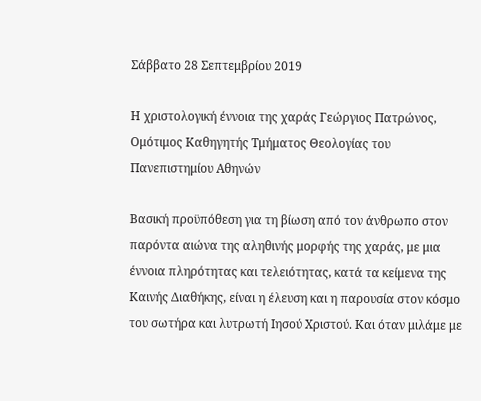Σάββατο 28 Σεπτεμβρίου 2019

Η χριστολογική έννοια της χαράς Γεώργιος Πατρώνος, Ομότιμος Καθηγητής Τμήματος Θεολογίας του Πανεπιστημίου Αθηνών

Βασική προϋπόθεση για τη βίωση από τον άνθρωπο στον παρόντα αιώνα της αληθινής μορφής της χαράς, με μια έννοια πληρότητας και τελειότητας, κατά τα κείμενα της Καινής Διαθήκης, είναι η έλευση και η παρουσία στον κόσμο του σωτήρα και λυτρωτή Ιησού Χριστού. Και όταν μιλάμε με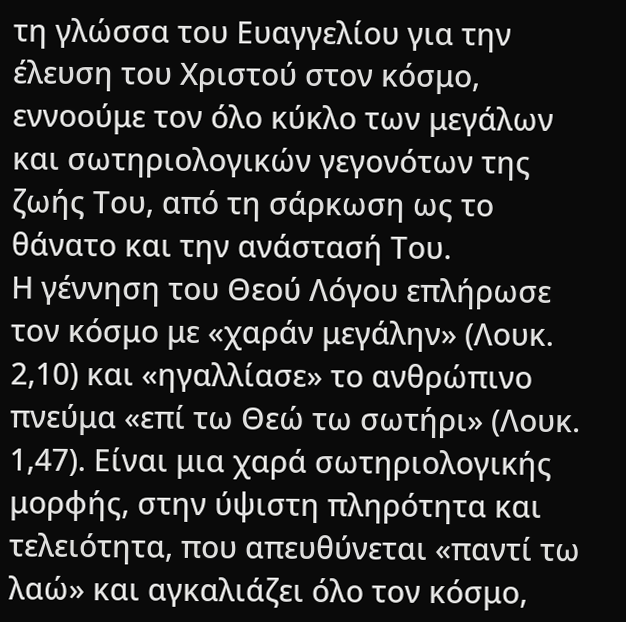τη γλώσσα του Ευαγγελίου για την έλευση του Χριστού στον κόσμο, εννοούμε τον όλο κύκλο των μεγάλων και σωτηριολογικών γεγονότων της ζωής Του, από τη σάρκωση ως το θάνατο και την ανάστασή Του.
Η γέννηση του Θεού Λόγου επλήρωσε τον κόσμο με «χαράν μεγάλην» (Λουκ. 2,10) και «ηγαλλίασε» το ανθρώπινο πνεύμα «επί τω Θεώ τω σωτήρι» (Λουκ. 1,47). Είναι μια χαρά σωτηριολογικής μορφής, στην ύψιστη πληρότητα και τελειότητα, που απευθύνεται «παντί τω λαώ» και αγκαλιάζει όλο τον κόσμο,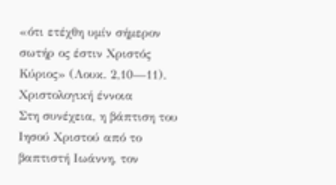«ότι ετέχθη υμίν σήμερον σωτήρ ος έστιν Χριστός Κύριος» (Λουκ. 2,10—11).
Χριστολογική έννοια
Στη συνέχεια, η βάπτιση του Ιησού Χριστού από το βαπτιστή Ιωάννη, τον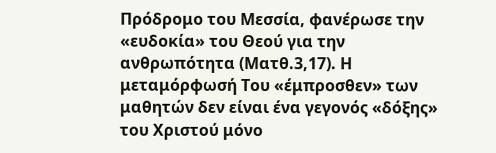Πρόδρομο του Μεσσία, φανέρωσε την «ευδοκία» του Θεού για την ανθρωπότητα (Ματθ.3,17). Η μεταμόρφωσή Του «έμπροσθεν» των μαθητών δεν είναι ένα γεγονός «δόξης» του Χριστού μόνο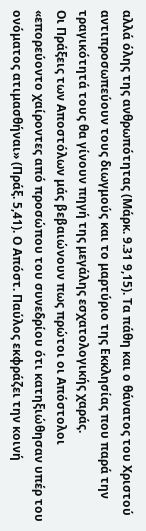αλλά όλης της ανθρωπότητας (Μάρκ. 9.31 9,15). Τα πάθη και ο θάνατος του Χριστού αντιπροσωπεύουν τους διωγμούς και το μαρτύριο της Εκκλησίας που παρά την τραγικότητά τους θα γίνουν πηγή της μεγάλης εσχατολογικής χαράς.
Οι Πράξεις των Αποστόλων μάς βεβαιώνουν πως πρώτοι οι Απόστολοι «επορεύοντο χαίροντες από προσώπου του συνεδρίου ότι κατηξιώθησαν υπέρ του ονόματος ατιμασθήναι» (Πράξ. 5,41). Ο Απόστ. Παύλος εκφράζει την κοινή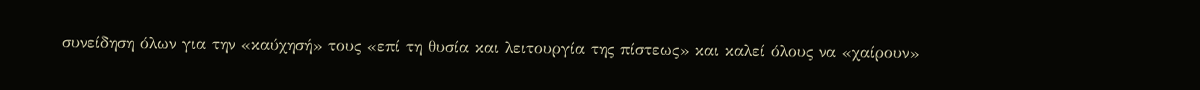συνείδηση όλων για την «καύχησή» τους «επί τη θυσία και λειτουργία της πίστεως» και καλεί όλους να «χαίρουν»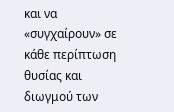και να «συγχαίρουν» σε κάθε περίπτωση θυσίας και διωγμού των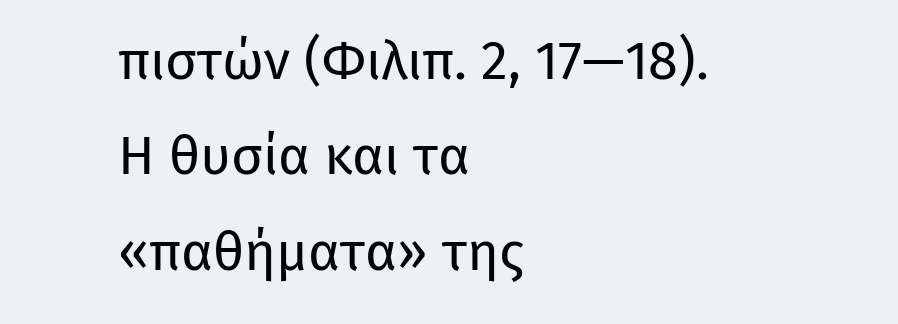πιστών (Φιλιπ. 2, 17—18). Η θυσία και τα «παθήματα» της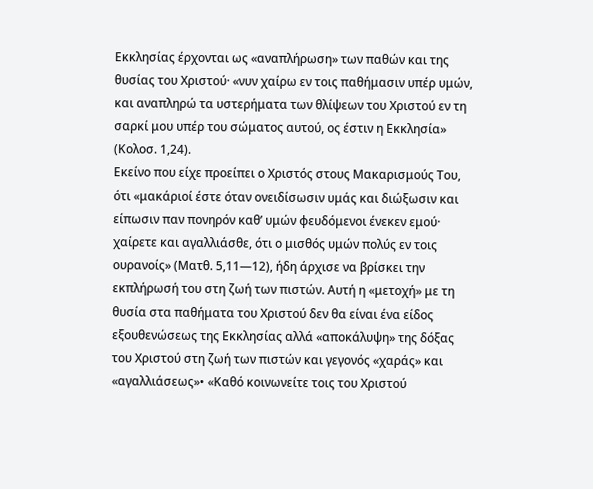Εκκλησίας έρχονται ως «αναπλήρωση» των παθών και της θυσίας του Χριστού· «νυν χαίρω εν τοις παθήμασιν υπέρ υμών, και αναπληρώ τα υστερήματα των θλίψεων του Χριστού εν τη σαρκί μου υπέρ του σώματος αυτού, ος έστιν η Εκκλησία» (Κολοσ. 1,24).
Εκείνο που είχε προείπει ο Χριστός στους Μακαρισμούς Του, ότι «μακάριοί έστε όταν ονειδίσωσιν υμάς και διώξωσιν και είπωσιν παν πονηρόν καθ’ υμών φευδόμενοι ένεκεν εμού· χαίρετε και αγαλλιάσθε, ότι ο μισθός υμών πολύς εν τοις ουρανοίς» (Ματθ. 5,11—12), ήδη άρχισε να βρίσκει την εκπλήρωσή του στη ζωή των πιστών. Αυτή η «μετοχή» με τη θυσία στα παθήματα του Χριστού δεν θα είναι ένα είδος εξουθενώσεως της Εκκλησίας αλλά «αποκάλυψη» της δόξας του Χριστού στη ζωή των πιστών και γεγονός «χαράς» και «αγαλλιάσεως»• «Καθό κοινωνείτε τοις του Χριστού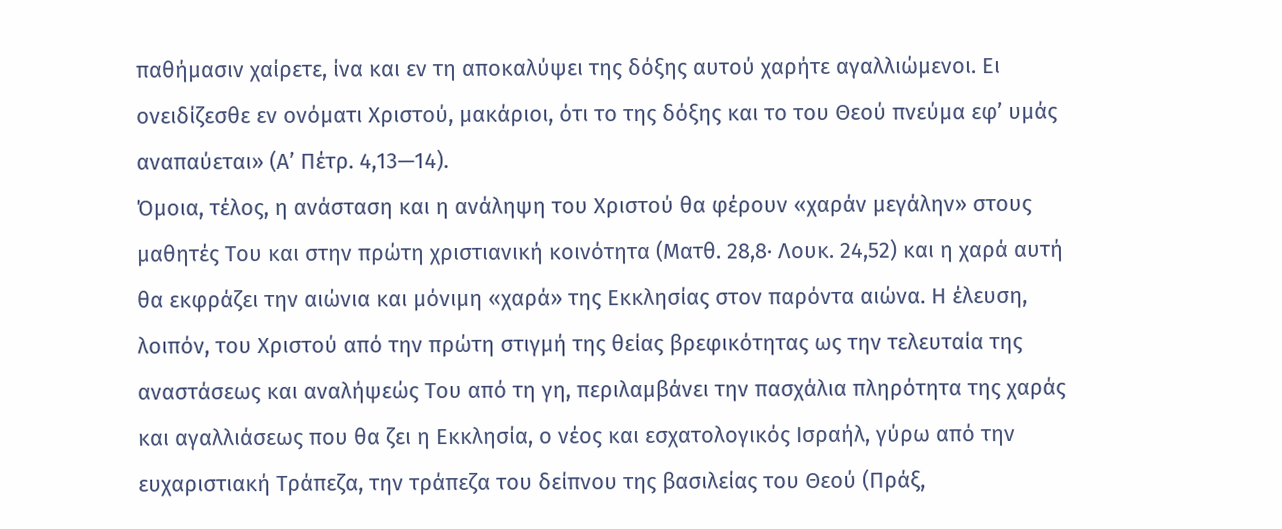παθήμασιν χαίρετε, ίνα και εν τη αποκαλύψει της δόξης αυτού χαρήτε αγαλλιώμενοι. Ει ονειδίζεσθε εν ονόματι Χριστού, μακάριοι, ότι το της δόξης και το του Θεού πνεύμα εφ’ υμάς αναπαύεται» (Α’ Πέτρ. 4,13—14).
Όμοια, τέλος, η ανάσταση και η ανάληψη του Χριστού θα φέρουν «χαράν μεγάλην» στους μαθητές Του και στην πρώτη χριστιανική κοινότητα (Ματθ. 28,8· Λουκ. 24,52) και η χαρά αυτή θα εκφράζει την αιώνια και μόνιμη «χαρά» της Εκκλησίας στον παρόντα αιώνα. Η έλευση, λοιπόν, του Χριστού από την πρώτη στιγμή της θείας βρεφικότητας ως την τελευταία της αναστάσεως και αναλήψεώς Του από τη γη, περιλαμβάνει την πασχάλια πληρότητα της χαράς και αγαλλιάσεως που θα ζει η Εκκλησία, ο νέος και εσχατολογικός Ισραήλ, γύρω από την ευχαριστιακή Τράπεζα, την τράπεζα του δείπνου της βασιλείας του Θεού (Πράξ,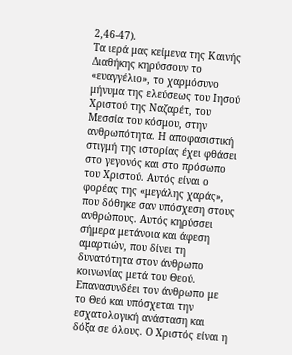2,46-47).
Τα ιερά μας κείμενα της Καινής Διαθήκης κηρύσσουν το «ευαγγέλιο», το χαρμόσυνο μήνυμα της ελεύσεως του Ιησού Χριστού της Ναζαρέτ, του Μεσσία του κόσμου, στην ανθρωπότητα. Η αποφασιστική στιγμή της ιστορίας έχει φθάσει στο γεγονός και στο πρόσωπο του Χριστού. Αυτός είναι ο φορέας της «μεγάλης χαράς», που δόθηκε σαν υπόσχεση στους ανθρώπους. Αυτός κηρύσσει σήμερα μετάνοια και άφεση αμαρτιών, που δίνει τη δυνατότητα στον άνθρωπο κοινωνίας μετά του Θεού. Επανασυνδέει τον άνθρωπο με το Θεό και υπόσχεται την εσχατολογική ανάσταση και δόξα σε όλους. Ο Χριστός είναι η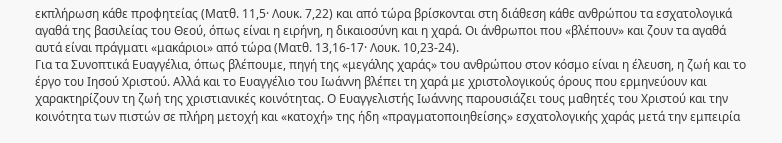εκπλήρωση κάθε προφητείας (Ματθ. 11,5· Λουκ. 7,22) και από τώρα βρίσκονται στη διάθεση κάθε ανθρώπου τα εσχατολογικά αγαθά της βασιλείας του Θεού, όπως είναι η ειρήνη, η δικαιοσύνη και η χαρά. Oι άνθρωποι που «βλέπουν» και ζουν τα αγαθά αυτά είναι πράγματι «μακάριοι» από τώρα (Ματθ. 13,16-17· Λουκ. 10,23-24).
Για τα Συνοπτικά Ευαγγέλια, όπως βλέπουμε, πηγή της «μεγάλης χαράς» του ανθρώπου στον κόσμο είναι η έλευση, η ζωή και το έργο του Ιησού Χριστού. Αλλά και το Ευαγγέλιο του Ιωάννη βλέπει τη χαρά με χριστολογικούς όρους που ερμηνεύουν και χαρακτηρίζουν τη ζωή της χριστιανικές κοινότητας. Ο Ευαγγελιστής Ιωάννης παρουσιάζει τους μαθητές του Χριστού και την κοινότητα των πιστών σε πλήρη μετοχή και «κατοχή» της ήδη «πραγματοποιηθείσης» εσχατολογικής χαράς μετά την εμπειρία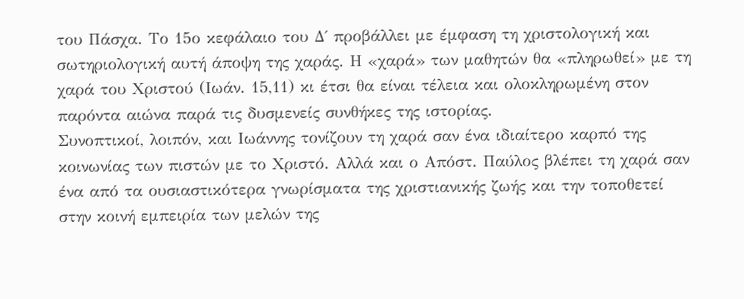του Πάσχα. Το 15ο κεφάλαιο του Δ΄ προβάλλει με έμφαση τη χριστολογική και σωτηριολογική αυτή άποψη της χαράς. Η «χαρά» των μαθητών θα «πληρωθεί» με τη χαρά του Χριστού (Ιωάν. 15,11) κι έτσι θα είναι τέλεια και ολοκληρωμένη στον παρόντα αιώνα παρά τις δυσμενείς συνθήκες της ιστορίας.
Συνοπτικοί, λοιπόν, και Ιωάννης τονίζουν τη χαρά σαν ένα ιδιαίτερο καρπό της κοινωνίας των πιστών με το Χριστό. Αλλά και ο Απόστ. Παύλος βλέπει τη χαρά σαν ένα από τα ουσιαστικότερα γνωρίσματα της χριστιανικής ζωής και την τοποθετεί στην κοινή εμπειρία των μελών της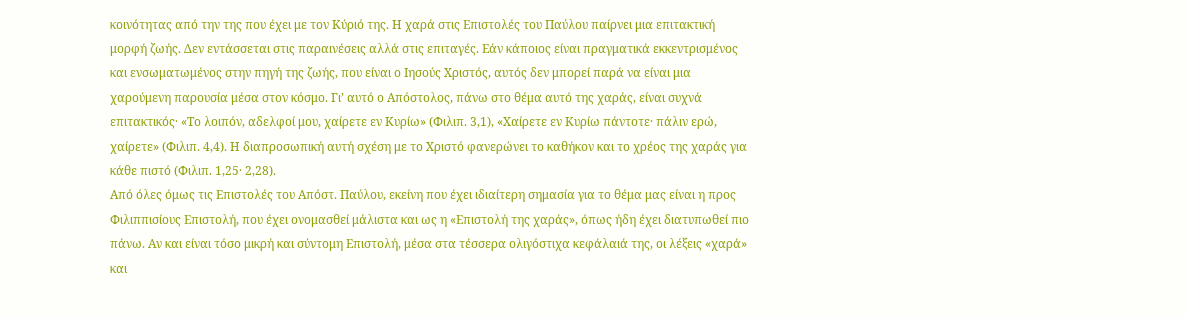κοινότητας από την της που έχει με τον Κύριό της. Η χαρά στις Επιστολές του Παύλου παίρνει μια επιτακτική μορφή ζωής. Δεν εντάσσεται στις παραινέσεις αλλά στις επιταγές. Εάν κάποιος είναι πραγματικά εκκεντρισμένος και ενσωματωμένος στην πηγή της ζωής, που είναι ο Ιησούς Χριστός, αυτός δεν μπορεί παρά να είναι μια χαρούμενη παρουσία μέσα στον κόσμο. Γι’ αυτό ο Απόστολος, πάνω στο θέμα αυτό της χαράς, είναι συχνά επιτακτικός· «Το λοιπόν, αδελφοί μου, χαίρετε εν Κυρίω» (Φιλιπ. 3,1), «Χαίρετε εν Κυρίω πάντοτε· πάλιν ερώ, χαίρετε» (Φιλιπ. 4,4). Η διαπροσωπική αυτή σχέση με το Χριστό φανερώνει το καθήκον και το χρέος της χαράς για κάθε πιστό (Φιλιπ. 1,25· 2,28).
Από όλες όμως τις Επιστολές του Απόστ. Παύλου, εκείνη που έχει ιδιαίτερη σημασία για το θέμα μας είναι η προς Φιλιππισίους Επιστολή, που έχει ονομασθεί μάλιστα και ως η «Επιστολή της χαράς», όπως ήδη έχει διατυπωθεί πιο πάνω. Αν και είναι τόσο μικρή και σύντομη Επιστολή, μέσα στα τέσσερα ολιγόστιχα κεφάλαιά της, οι λέξεις «χαρά» και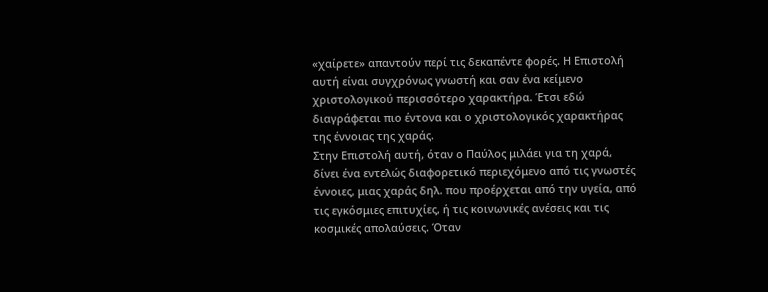«χαίρετε» απαντούν περί τις δεκαπέντε φορές. Η Επιστολή αυτή είναι συγχρόνως γνωστή και σαν ένα κείμενο χριστολογικού περισσότερο χαρακτήρα. Έτσι εδώ διαγράφεται πιο έντονα και ο χριστολογικός χαρακτήρας της έννοιας της χαράς.
Στην Επιστολή αυτή, όταν ο Παύλος μιλάει για τη χαρά, δίνει ένα εντελώς διαφορετικό περιεχόμενο από τις γνωστές έννοιες, μιας χαράς δηλ. που προέρχεται από την υγεία, από τις εγκόσμιες επιτυχίες, ή τις κοινωνικές ανέσεις και τις κοσμικές απολαύσεις. Όταν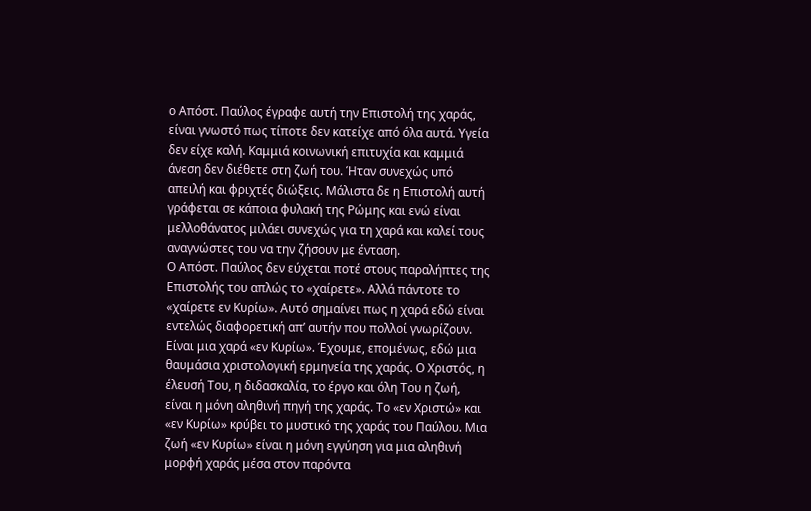ο Απόστ. Παύλος έγραφε αυτή την Επιστολή της χαράς, είναι γνωστό πως τίποτε δεν κατείχε από όλα αυτά. Υγεία δεν είχε καλή. Καμμιά κοινωνική επιτυχία και καμμιά άνεση δεν διέθετε στη ζωή του. Ήταν συνεχώς υπό απειλή και φριχτές διώξεις. Μάλιστα δε η Επιστολή αυτή γράφεται σε κάποια φυλακή της Ρώμης και ενώ είναι μελλοθάνατος μιλάει συνεχώς για τη χαρά και καλεί τους αναγνώστες του να την ζήσουν με ένταση.
Ο Απόστ. Παύλος δεν εύχεται ποτέ στους παραλήπτες της Επιστολής του απλώς το «χαίρετε». Αλλά πάντοτε το «χαίρετε εν Κυρίω». Αυτό σημαίνει πως η χαρά εδώ είναι εντελώς διαφορετική απ’ αυτήν που πολλοί γνωρίζουν. Είναι μια χαρά «εν Κυρίω». Έχουμε, επομένως, εδώ μια θαυμάσια χριστολογική ερμηνεία της χαράς. Ο Χριστός, η έλευσή Του, η διδασκαλία, το έργο και όλη Του η ζωή, είναι η μόνη αληθινή πηγή της χαράς. Το «εν Χριστώ» και «εν Κυρίω» κρύβει το μυστικό της χαράς του Παύλου. Μια ζωή «εν Κυρίω» είναι η μόνη εγγύηση για μια αληθινή μορφή χαράς μέσα στον παρόντα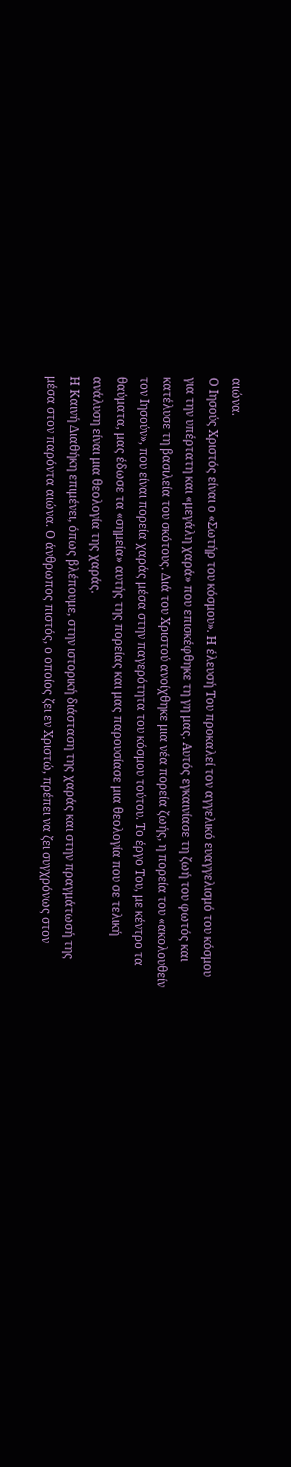αιώνα.
Ο Ιησούς Χριστός είναι ο «Σωτήρ του κόσμου». Η έλευσή Του προκαλεί τον αγγελικό ευαγγελισμό του κόσμου για την υπέρτατη και «μεγάλη χαρά» που επισκέφθηκε τη γη μας. Αυτός εγκαινίασε τη ζωή του φωτός και κατέλυσε τη βασιλεία του σκότους. Διά του Χριστού ανοίχθηκε μια νέα πορεία ζωής, η πορεία του «ακολουθείν τον Ιησούν», που είναι πορεία χαράς μέσα στην παγερότητα του κόσμου τούτου. Το έργο Του, με κέντρο τα θαύματα, μας έδωσε τα «σημεία» αυτής της πορείας και μας παρουσίασε μια θεολογία που σε τελική ανάλυση είναι μια θεολογία της χαράς.
Η Καινή Διαθήκη επιμένει, όπως βλέπουμε, στην ιστορική διάσταση της χαράς και στην πραγμάτωσή της μέσα στον παρόντα αιώνα. Ο άνθρωπος πιστός, ο οποίος ζει εν Χριστώ, πρέπει να ζει συγχρόνως στον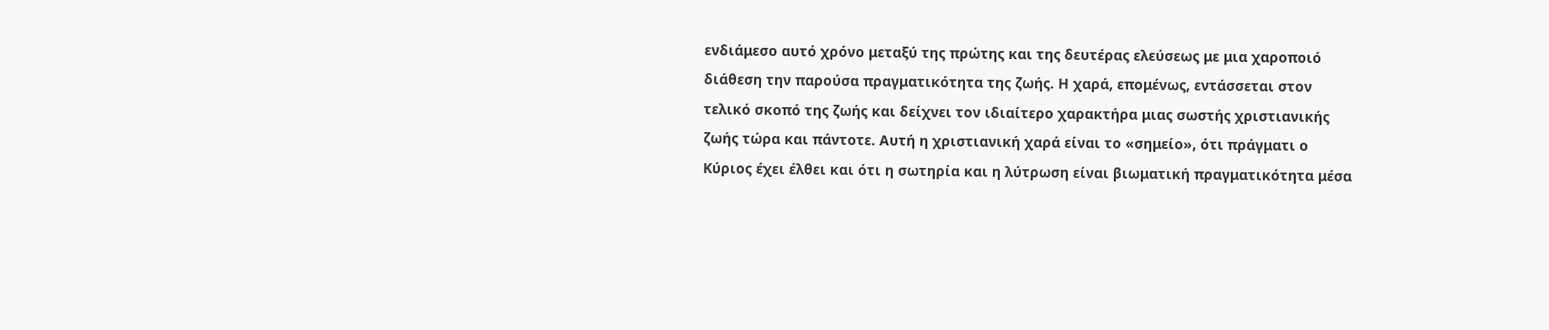ενδιάμεσο αυτό χρόνο μεταξύ της πρώτης και της δευτέρας ελεύσεως με μια χαροποιό διάθεση την παρούσα πραγματικότητα της ζωής. Η χαρά, επομένως, εντάσσεται στον τελικό σκοπό της ζωής και δείχνει τον ιδιαίτερο χαρακτήρα μιας σωστής χριστιανικής ζωής τώρα και πάντοτε. Αυτή η χριστιανική χαρά είναι το «σημείο», ότι πράγματι ο Κύριος έχει έλθει και ότι η σωτηρία και η λύτρωση είναι βιωματική πραγματικότητα μέσα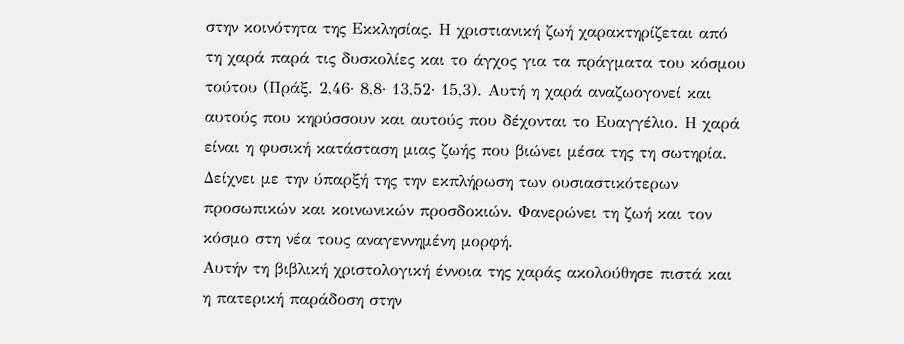στην κοινότητα της Εκκλησίας. Η χριστιανική ζωή χαρακτηρίζεται από τη χαρά παρά τις δυσκολίες και το άγχος για τα πράγματα του κόσμου τούτου (Πράξ. 2,46· 8,8· 13,52· 15,3). Αυτή η χαρά αναζωογονεί και αυτούς που κηρύσσουν και αυτούς που δέχονται το Ευαγγέλιο. Η χαρά είναι η φυσική κατάσταση μιας ζωής που βιώνει μέσα της τη σωτηρία. Δείχνει με την ύπαρξή της την εκπλήρωση των ουσιαστικότερων προσωπικών και κοινωνικών προσδοκιών. Φανερώνει τη ζωή και τον κόσμο στη νέα τους αναγεννημένη μορφή.
Αυτήν τη βιβλική χριστολογική έννοια της χαράς ακολούθησε πιστά και η πατερική παράδοση στην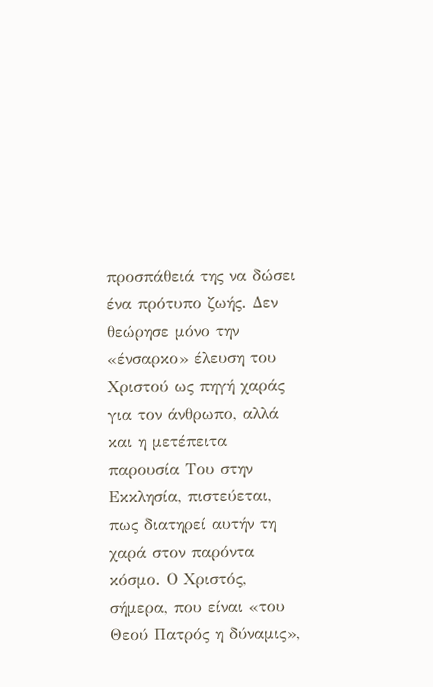προσπάθειά της να δώσει ένα πρότυπο ζωής. Δεν θεώρησε μόνο την «ένσαρκο» έλευση του Χριστού ως πηγή χαράς για τον άνθρωπο, αλλά και η μετέπειτα παρουσία Του στην Εκκλησία, πιστεύεται, πως διατηρεί αυτήν τη χαρά στον παρόντα κόσμο. Ο Χριστός, σήμερα, που είναι «του Θεού Πατρός η δύναμις»,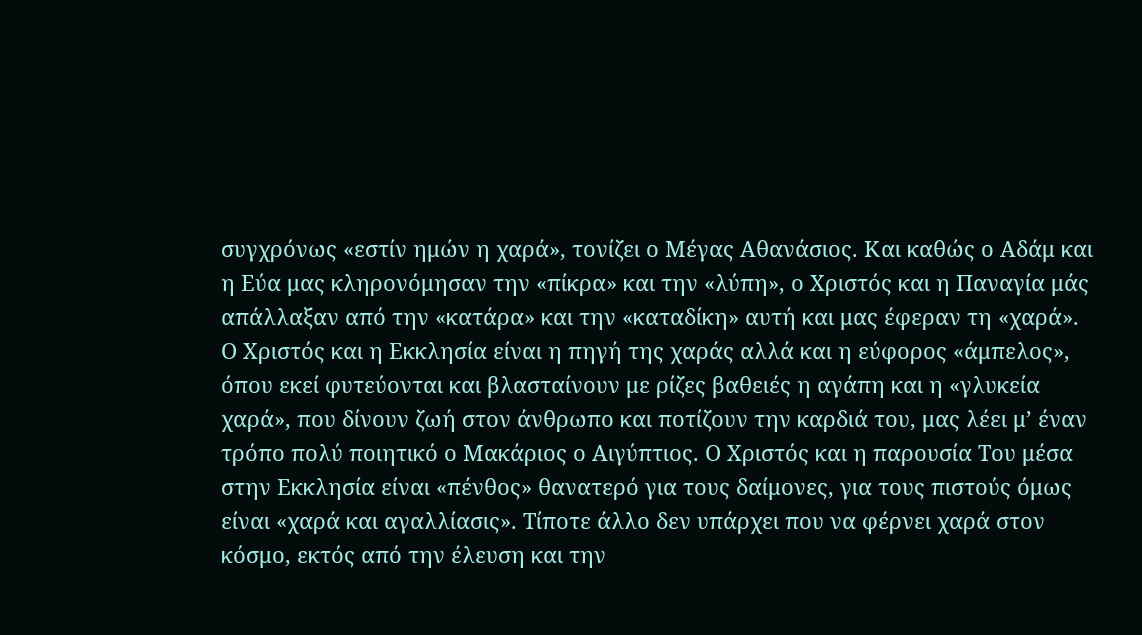συγχρόνως «εστίν ημών η χαρά», τονίζει ο Μέγας Αθανάσιος. Και καθώς ο Αδάμ και η Εύα μας κληρονόμησαν την «πίκρα» και την «λύπη», ο Χριστός και η Παναγία μάς απάλλαξαν από την «κατάρα» και την «καταδίκη» αυτή και μας έφεραν τη «χαρά».
Ο Χριστός και η Εκκλησία είναι η πηγή της χαράς αλλά και η εύφορος «άμπελος», όπου εκεί φυτεύονται και βλασταίνουν με ρίζες βαθειές η αγάπη και η «γλυκεία χαρά», που δίνουν ζωή στον άνθρωπο και ποτίζουν την καρδιά του, μας λέει μ’ έναν τρόπο πολύ ποιητικό ο Μακάριος ο Αιγύπτιος. Ο Χριστός και η παρουσία Του μέσα στην Εκκλησία είναι «πένθος» θανατερό για τους δαίμονες, για τους πιστούς όμως είναι «χαρά και αγαλλίασις». Τίποτε άλλο δεν υπάρχει που να φέρνει χαρά στον κόσμο, εκτός από την έλευση και την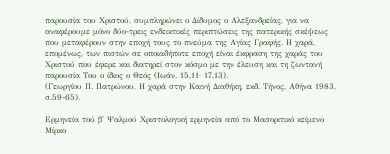παρουσία του Χριστού, συμπληρώνει ο Δίδυμος ο Αλεξανδρείας, για να αναφέρουμε μόνο δύο-τρεις ενδεικτικές περιπτώσεις της πατερικής σκέψεως που μεταφέρουν στην εποχή τους το πνεύμα της Αγίας Γραφής. Η χαρά, επομένως, των πιστών σε οποιαδήποτε εποχή είναι έκφραση της χαράς του Χριστού που έφερε και διατηρεί στον κόσμο με την έλευση και τη ζωντανή παρουσία Του ο ίδιος ο Θεός (Ιωάν. 15,11· 17,13).
(Γεωργίου Π. Πατρώνου, Η χαρά στην Καινή Διαθήκη, εκδ. Τήνος, Αθήνα 1983, σ.59-65).

Ερμηνεία τού β' Ψαλμού Χριστολογική ερμηνεία από το Μασοριτικό κείμενο Μίρκο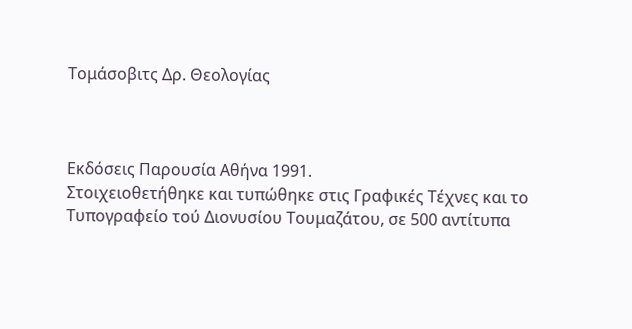Τομάσοβιτς Δρ. Θεολογίας



Εκδόσεις Παρουσία Αθήνα 1991.
Στοιχειοθετήθηκε και τυπώθηκε στις Γραφικές Τέχνες και το Τυπογραφείο τού Διονυσίου Τουμαζάτου, σε 500 αντίτυπα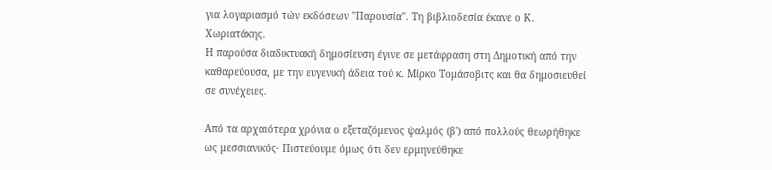για λογαριασμό τών εκδόσεων "Παρουσία". Τη βιβλιοδεσία έκανε ο Κ. Χωριατάκης.
Η παρούσα διαδικτυακή δημοσίευση έγινε σε μετάφραση στη Δημοτική από την καθαρεύουσα, με την ευγενική άδεια τού κ. Μίρκο Τομάσοβιτς και θα δημοσιευθεί σε συνέχειες.

Από τα αρχαιότερα χρόνια ο εξεταζόμενος ψαλμός (β') από πολλούς θεωρήθηκε ως μεσσιανικός· Πιστεύουμε όμως ότι δεν ερμηνεύθηκε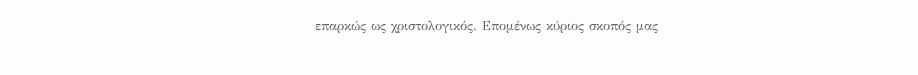επαρκώς ως χριστολογικός. Επομένως κύριος σκοπός μας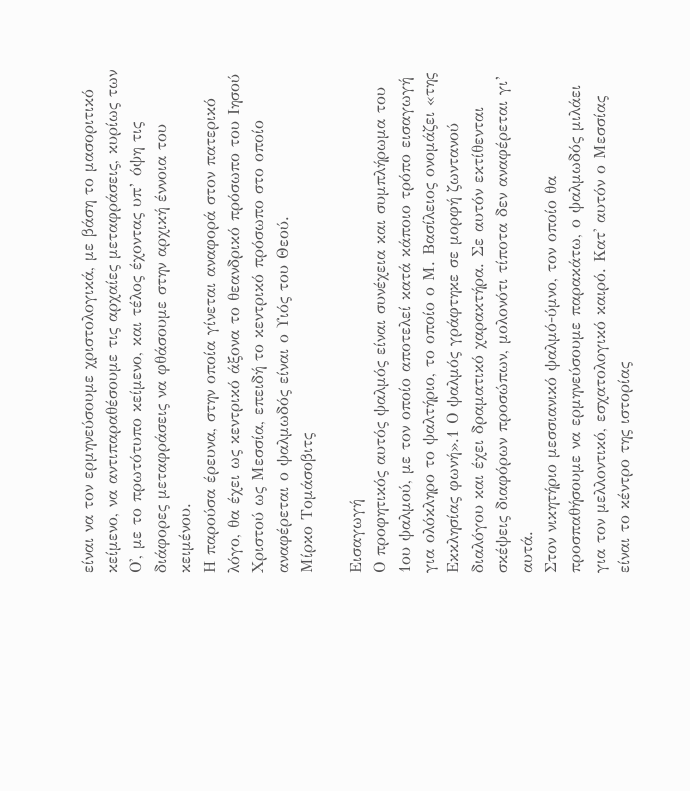είναι να τον ερμηνεύσουμε χριστολογικά, με βάση το μασοριτικό κείμενο, να αντιπαραθέσουμε τις αρχαίες μεταφράσεις, κυρίως των Ο', με το πρωτότυπο κείμενο, και τέλος έχοντας υπ’ όψη τις διάφορες μεταφράσεις να φθάσουμε στην αρχική έννοια του κειμένου.
Η παρούσα έρευνα, στην οποία γίνεται αναφορά στον πατερικό λόγο, θα έχει ως κεντρικό άξονα το θεανδρικό πρόσωπο του Ιησού Χριστού ως Μεσσία, επειδή το κεντρικό πρόσωπο στο οποίο αναφέρεται ο ψαλμωδός είναι ο Υιός του Θεού.
Μίρκο Τομάσοβιτς

Εισαγωγή
Ο προφητικός αυτός ψαλμός είναι συνέχεια και συμπλήρωμα του 1ου ψαλμού, με τον οποίο αποτελεί κατά κάποιο τρόπο εισαγωγή για ολόκληρο το ψαλτήριο, το οποίο ο Μ. Βασίλειος ονομάζει «της Εκκλησίας φωνή».1 Ο ψαλμός γράφτηκε σε μορφή ζωντανού διαλόγου και έχει δραματικό χαρακτήρα. Σε αυτόν εκτίθενται σκέψεις διαφόρων προσώπων, μολονότι τίποτα δεν αναφέρεται γι’ αυτά.
Στον νικητήριο μεσσιανικό ψαλμό-ύμνο, τον οποίο θα προσπαθήσουμε να ερμηνεύσουμε παρακάτω, ο ψαλμωδός μιλάει για τον μελλοντικό, εσχατολογικό καιρό. Κατ' αυτόν ο Μεσσίας είναι το κέντρο της ιστορίας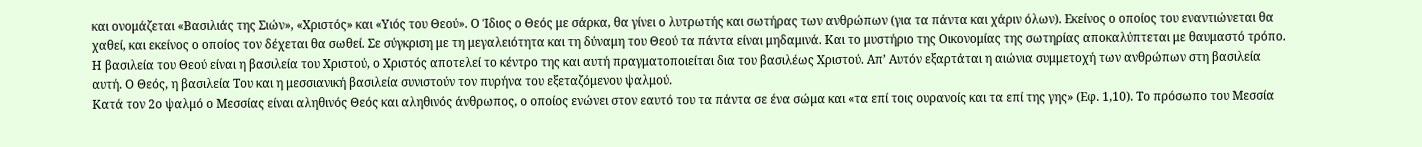και ονομάζεται «Βασιλιάς της Σιών», «Χριστός» και «Υιός του Θεού». Ο Ίδιος ο Θεός με σάρκα, θα γίνει ο λυτρωτής και σωτήρας των ανθρώπων (για τα πάντα και χάριν όλων). Εκείνος ο οποίος του εναντιώνεται θα χαθεί, και εκείνος ο οποίος τον δέχεται θα σωθεί. Σε σύγκριση με τη μεγαλειότητα και τη δύναμη του Θεού τα πάντα είναι μηδαμινά. Και το μυστήριο της Οικονομίας της σωτηρίας αποκαλύπτεται με θαυμαστό τρόπο. Η βασιλεία του Θεού είναι η βασιλεία του Χριστού, ο Χριστός αποτελεί το κέντρο της και αυτή πραγματοποιείται δια του βασιλέως Χριστού. Απ’ Αυτόν εξαρτάται η αιώνια συμμετοχή των ανθρώπων στη βασιλεία αυτή. Ο Θεός, η βασιλεία Του και η μεσσιανική βασιλεία συνιστούν τον πυρήνα του εξεταζόμενου ψαλμού.
Κατά τον 2ο ψαλμό ο Μεσσίας είναι αληθινός Θεός και αληθινός άνθρωπος, ο οποίος ενώνει στον εαυτό του τα πάντα σε ένα σώμα και «τα επί τοις ουρανοίς και τα επί της γης» (Εφ. 1,10). Το πρόσωπο του Μεσσία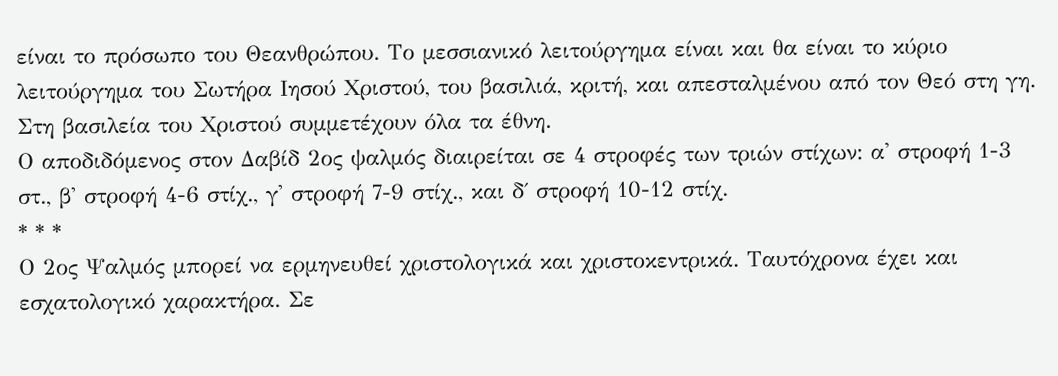είναι το πρόσωπο του Θεανθρώπου. Το μεσσιανικό λειτούργημα είναι και θα είναι το κύριο λειτούργημα του Σωτήρα Ιησού Χριστού, του βασιλιά, κριτή, και απεσταλμένου από τον Θεό στη γη. Στη βασιλεία του Χριστού συμμετέχουν όλα τα έθνη.
Ο αποδιδόμενος στον Δαβίδ 2ος ψαλμός διαιρείται σε 4 στροφές των τριών στίχων: α' στροφή 1-3 στ., β' στροφή 4-6 στίχ., γ' στροφή 7-9 στίχ., και δ΄ στροφή 10-12 στίχ.
* * *
Ο 2ος Ψαλμός μπορεί να ερμηνευθεί χριστολογικά και χριστοκεντρικά. Ταυτόχρονα έχει και εσχατολογικό χαρακτήρα. Σε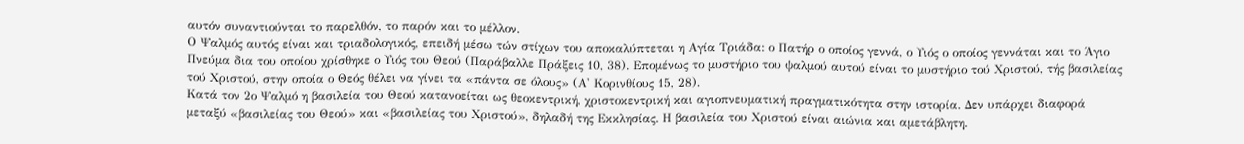αυτόν συναντιούνται το παρελθόν, το παρόν και το μέλλον.
Ο Ψαλμός αυτός είναι και τριαδολογικός, επειδή μέσω τών στίχων του αποκαλύπτεται η Αγία Τριάδα: ο Πατήρ ο οποίος γεννά, ο Υιός ο οποίος γεννάται και το Άγιο Πνεύμα δια του οποίου χρίσθηκε ο Υιός του Θεού (Παράβαλλε Πράξεις 10, 38). Επομένως το μυστήριο του ψαλμού αυτού είναι το μυστήριο τού Χριστού, τής βασιλείας τού Χριστού, στην οποία ο Θεός θέλει να γίνει τα «πάντα σε όλους» (Α' Κορινθίους 15, 28).
Κατά τον 2ο Ψαλμό η βασιλεία του Θεού κατανοείται ως θεοκεντρική, χριστοκεντρική και αγιοπνευματική πραγματικότητα στην ιστορία. Δεν υπάρχει διαφορά μεταξύ «βασιλείας του Θεού» και «βασιλείας του Χριστού», δηλαδή της Εκκλησίας. Η βασιλεία του Χριστού είναι αιώνια και αμετάβλητη.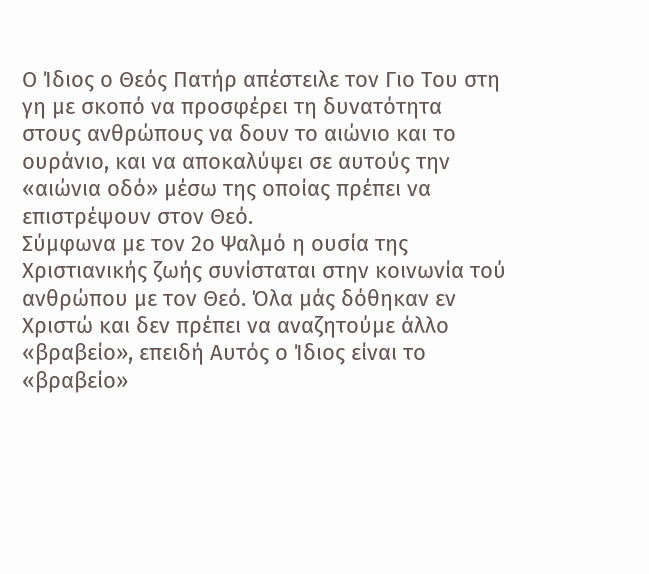Ο Ίδιος ο Θεός Πατήρ απέστειλε τον Γιο Του στη γη με σκοπό να προσφέρει τη δυνατότητα στους ανθρώπους να δουν το αιώνιο και το ουράνιο, και να αποκαλύψει σε αυτούς την «αιώνια οδό» μέσω της οποίας πρέπει να επιστρέψουν στον Θεό.
Σύμφωνα με τον 2ο Ψαλμό η ουσία της Χριστιανικής ζωής συνίσταται στην κοινωνία τού ανθρώπου με τον Θεό. Όλα μάς δόθηκαν εν Χριστώ και δεν πρέπει να αναζητούμε άλλο «βραβείο», επειδή Αυτός ο Ίδιος είναι το «βραβείο»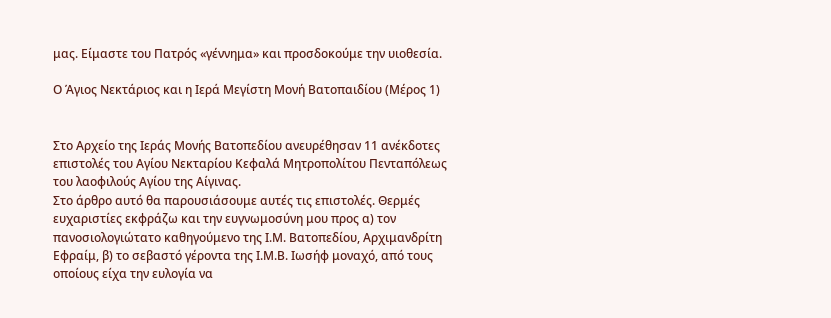μας. Είμαστε του Πατρός «γέννημα» και προσδοκούμε την υιοθεσία.

Ο Άγιος Νεκτάριος και η Ιερά Μεγίστη Μονή Βατοπαιδίου (Μέρος 1)


Στο Αρχείο της Ιεράς Μονής Βατοπεδίου ανευρέθησαν 11 ανέκδοτες επιστολές του Αγίου Νεκταρίου Κεφαλά Μητροπολίτου Πενταπόλεως του λαοφιλούς Αγίου της Αίγινας.
Στο άρθρο αυτό θα παρουσιάσουμε αυτές τις επιστολές. Θερμές ευχαριστίες εκφράζω και την ευγνωμοσύνη μου προς α) τον πανοσιολογιώτατο καθηγούμενο της Ι.Μ. Βατοπεδίου, Αρχιμανδρίτη Εφραίμ, β) το σεβαστό γέροντα της Ι.Μ.Β. Ιωσήφ μοναχό, από τους οποίους είχα την ευλογία να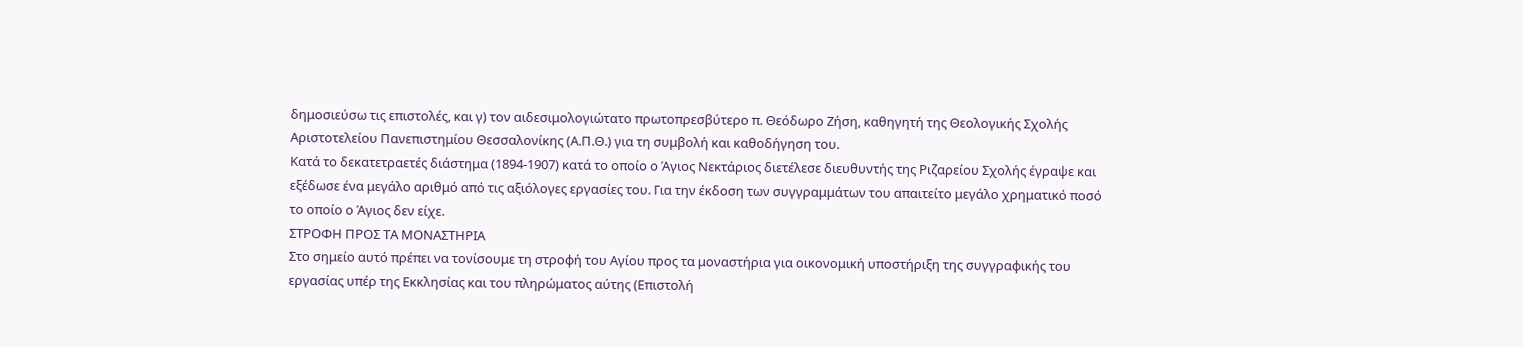δημοσιεύσω τις επιστολές, και γ) τον αιδεσιμολογιώτατο πρωτοπρεσβύτερο π. Θεόδωρο Ζήση, καθηγητή της Θεολογικής Σχολής Αριστοτελείου Πανεπιστημίου Θεσσαλονίκης (Α.Π.Θ.) για τη συμβολή και καθοδήγηση του.
Κατά το δεκατετραετές διάστημα (1894-1907) κατά το οποίο ο Άγιος Νεκτάριος διετέλεσε διευθυντής της Ριζαρείου Σχολής έγραψε και εξέδωσε ένα μεγάλο αριθμό από τις αξιόλογες εργασίες του. Για την έκδοση των συγγραμμάτων του απαιτείτο μεγάλο χρηματικό ποσό το οποίο ο Άγιος δεν είχε.
ΣΤΡΟΦΗ ΠΡΟΣ ΤΑ ΜΟΝΑΣΤΗΡΙΑ
Στο σημείο αυτό πρέπει να τονίσουμε τη στροφή του Αγίου προς τα μοναστήρια για οικονομική υποστήριξη της συγγραφικής του εργασίας υπέρ της Εκκλησίας και του πληρώματος αύτης (Επιστολή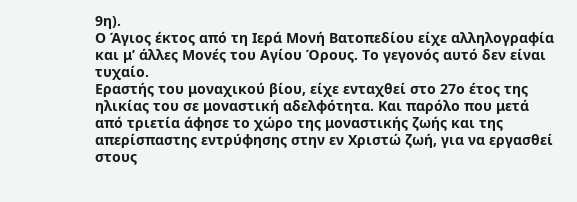9η).
Ο Άγιος έκτος από τη Ιερά Μονή Βατοπεδίου είχε αλληλογραφία και μ’ άλλες Μονές του Αγίου Όρους. Το γεγονός αυτό δεν είναι τυχαίο.
Εραστής του μοναχικού βίου, είχε ενταχθεί στο 27ο έτος της ηλικίας του σε μοναστική αδελφότητα. Και παρόλο που μετά από τριετία άφησε το χώρο της μοναστικής ζωής και της απερίσπαστης εντρύφησης στην εν Χριστώ ζωή, για να εργασθεί στους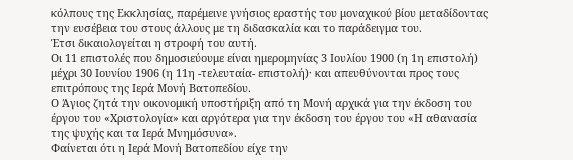κόλπους της Εκκλησίας, παρέμεινε γνήσιος εραστής του μοναχικού βίου μεταδίδοντας την ευσέβεια του στους άλλους με τη διδασκαλία και το παράδειγμα του.
Έτσι δικαιολογείται η στροφή του αυτή.
Οι 11 επιστολές που δημοσιεύουμε είναι ημερομηνίας 3 Ιουλίου 1900 (η 1η επιστολή) μέχρι 30 Ιουνίου 1906 (η 11η -τελευταία- επιστολή)· και απευθύνονται προς τους επιτρόπους της Ιερά Μονή Βατοπεδίου.
Ο Άγιος ζητά την οικονομική υποστήριξη από τη Μονή αρχικά για την έκδοση του έργου του «Χριστολογία» και αργότερα για την έκδοση του έργου του «Η αθανασία της ψυχής και τα Ιερά Μνημόσυνα».
Φαίνεται ότι η Ιερά Μονή Βατοπεδίου είχε την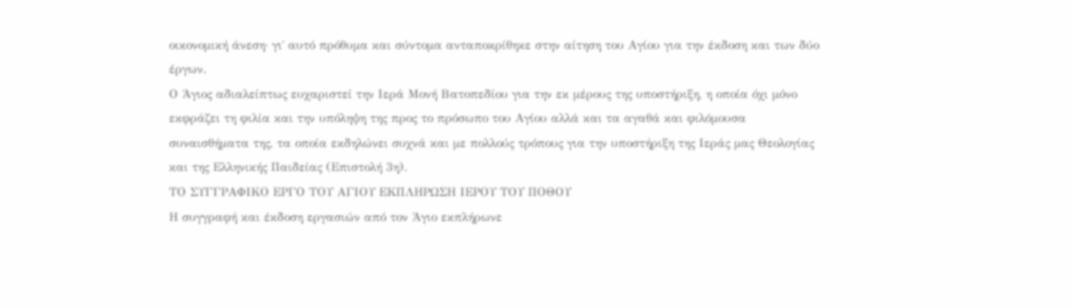οικονομική άνεση· γι΄ αυτό πρόθυμα και σύντομα ανταποκρίθηκε στην αίτηση του Αγίου για την έκδοση και των δύο έργων.
Ο Άγιος αδιαλείπτως ευχαριστεί την Ιερά Μονή Βατοπεδίου για την εκ μέρους της υποστήριξη, η οποία όχι μόνο εκφράζει τη φιλία και την υπόληψη της προς το πρόσωπο του Αγίου αλλά και τα αγαθά και φιλόμουσα συναισθήματα της, τα οποία εκδηλώνει συχνά και με πολλούς τρόπους για την υποστήριξη της Ιεράς μας Θεολογίας και της Ελληνικής Παιδείας (Επιστολή 3η).
ΤΟ ΣΥΓΓΡΑΦΙΚΟ ΕΡΓΟ ΤΟΥ ΑΓΙΟΥ ΕΚΠΛΗΡΩΣΗ ΙΕΡΟΥ ΤΟΥ ΠΟΘΟΥ
Η συγγραφή και έκδοση εργασιών από τον Άγιο εκπλήρωνε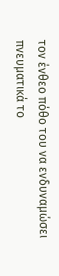τον ένθεο πόθο του να ενδυναμώσει πνευματικά το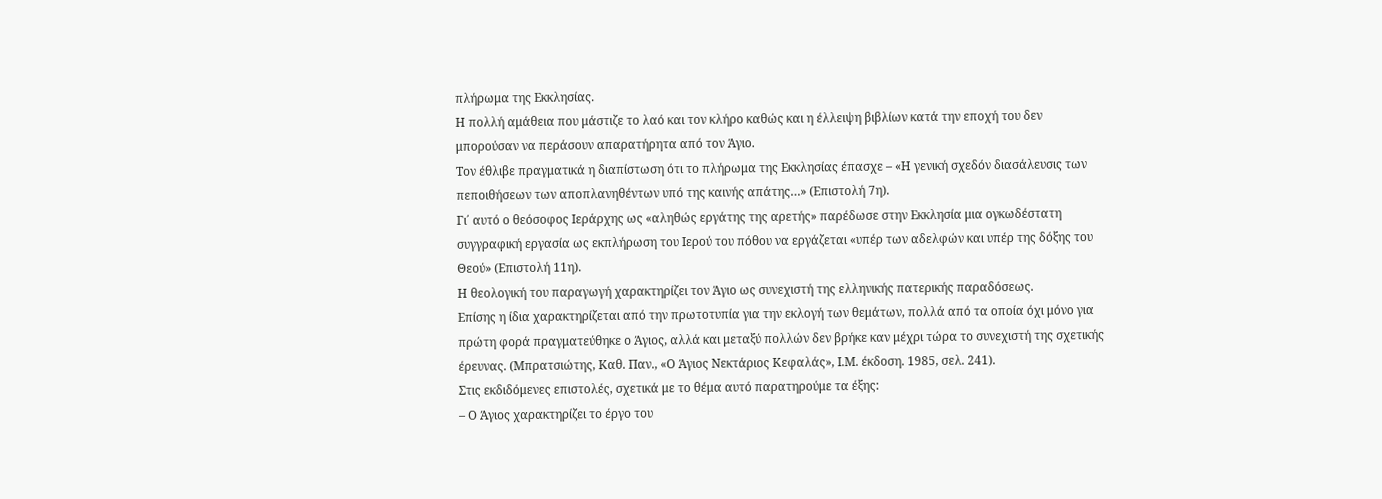πλήρωμα της Εκκλησίας.
Η πολλή αμάθεια που μάστιζε το λαό και τον κλήρο καθώς και η έλλειψη βιβλίων κατά την εποχή του δεν μπορούσαν να περάσουν απαρατήρητα από τον Άγιο.
Τον έθλιβε πραγματικά η διαπίστωση ότι το πλήρωμα της Εκκλησίας έπασχε – «Η γενική σχεδόν διασάλευσις των πεποιθήσεων των αποπλανηθέντων υπό της καινής απάτης…» (Επιστολή 7η).
Γι΄ αυτό ο θεόσοφος Ιεράρχης ως «αληθώς εργάτης της αρετής» παρέδωσε στην Εκκλησία μια ογκωδέστατη συγγραφική εργασία ως εκπλήρωση του Ιερού του πόθου να εργάζεται «υπέρ των αδελφών και υπέρ της δόξης του Θεού» (Επιστολή 11η).
Η θεολογική του παραγωγή χαρακτηρίζει τον Άγιο ως συνεχιστή της ελληνικής πατερικής παραδόσεως.
Επίσης η ίδια χαρακτηρίζεται από την πρωτοτυπία για την εκλογή των θεμάτων, πολλά από τα οποία όχι μόνο για πρώτη φορά πραγματεύθηκε ο Άγιος, αλλά και μεταξύ πολλών δεν βρήκε καν μέχρι τώρα το συνεχιστή της σχετικής έρευνας. (Μπρατσιώτης, Καθ. Παν., «Ο Άγιος Νεκτάριος Κεφαλάς», Ι.Μ. έκδοση. 1985, σελ. 241).
Στις εκδιδόμενες επιστολές, σχετικά με το θέμα αυτό παρατηρούμε τα έξης:
– Ο Άγιος χαρακτηρίζει το έργο του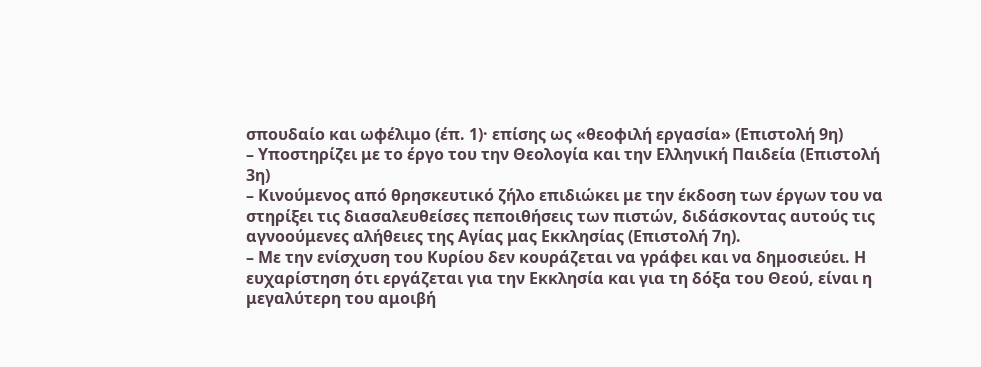σπουδαίο και ωφέλιμο (έπ. 1)· επίσης ως «θεοφιλή εργασία» (Επιστολή 9η)
– Υποστηρίζει με το έργο του την Θεολογία και την Ελληνική Παιδεία (Επιστολή 3η)
– Κινούμενος από θρησκευτικό ζήλο επιδιώκει με την έκδοση των έργων του να στηρίξει τις διασαλευθείσες πεποιθήσεις των πιστών, διδάσκοντας αυτούς τις αγνοούμενες αλήθειες της Αγίας μας Εκκλησίας (Επιστολή 7η).
– Με την ενίσχυση του Κυρίου δεν κουράζεται να γράφει και να δημοσιεύει. Η ευχαρίστηση ότι εργάζεται για την Εκκλησία και για τη δόξα του Θεού, είναι η μεγαλύτερη του αμοιβή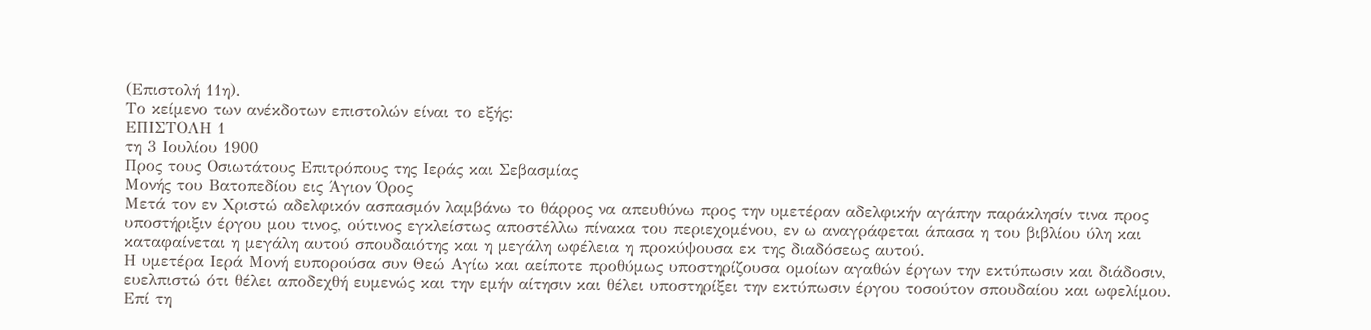(Επιστολή 11η).
Το κείμενο των ανέκδοτων επιστολών είναι το εξής:
ΕΠΙΣΤΟΛΗ 1
τη 3 Ιουλίου 1900
Προς τους Οσιωτάτους Επιτρόπους της Ιεράς και Σεβασμίας
Μονής του Βατοπεδίου εις Άγιον Όρος
Μετά τον εν Χριστώ αδελφικόν ασπασμόν λαμβάνω το θάρρος να απευθύνω προς την υμετέραν αδελφικήν αγάπην παράκλησίν τινα προς υποστήριξιν έργου μου τινος, ούτινος εγκλείστως αποστέλλω πίνακα του περιεχομένου, εν ω αναγράφεται άπασα η του βιβλίου ύλη και καταφαίνεται η μεγάλη αυτού σπουδαιότης και η μεγάλη ωφέλεια η προκύψουσα εκ της διαδόσεως αυτού.
Η υμετέρα Ιερά Μονή ευπορούσα συν Θεώ Αγίω και αείποτε προθύμως υποστηρίζουσα ομοίων αγαθών έργων την εκτύπωσιν και διάδοσιν, ευελπιστώ ότι θέλει αποδεχθή ευμενώς και την εμήν αίτησιν και θέλει υποστηρίξει την εκτύπωσιν έργου τοσούτον σπουδαίου και ωφελίμου.
Επί τη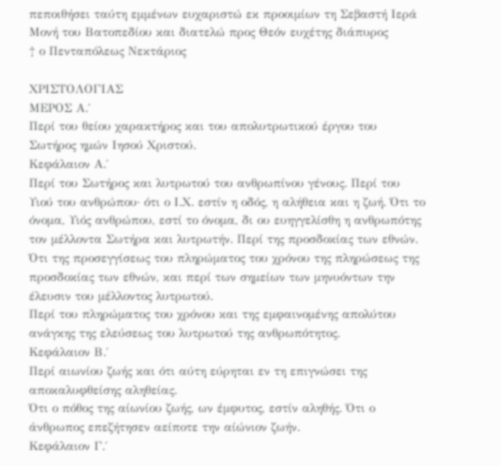πεποιθήσει ταύτη εμμένων ευχαριστώ εκ προοιμίων τη Σεβαστή Ιερά Μονή του Βατοπεδίου και διατελώ προς Θεόν ευχέτης διάπυρος
† ο Πενταπόλεως Νεκτάριος

ΧΡΙΣΤΟΛΟΓΙΑΣ
ΜΕΡΟΣ Α.΄
Περί του θείου χαρακτήρος και του απολυτρωτικού έργου του Σωτήρος ημών Ιησού Χριστού.
Κεφάλαιον Α.΄
Περί του Σωτήρος και λυτρωτού του ανθρωπίνου γένους. Περί του Υιού του ανθρώπου· ότι ο Ι.Χ. εστίν η οδός, η αλήθεια και η ζωή. Ότι το όνομα, Υιός ανθρώπου, εστί το όνομα, δι ου ευηγγελίσθη η ανθρωπότης τον μέλλοντα Σωτήρα και λυτρωτήν. Περί της προσδοκίας των εθνών.
Ότι της προσεγγίσεως του πληρώματος του χρόνου της πληρώσεως της προσδοκίας των εθνών, και περί των σημείων των μηνυόντων την έλευσιν του μέλλοντος λυτρωτού.
Περί του πληρώματος του χρόνου και της εμφαινομένης απολύτου ανάγκης της ελεύσεως του λυτρωτού της ανθρωπότητος.
Κεφάλαιον Β.΄
Περί αιωνίου ζωής και ότι αύτη εύρηται εν τη επιγνώσει της αποκαλυφθείσης αληθείας.
Ότι ο πόθος της αίωνίου ζωής, ων έμφυτος, εστίν αληθής. Ότι ο άνθρωπος επεζήτησεν αείποτε την αίώνιον ζωήν.
Κεφάλαιον Γ.΄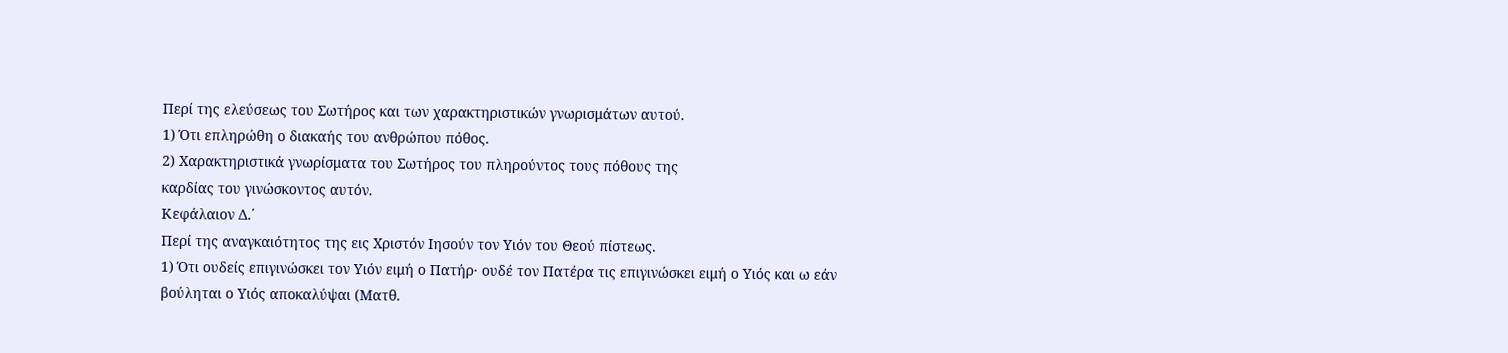Περί της ελεύσεως του Σωτήρος και των χαρακτηριστικών γνωρισμάτων αυτού.
1) Ότι επληρώθη ο διακαής του ανθρώπου πόθος.
2) Χαρακτηριστικά γνωρίσματα του Σωτήρος του πληρούντος τους πόθους της
καρδίας του γινώσκοντος αυτόν.
Κεφάλαιον Δ.΄
Περί της αναγκαιότητος της εις Χριστόν Ιησούν τον Υιόν του Θεού πίστεως.
1) Ότι ουδείς επιγινώσκει τον Υιόν ειμή ο Πατήρ· ουδέ τον Πατέρα τις επιγινώσκει ειμή ο Υιός και ω εάν βούληται ο Υιός αποκαλύψαι (Ματθ.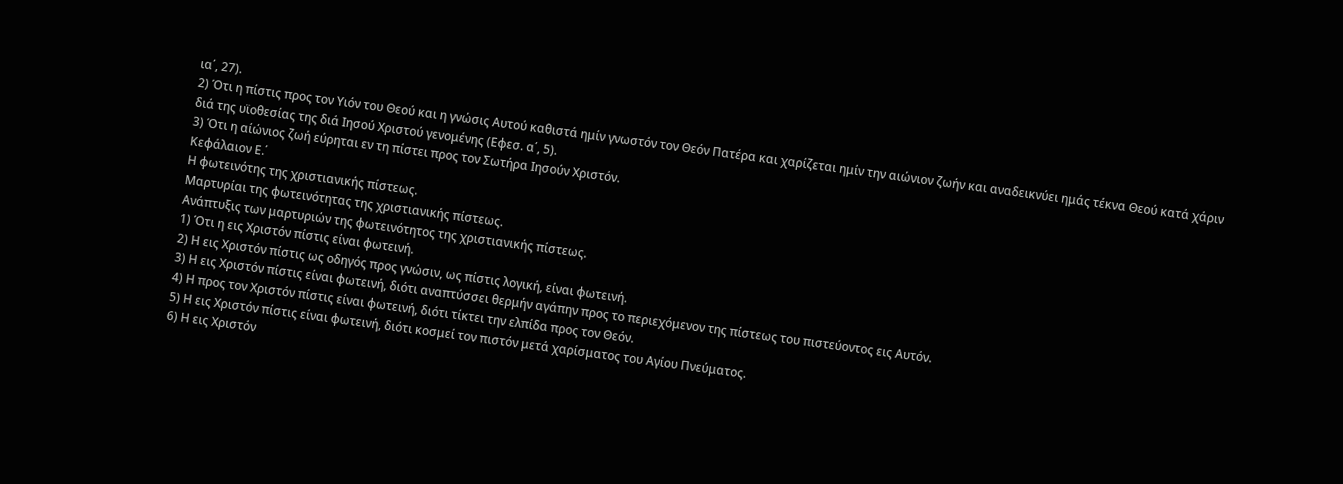ια΄, 27).
2) Ότι η πίστις προς τον Υιόν του Θεού και η γνώσις Αυτού καθιστά ημίν γνωστόν τον Θεόν Πατέρα και χαρίζεται ημίν την αιώνιον ζωήν και αναδεικνύει ημάς τέκνα Θεού κατά χάριν διά της υϊοθεσίας της διά Ιησού Χριστού γενομένης (Εφεσ. α΄, 5).
3) Ότι η αίώνιος ζωή εύρηται εν τη πίστει προς τον Σωτήρα Ιησούν Χριστόν.
Κεφάλαιον Ε.΄
Η φωτεινότης της χριστιανικής πίστεως.
Μαρτυρίαι της φωτεινότητας της χριστιανικής πίστεως.
Ανάπτυξις των μαρτυριών της φωτεινότητος της χριστιανικής πίστεως.
1) Ότι η εις Χριστόν πίστις είναι φωτεινή.
2) Η εις Χριστόν πίστις ως οδηγός προς γνώσιν, ως πίστις λογική, είναι φωτεινή.
3) Η εις Χριστόν πίστις είναι φωτεινή, διότι αναπτύσσει θερμήν αγάπην προς το περιεχόμενον της πίστεως του πιστεύοντος εις Αυτόν.
4) Η προς τον Χριστόν πίστις είναι φωτεινή, διότι τίκτει την ελπίδα προς τον Θεόν.
5) Η εις Χριστόν πίστις είναι φωτεινή, διότι κοσμεί τον πιστόν μετά χαρίσματος του Αγίου Πνεύματος.
6) Η εις Χριστόν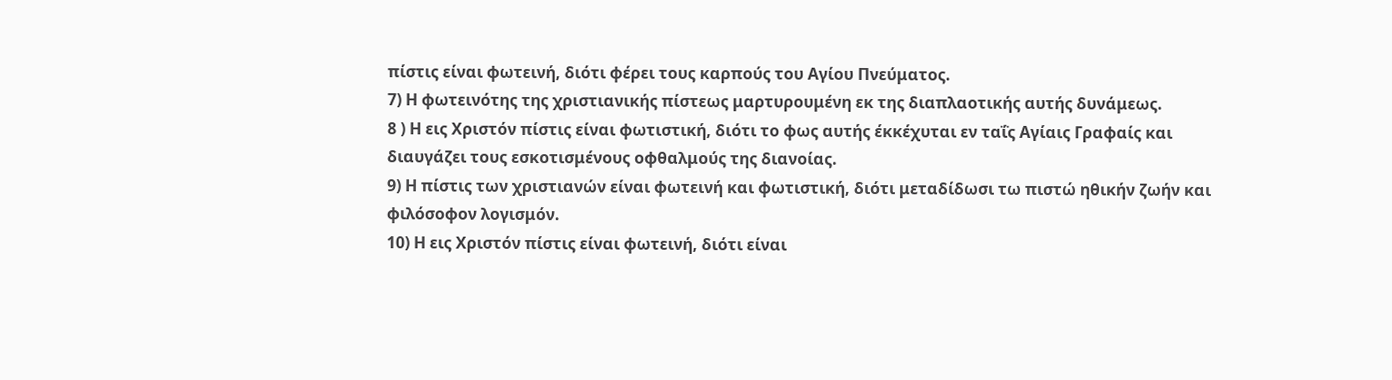πίστις είναι φωτεινή, διότι φέρει τους καρπούς του Αγίου Πνεύματος.
7) Η φωτεινότης της χριστιανικής πίστεως μαρτυρουμένη εκ της διαπλαοτικής αυτής δυνάμεως.
8 ) Η εις Χριστόν πίστις είναι φωτιστική, διότι το φως αυτής έκκέχυται εν ταΐς Αγίαις Γραφαίς και διαυγάζει τους εσκοτισμένους οφθαλμούς της διανοίας.
9) Η πίστις των χριστιανών είναι φωτεινή και φωτιστική, διότι μεταδίδωσι τω πιστώ ηθικήν ζωήν και φιλόσοφον λογισμόν.
10) Η εις Χριστόν πίστις είναι φωτεινή, διότι είναι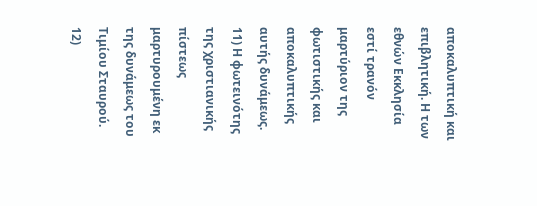αποκαλυπτική και επιβλητική. Η των εθνών Εκκλησία εστί τρανόν μαρτύριον της φωτιστικής και αποκαλυπτικής αυτής δυνάμεως.
11) Η φωτεινότης της χριστιανικής πίστεως μαρτυρουμένη εκ της δυνάμεως του Τιμίου Σταυρού.
12)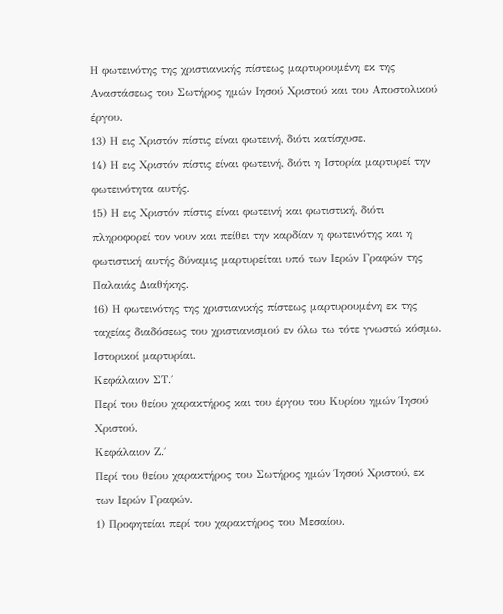Η φωτεινότης της χριστιανικής πίστεως μαρτυρουμένη εκ της Αναστάσεως του Σωτήρος ημών Ιησού Χριστού και του Αποστολικού έργου.
13) Η εις Χριστόν πίστις είναι φωτεινή, διότι κατίσχυσε.
14) Η εις Χριστόν πίστις είναι φωτεινή, διότι η Ιστορία μαρτυρεί την φωτεινότητα αυτής.
15) Η εις Χριστόν πίστις είναι φωτεινή και φωτιστική, διότι πληροφορεί τον νουν και πείθει την καρδίαν η φωτεινότης και η φωτιστική αυτής δύναμις μαρτυρείται υπό των Ιερών Γραφών της Παλαιάς Διαθήκης.
16) Η φωτεινότης της χριστιανικής πίστεως μαρτυρουμένη εκ της ταχείας διαδόσεως του χριστιανισμού εν όλω τω τότε γνωστώ κόσμω. Ιστορικοί μαρτυρίαι.
Κεφάλαιον ΣΤ.΄
Περί του θείου χαρακτήρος και του έργου του Κυρίου ημών Ίησού Χριστού.
Κεφάλαιον Ζ.΄
Περί του θείου χαρακτήρος του Σωτήρος ημών Ίησού Χριστού, εκ των Ιερών Γραφών.
1) Προφητείαι περί του χαρακτήρος του Μεσαίου.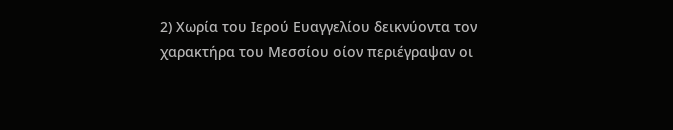2) Χωρία του Ιερού Ευαγγελίου δεικνύοντα τον χαρακτήρα του Μεσσίου οίον περιέγραψαν οι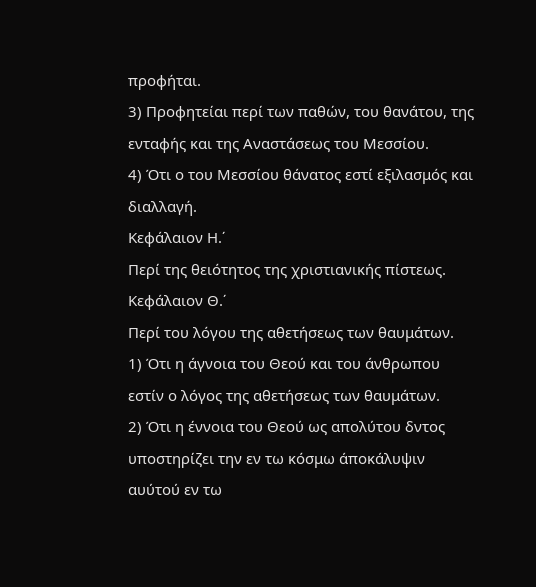προφήται.
3) Προφητείαι περί των παθών, του θανάτου, της ενταφής και της Αναστάσεως του Μεσσίου.
4) Ότι ο του Μεσσίου θάνατος εστί εξιλασμός και διαλλαγή.
Κεφάλαιον Η.΄
Περί της θειότητος της χριστιανικής πίστεως.
Κεφάλαιον Θ.΄
Περί του λόγου της αθετήσεως των θαυμάτων.
1) Ότι η άγνοια του Θεού και του άνθρωπου εστίν ο λόγος της αθετήσεως των θαυμάτων.
2) Ότι η έννοια του Θεού ως απολύτου δντος υποστηρίζει την εν τω κόσμω άποκάλυψιν αυύτού εν τω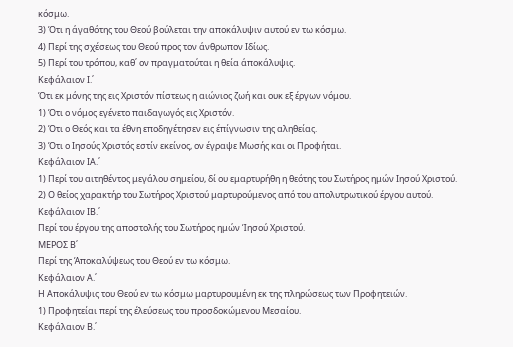κόσμω.
3) Ότι η άγαθότης του Θεού βούλεται την αποκάλυψιν αυτού εν τω κόσμω.
4) Περί της σχέσεως του Θεού προς τον άνθρωπον Ιδίως.
5) Περί του τρόπου, καθ΄ ον πραγματούται η θεία άποκάλυψις.
Κεφάλαιον Ι.΄
Ότι εκ μόνης της εις Χριστόν πίστεως η αιώνιος ζωή και ουκ εξ έργων νόμου.
1) Ότι ο νόμος εγένετο παιδαγωγός εις Χριστόν.
2) Ότι ο Θεός και τα έθνη εποδηγέτησεν εις έπίγνωσιν της αληθείας.
3) Ότι ο Ιησούς Χριστός εστίν εκείνος, ον έγραψε Μωσής και οι Προφήται.
Κεφάλαιον ΙΑ.΄
1) Περί του αιτηθέντος μεγάλου σημείου, δί ου εμαρτυρήθη η θεότης του Σωτήρος ημών Ιησού Χριστού.
2) Ο θείος χαρακτήρ του Σωτήρος Χριστού μαρτυρούμενος από του απολυτρωτικού έργου αυτού.
Κεφάλαιον ΙΒ.΄
Περί του έργου της αποστολής του Σωτήρος ημών Ίησού Χριστού.
ΜΕΡΟΣ Β΄
Περί της Άποκαλύψεως του Θεού εν τω κόσμω.
Κεφάλαιον Α.΄
Η Αποκάλυψις του Θεού εν τω κόσμω μαρτυρουμένη εκ της πληρώσεως των Προφητειών.
1) Προφητείαι περί της έλεύσεως του προσδοκώμενου Μεσαίου.
Κεφάλαιον Β.΄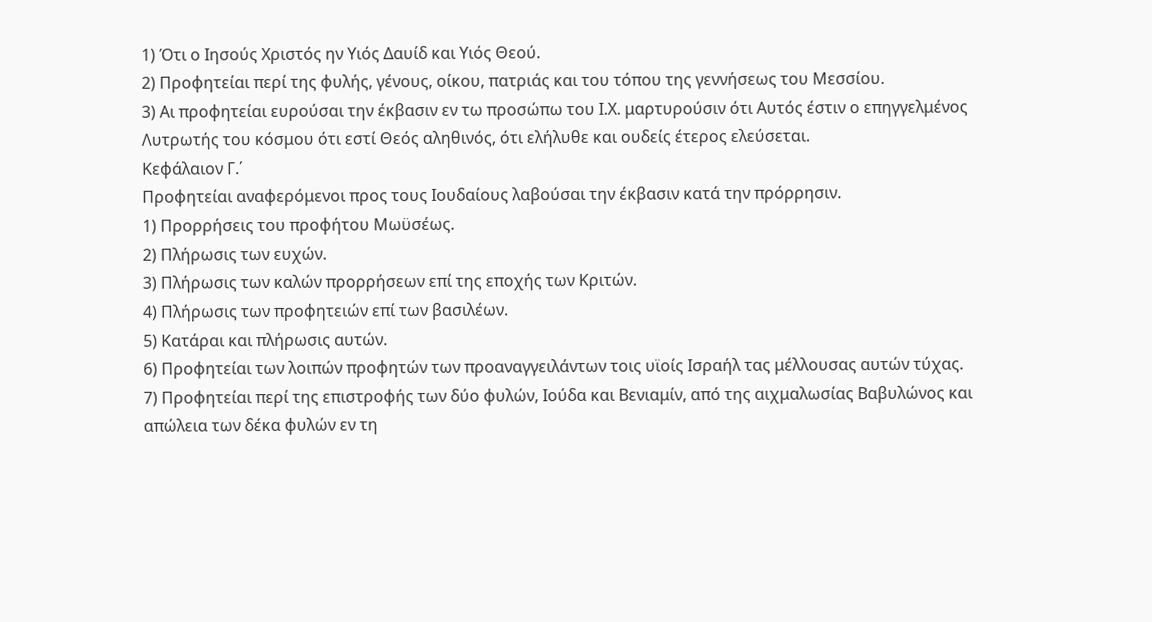1) Ότι ο Ιησούς Χριστός ην Υιός Δαυίδ και Υιός Θεού.
2) Προφητείαι περί της φυλής, γένους, οίκου, πατριάς και του τόπου της γεννήσεως του Μεσσίου.
3) Αι προφητείαι ευρούσαι την έκβασιν εν τω προσώπω του Ι.Χ. μαρτυρούσιν ότι Αυτός έστιν ο επηγγελμένος Λυτρωτής του κόσμου ότι εστί Θεός αληθινός, ότι ελήλυθε και ουδείς έτερος ελεύσεται.
Κεφάλαιον Γ.΄
Προφητείαι αναφερόμενοι προς τους Ιουδαίους λαβούσαι την έκβασιν κατά την πρόρρησιν.
1) Προρρήσεις του προφήτου Μωϋσέως.
2) Πλήρωσις των ευχών.
3) Πλήρωσις των καλών προρρήσεων επί της εποχής των Κριτών.
4) Πλήρωσις των προφητειών επί των βασιλέων.
5) Κατάραι και πλήρωσις αυτών.
6) Προφητείαι των λοιπών προφητών των προαναγγειλάντων τοις υϊοίς Ισραήλ τας μέλλουσας αυτών τύχας.
7) Προφητείαι περί της επιστροφής των δύο φυλών, Ιούδα και Βενιαμίν, από της αιχμαλωσίας Βαβυλώνος και απώλεια των δέκα φυλών εν τη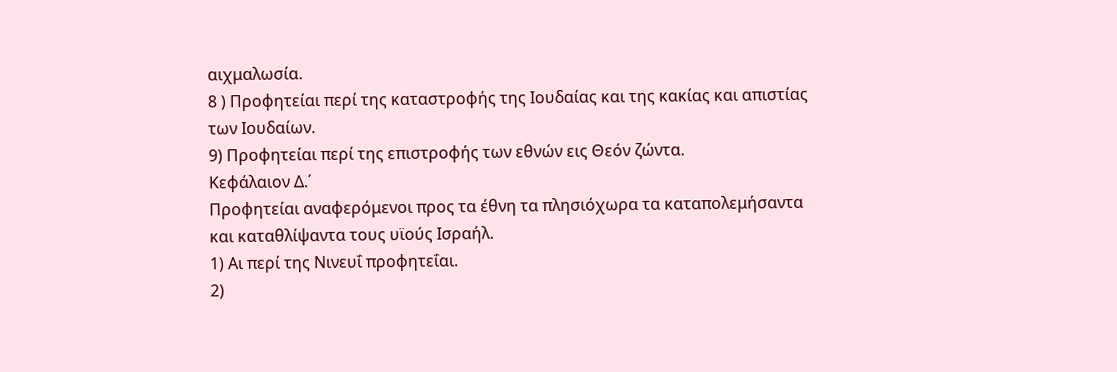αιχμαλωσία.
8 ) Προφητείαι περί της καταστροφής της Ιουδαίας και της κακίας και απιστίας των Ιουδαίων.
9) Προφητείαι περί της επιστροφής των εθνών εις Θεόν ζώντα.
Κεφάλαιον Δ.΄
Προφητείαι αναφερόμενοι προς τα έθνη τα πλησιόχωρα τα καταπολεμήσαντα και καταθλίψαντα τους υϊούς Ισραήλ.
1) Αι περί της Νινευΐ προφητεΐαι.
2)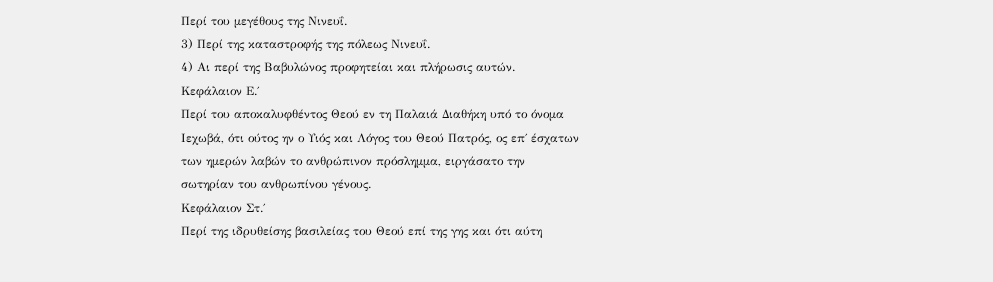Περί του μεγέθους της Νινευΐ.
3) Περί της καταστροφής της πόλεως Νινευΐ.
4) Αι περί της Βαβυλώνος προφητείαι και πλήρωσις αυτών.
Κεφάλαιον Ε.΄
Περί του αποκαλυφθέντος Θεού εν τη Παλαιά Διαθήκη υπό το όνομα Ιεχωβά, ότι ούτος ην ο Υιός και Λόγος του Θεού Πατρός, ος επ΄ έσχατων των ημερών λαβών το ανθρώπινον πρόσλημμα, ειργάσατο την σωτηρίαν του ανθρωπίνου γένους.
Κεφάλαιον Στ.΄
Περί της ιδρυθείσης βασιλείας του Θεού επί της γης και ότι αύτη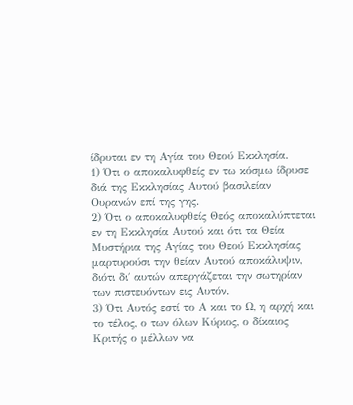ίδρυται εν τη Αγία του Θεού Εκκλησία.
1) Ότι ο αποκαλυφθείς εν τω κόσμω ίδρυσε διά της Εκκλησίας Αυτού βασιλείαν Ουρανών επί της γης.
2) Ότι ο αποκαλυφθείς Θεός αποκαλύπτεται εν τη Εκκλησία Αυτού και ότι τα Θεία Μυστήρια της Αγίας του Θεού Εκκλησίας μαρτυρούσι την θείαν Αυτού αποκάλυψιν, διότι δι΄ αυτών απεργάζεται την σωτηρίαν των πιστευόντων εις Αυτόν.
3) Ότι Αυτός εστί το Α και το Ω, η αρχή και το τέλος, ο των όλων Κύριος, ο δίκαιος Κριτής ο μέλλων να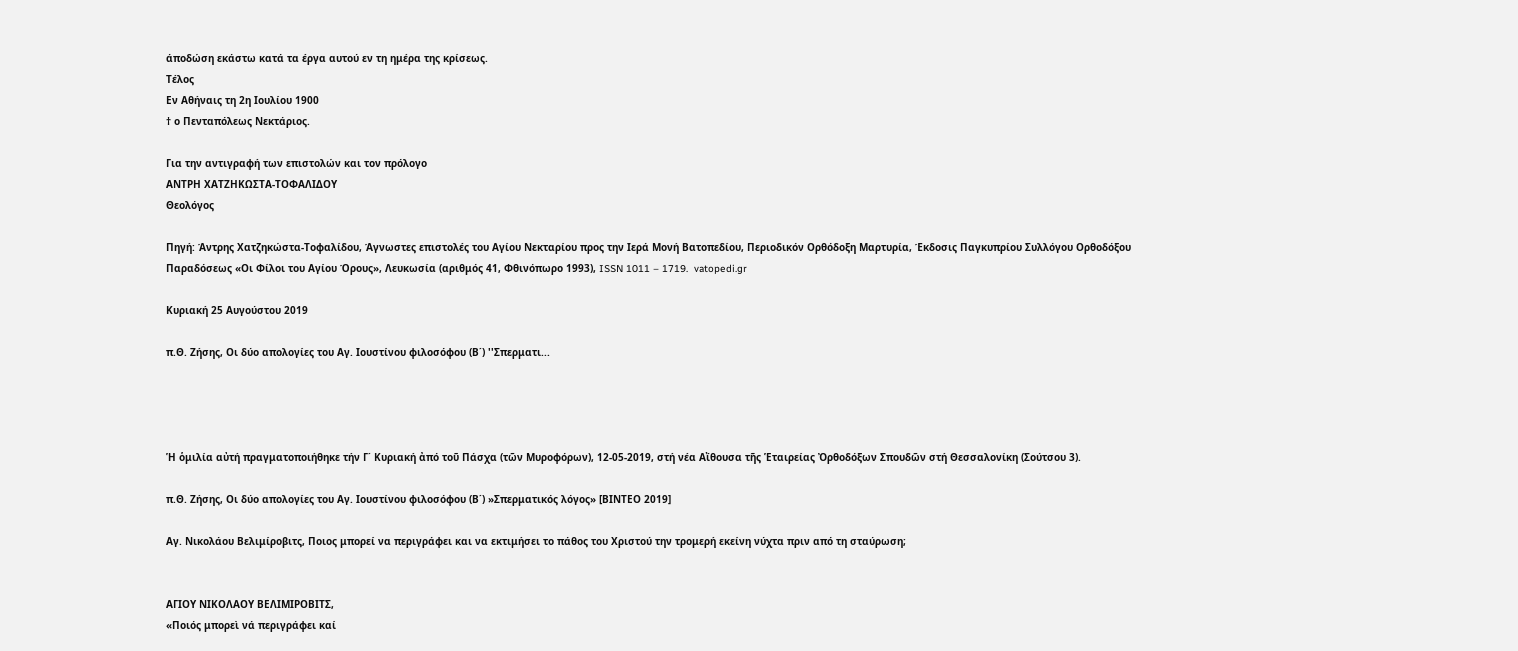άποδώση εκάστω κατά τα έργα αυτού εν τη ημέρα της κρίσεως.
Τέλος
Εν Αθήναις τη 2η Ιουλίου 1900
† ο Πενταπόλεως Νεκτάριος.

Για την αντιγραφή των επιστολών και τον πρόλογο
ΑΝΤΡΗ ΧΑΤΖΗΚΩΣΤΑ-ΤΟΦΑΛΙΔΟΥ
Θεολόγος

Πηγή: Άντρης Χατζηκώστα-Τοφαλίδου, Άγνωστες επιστολές του Αγίου Νεκταρίου προς την Ιερά Μονή Βατοπεδίου, Περιοδικόν Ορθόδοξη Μαρτυρία, Έκδοσις Παγκυπρίου Συλλόγου Ορθοδόξου Παραδόσεως «Οι Φίλοι του Αγίου Όρους», Λευκωσία (αριθμός 41, Φθινόπωρο 1993), ISSN 1011 – 1719.  vatopedi.gr

Κυριακή 25 Αυγούστου 2019

π.Θ. Ζήσης, Οι δύο απολογίες του Αγ. Ιουστίνου φιλοσόφου (Β΄) ''Σπερματι...




Ἡ ὁμιλία αὐτή πραγματοποιήθηκε τήν Γ΄ Κυριακή ἀπό τοῦ Πάσχα (τῶν Μυροφόρων), 12-05-2019, στή νέα Αἴθουσα τῆς Ἑταιρείας Ὀρθοδόξων Σπουδῶν στή Θεσσαλονίκη (Σούτσου 3).

π.Θ. Ζήσης, Οι δύο απολογίες του Αγ. Ιουστίνου φιλοσόφου (Β΄) »Σπερματικός λόγος» [ΒΙΝΤΕΟ 2019]

Αγ. Νικολάου Βελιμίροβιτς, Ποιος μπορεί να περιγράφει και να εκτιμήσει το πάθος του Χριστού την τρομερή εκείνη νύχτα πριν από τη σταύρωση;


ΑΓΙΟΥ ΝΙΚΟΛΑΟΥ ΒΕΛΙΜΙΡΟΒΙΤΣ,
«Ποιός μπορεὶ νά περιγράφει καί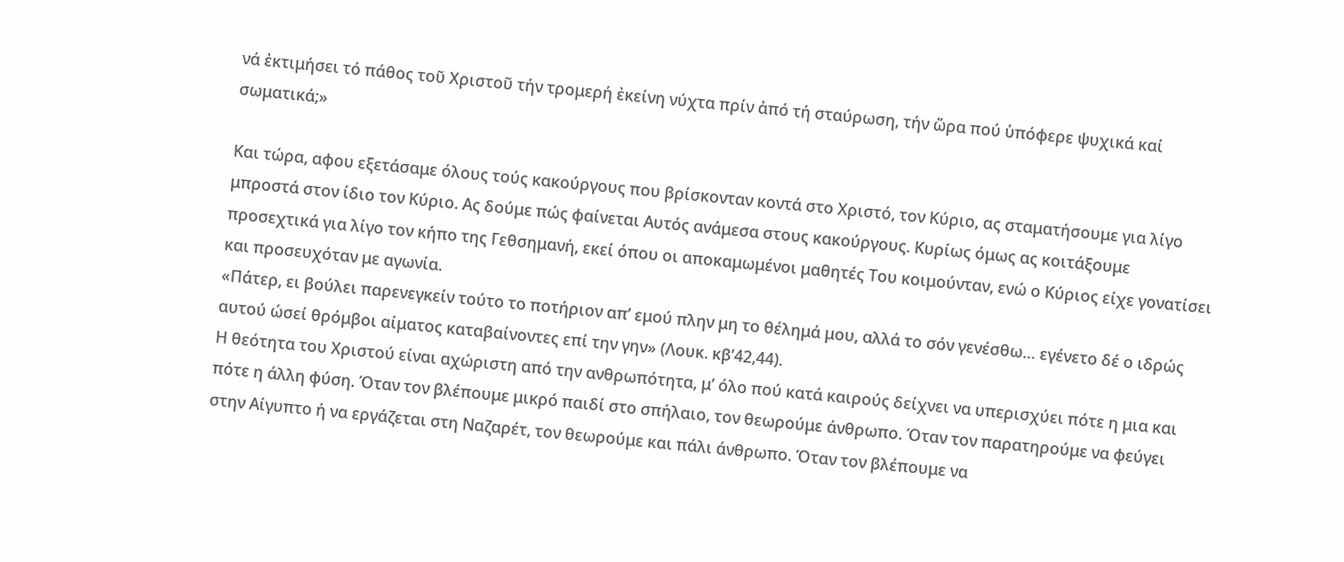νά ἐκτιμήσει τό πάθος τοῦ Χριστοῦ τήν τρομερή ἐκείνη νύχτα πρίν ἀπό τή σταύρωση, τήν ὥρα πού ὑπόφερε ψυχικά καί σωματικά;»

Και τώρα, αφου εξετάσαμε όλους τούς κακούργους που βρίσκονταν κοντά στο Χριστό, τον Κύριο, ας σταματήσουμε για λίγο μπροστά στον ίδιο τον Κύριο. Ας δούμε πώς φαίνεται Αυτός ανάμεσα στους κακούργους. Κυρίως όμως ας κοιτάξουμε προσεχτικά για λίγο τον κήπο της Γεθσημανή, εκεί όπου οι αποκαμωμένοι μαθητές Του κοιμούνταν, ενώ ο Κύριος είχε γονατίσει και προσευχόταν με αγωνία.
«Πάτερ, ει βούλει παρενεγκείν τούτο το ποτήριον απ’ εμού πλην μη το θέλημά μου, αλλά το σόν γενέσθω… εγένετο δέ ο ιδρώς αυτού ώσεί θρόμβοι αίματος καταβαίνοντες επί την γην» (Λουκ. κβ’42,44).
Η θεότητα του Χριστού είναι αχώριστη από την ανθρωπότητα, μ’ όλο πού κατά καιρούς δείχνει να υπερισχύει πότε η μια και πότε η άλλη φύση. Όταν τον βλέπουμε μικρό παιδί στο σπήλαιο, τον θεωρούμε άνθρωπο. Όταν τον παρατηρούμε να φεύγει στην Αίγυπτο ή να εργάζεται στη Ναζαρέτ, τον θεωρούμε και πάλι άνθρωπο. Όταν τον βλέπουμε να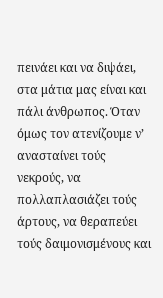πεινάει και να διψάει, στα μάτια μας είναι και πάλι άνθρωπος. Όταν όμως τον ατενίζουμε ν’ ανασταίνει τούς νεκρούς, να πολλαπλασιάζει τούς άρτους, να θεραπεύει τούς δαιμονισμένους και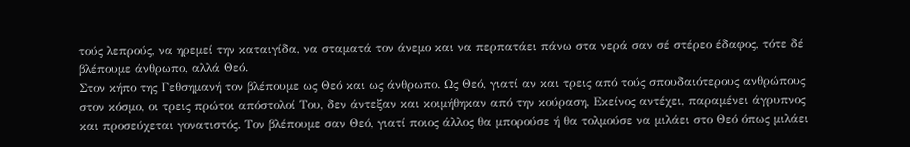τούς λεπρούς, να ηρεμεί την καταιγίδα, να σταματά τον άνεμο και να περπατάει πάνω στα νερά σαν σέ στέρεο έδαφος, τότε δέ βλέπουμε άνθρωπο, αλλά Θεό.
Στον κήπο της Γεθσημανή τον βλέπουμε ως Θεό και ως άνθρωπο. Ως Θεό, γιατί αν και τρεις από τούς σπουδαιότερους ανθρώπους στον κόσμο, οι τρεις πρώτοι απόστολοί Του, δεν άντεξαν και κοιμήθηκαν από την κούραση, Εκείνος αντέχει, παραμένει άγρυπνος και προσεύχεται γονατιστός. Τον βλέπουμε σαν Θεό, γιατί ποιος άλλος θα μπορούσε ή θα τολμούσε να μιλάει στο Θεό όπως μιλάει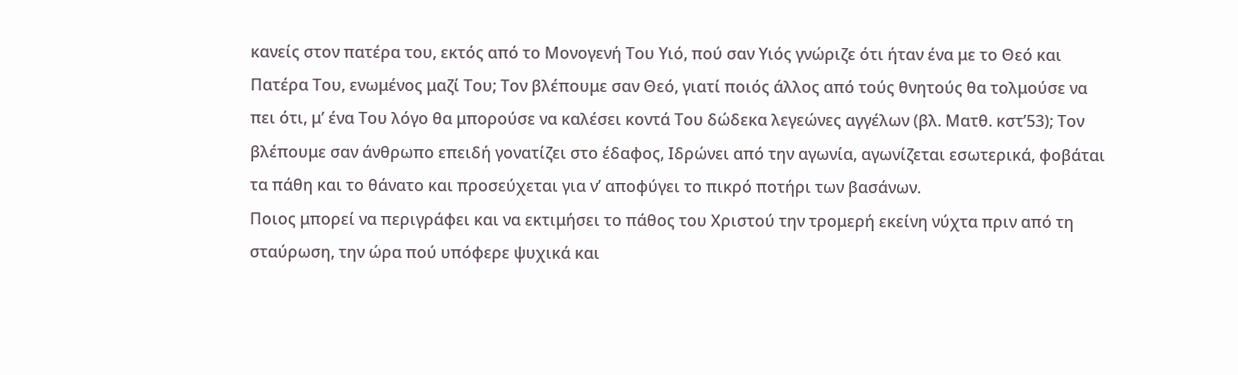κανείς στον πατέρα του, εκτός από το Μονογενή Του Υιό, πού σαν Υιός γνώριζε ότι ήταν ένα με το Θεό και Πατέρα Του, ενωμένος μαζί Του; Τον βλέπουμε σαν Θεό, γιατί ποιός άλλος από τούς θνητούς θα τολμούσε να πει ότι, μ’ ένα Του λόγο θα μπορούσε να καλέσει κοντά Του δώδεκα λεγεώνες αγγέλων (βλ. Ματθ. κστ’53); Τον βλέπουμε σαν άνθρωπο επειδή γονατίζει στο έδαφος, Ιδρώνει από την αγωνία, αγωνίζεται εσωτερικά, φοβάται τα πάθη και το θάνατο και προσεύχεται για ν’ αποφύγει το πικρό ποτήρι των βασάνων.
Ποιος μπορεί να περιγράφει και να εκτιμήσει το πάθος του Χριστού την τρομερή εκείνη νύχτα πριν από τη σταύρωση, την ώρα πού υπόφερε ψυχικά και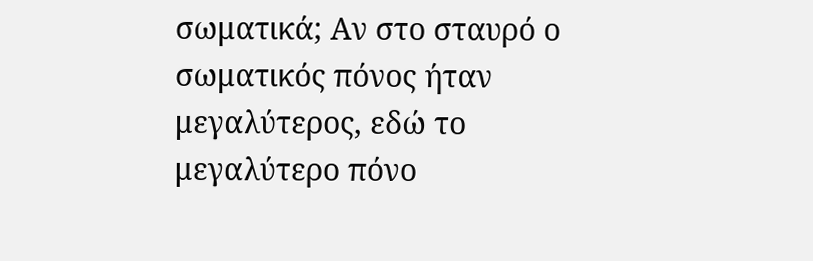σωματικά; Αν στο σταυρό ο σωματικός πόνος ήταν μεγαλύτερος, εδώ το μεγαλύτερο πόνο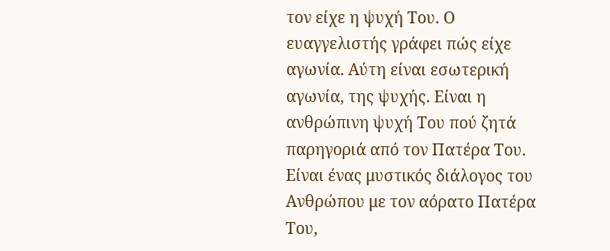τον είχε η ψυχή Του. Ο ευαγγελιστής γράφει πώς είχε αγωνία. Αύτη είναι εσωτερική αγωνία, της ψυχής. Είναι η ανθρώπινη ψυχή Του πού ζητά παρηγοριά από τον Πατέρα Του.
Είναι ένας μυστικός διάλογος του Ανθρώπου με τον αόρατο Πατέρα Του,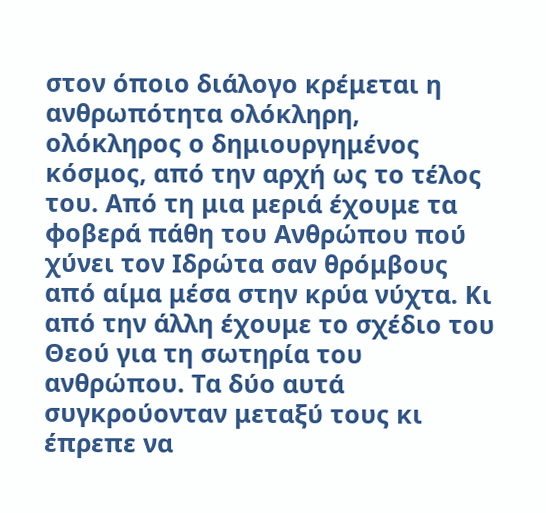στον όποιο διάλογο κρέμεται η ανθρωπότητα ολόκληρη, ολόκληρος ο δημιουργημένος κόσμος, από την αρχή ως το τέλος του. Από τη μια μεριά έχουμε τα φοβερά πάθη του Ανθρώπου πού χύνει τον Ιδρώτα σαν θρόμβους από αίμα μέσα στην κρύα νύχτα. Κι από την άλλη έχουμε το σχέδιο του Θεού για τη σωτηρία του ανθρώπου. Τα δύο αυτά συγκρούονταν μεταξύ τους κι έπρεπε να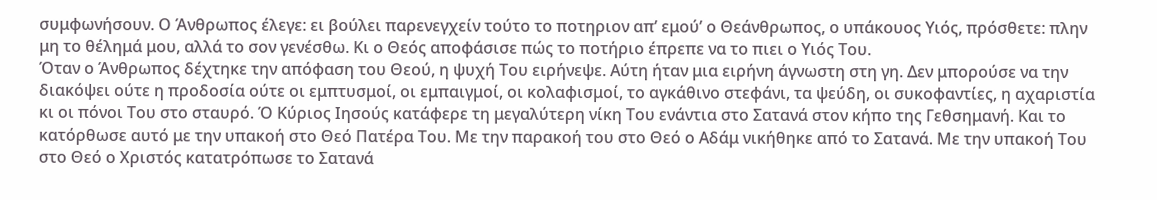συμφωνήσουν. Ο Άνθρωπος έλεγε: ει βούλει παρενεγχείν τούτο το ποτηριον απ’ εμού’ ο Θεάνθρωπος, ο υπάκουος Υιός, πρόσθετε: πλην μη το θέλημά μου, αλλά το σον γενέσθω. Κι ο Θεός αποφάσισε πώς το ποτήριο έπρεπε να το πιει ο Υιός Του.
Όταν ο Άνθρωπος δέχτηκε την απόφαση του Θεού, η ψυχή Του ειρήνεψε. Αύτη ήταν μια ειρήνη άγνωστη στη γη. Δεν μπορούσε να την διακόψει ούτε η προδοσία ούτε οι εμπτυσμοί, οι εμπαιγμοί, οι κολαφισμοί, το αγκάθινο στεφάνι, τα ψεύδη, οι συκοφαντίες, η αχαριστία κι οι πόνοι Του στο σταυρό. Ό Κύριος Ιησούς κατάφερε τη μεγαλύτερη νίκη Του ενάντια στο Σατανά στον κήπο της Γεθσημανή. Και το κατόρθωσε αυτό με την υπακοή στο Θεό Πατέρα Του. Με την παρακοή του στο Θεό ο Αδάμ νικήθηκε από το Σατανά. Με την υπακοή Του στο Θεό ο Χριστός κατατρόπωσε το Σατανά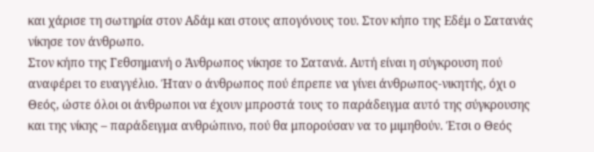και χάρισε τη σωτηρία στον Αδάμ και στους απογόνους του. Στον κήπο της Εδέμ ο Σατανάς νίκησε τον άνθρωπο.
Στον κήπο της Γεθσημανή ο Άνθρωπος νίκησε το Σατανά. Αυτή είναι η σύγκρουση πού αναφέρει το ευαγγέλιο. Ήταν ο άνθρωπος πού έπρεπε να γίνει άνθρωπος-νικητής, όχι ο Θεός, ώστε όλοι οι άνθρωποι να έχουν μπροστά τους το παράδειγμα αυτό της σύγκρουσης και της νίκης – παράδειγμα ανθρώπινο, πού θα μπορούσαν να το μιμηθούν. Έτσι ο Θεός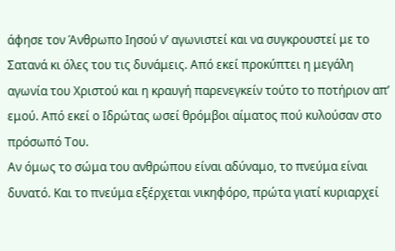άφησε τον Άνθρωπο Ιησού ν’ αγωνιστεί και να συγκρουστεί με το Σατανά κι όλες του τις δυνάμεις. Από εκεί προκύπτει η μεγάλη αγωνία του Χριστού και η κραυγή παρενεγκείν τούτο το ποτήριον απ’ εμού. Από εκεί ο Ιδρώτας ωσεί θρόμβοι αίματος πού κυλούσαν στο πρόσωπό Του.
Αν όμως το σώμα του ανθρώπου είναι αδύναμο, το πνεύμα είναι δυνατό. Και το πνεύμα εξέρχεται νικηφόρο, πρώτα γιατί κυριαρχεί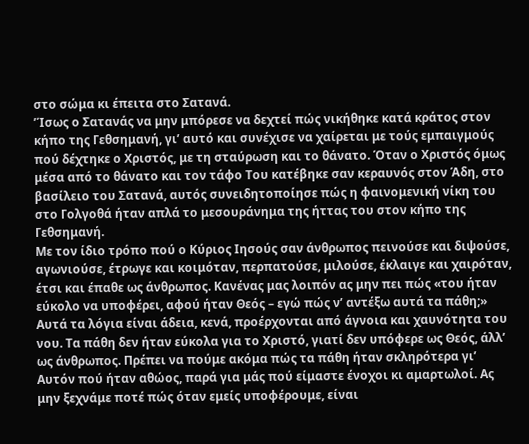στο σώμα κι έπειτα στο Σατανά.
’Ίσως ο Σατανάς να μην μπόρεσε να δεχτεί πώς νικήθηκε κατά κράτος στον κήπο της Γεθσημανή, γι’ αυτό και συνέχισε να χαίρεται με τούς εμπαιγμούς πού δέχτηκε ο Χριστός, με τη σταύρωση και το θάνατο. Όταν ο Χριστός όμως μέσα από το θάνατο και τον τάφο Του κατέβηκε σαν κεραυνός στον Άδη, στο βασίλειο του Σατανά, αυτός συνειδητοποίησε πώς η φαινομενική νίκη του στο Γολγοθά ήταν απλά το μεσουράνημα της ήττας του στον κήπο της Γεθσημανή.
Με τον ίδιο τρόπο πού ο Κύριος Ιησούς σαν άνθρωπος πεινούσε και διψούσε, αγωνιούσε, έτρωγε και κοιμόταν, περπατούσε, μιλούσε, έκλαιγε και χαιρόταν, έτσι και έπαθε ως άνθρωπος. Κανένας μας λοιπόν ας μην πει πώς «του ήταν εύκολο να υποφέρει, αφού ήταν Θεός – εγώ πώς ν’ αντέξω αυτά τα πάθη;» Αυτά τα λόγια είναι άδεια, κενά, προέρχονται από άγνοια και χαυνότητα του νου. Τα πάθη δεν ήταν εύκολα για το Χριστό, γιατί δεν υπόφερε ως Θεός, άλλ’ ως άνθρωπος. Πρέπει να πούμε ακόμα πώς τα πάθη ήταν σκληρότερα γι’ Αυτόν πού ήταν αθώος, παρά για μάς πού είμαστε ένοχοι κι αμαρτωλοί. Ας μην ξεχνάμε ποτέ πώς όταν εμείς υποφέρουμε, είναι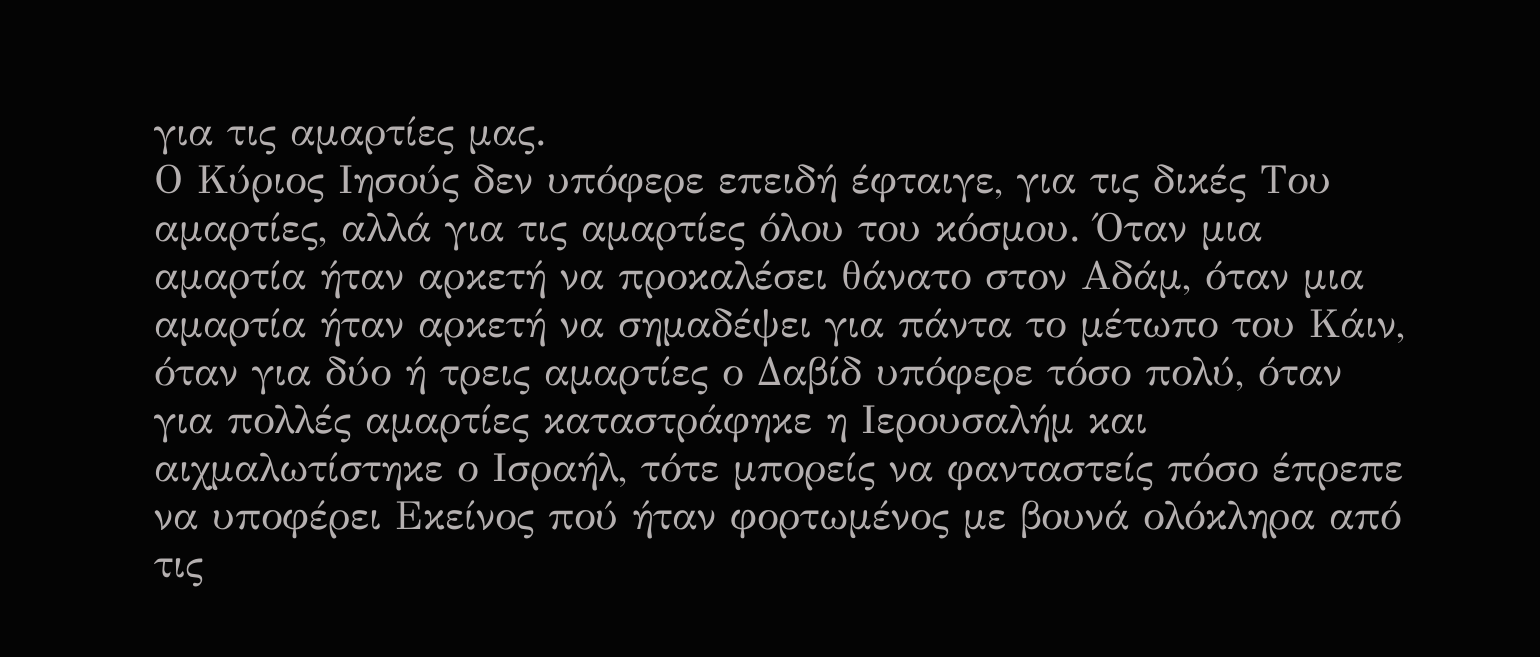για τις αμαρτίες μας.
Ο Κύριος Ιησούς δεν υπόφερε επειδή έφταιγε, για τις δικές Του αμαρτίες, αλλά για τις αμαρτίες όλου του κόσμου. Όταν μια αμαρτία ήταν αρκετή να προκαλέσει θάνατο στον Αδάμ, όταν μια αμαρτία ήταν αρκετή να σημαδέψει για πάντα το μέτωπο του Κάιν, όταν για δύο ή τρεις αμαρτίες ο Δαβίδ υπόφερε τόσο πολύ, όταν για πολλές αμαρτίες καταστράφηκε η Ιερουσαλήμ και αιχμαλωτίστηκε ο Ισραήλ, τότε μπορείς να φανταστείς πόσο έπρεπε να υποφέρει Εκείνος πού ήταν φορτωμένος με βουνά ολόκληρα από τις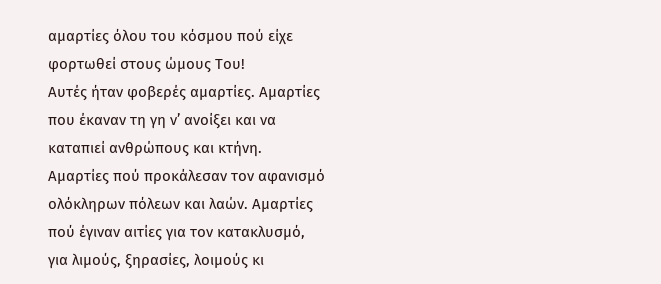αμαρτίες όλου του κόσμου πού είχε φορτωθεί στους ώμους Του!
Αυτές ήταν φοβερές αμαρτίες. Αμαρτίες που έκαναν τη γη ν’ ανοίξει και να καταπιεί ανθρώπους και κτήνη. Αμαρτίες πού προκάλεσαν τον αφανισμό ολόκληρων πόλεων και λαών. Αμαρτίες πού έγιναν αιτίες για τον κατακλυσμό, για λιμούς, ξηρασίες, λοιμούς κι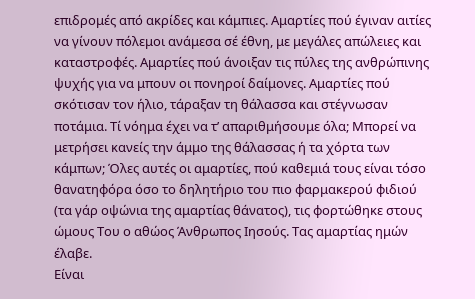επιδρομές από ακρίδες και κάμπιες. Αμαρτίες πού έγιναν αιτίες να γίνουν πόλεμοι ανάμεσα σέ έθνη, με μεγάλες απώλειες και καταστροφές. Αμαρτίες πού άνοιξαν τις πύλες της ανθρώπινης ψυχής για να μπουν οι πονηροί δαίμονες. Αμαρτίες πού σκότισαν τον ήλιο, τάραξαν τη θάλασσα και στέγνωσαν ποτάμια. Τί νόημα έχει να τ’ απαριθμήσουμε όλα; Μπορεί να μετρήσει κανείς την άμμο της θάλασσας ή τα χόρτα των κάμπων; Όλες αυτές οι αμαρτίες, πού καθεμιά τους είναι τόσο θανατηφόρα όσο το δηλητήριο του πιο φαρμακερού φιδιού (τα γάρ οψώνια της αμαρτίας θάνατος), τις φορτώθηκε στους ώμους Του ο αθώος Άνθρωπος Ιησούς. Τας αμαρτίας ημών έλαβε.
Είναι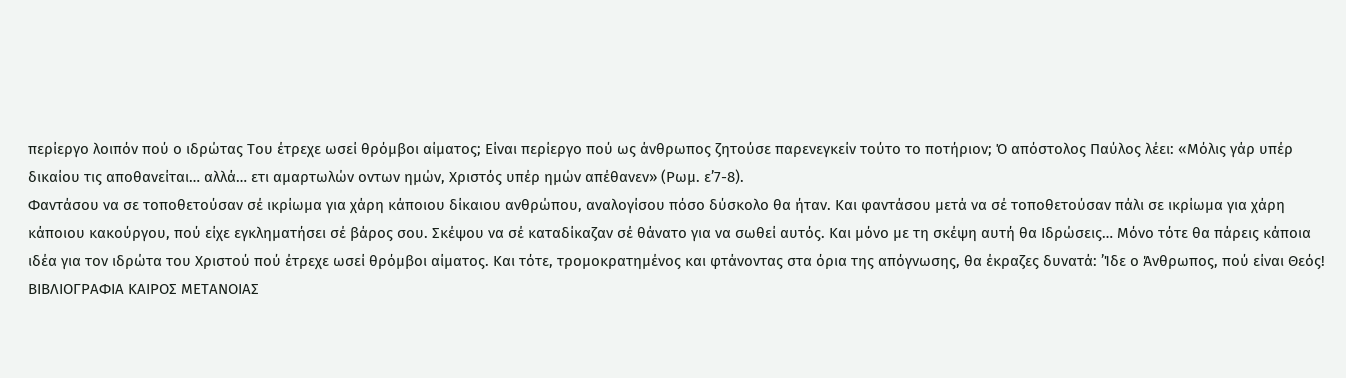περίεργο λοιπόν πού ο ιδρώτας Του έτρεχε ωσεί θρόμβοι αίματος; Είναι περίεργο πού ως άνθρωπος ζητούσε παρενεγκείν τούτο το ποτήριον; Ό απόστολος Παύλος λέει: «Μόλις γάρ υπέρ δικαίου τις αποθανείται… αλλά… ετι αμαρτωλών οντων ημών, Χριστός υπέρ ημών απέθανεν» (Ρωμ. ε’7-8).
Φαντάσου να σε τοποθετούσαν σέ ικρίωμα για χάρη κάποιου δίκαιου ανθρώπου, αναλογίσου πόσο δύσκολο θα ήταν. Και φαντάσου μετά να σέ τοποθετούσαν πάλι σε ικρίωμα για χάρη κάποιου κακούργου, πού είχε εγκληματήσει σέ βάρος σου. Σκέψου να σέ καταδίκαζαν σέ θάνατο για να σωθεί αυτός. Και μόνο με τη σκέψη αυτή θα Ιδρώσεις… Μόνο τότε θα πάρεις κάποια ιδέα για τον ιδρώτα του Χριστού πού έτρεχε ωσεί θρόμβοι αίματος. Και τότε, τρομοκρατημένος και φτάνοντας στα όρια της απόγνωσης, θα έκραζες δυνατά: ’Ίδε ο Άνθρωπος, πού είναι Θεός!
ΒΙΒΛΙΟΓΡΑΦΙΑ ΚΑΙΡΟΣ ΜΕΤΑΝΟΙΑΣ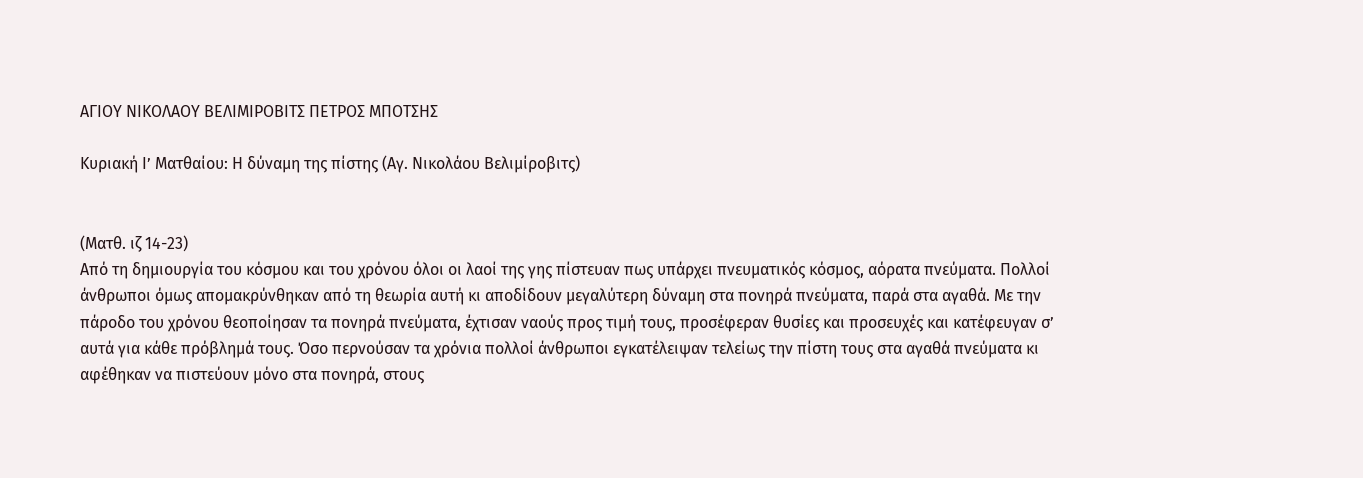ΑΓΙΟΥ ΝΙΚΟΛΑΟΥ ΒΕΛΙΜΙΡΟΒΙΤΣ ΠΕΤΡΟΣ ΜΠΟΤΣΗΣ

Κυριακή Ιʼ Ματθαίου: Η δύναμη της πίστης (Αγ. Νικολάου Βελιμίροβιτς)


(Ματθ. ιζ 14-23)
Από τη δημιουργία του κόσμου και του χρόνου όλοι οι λαοί της γης πίστευαν πως υπάρχει πνευματικός κόσμος, αόρατα πνεύματα. Πολλοί άνθρωποι όμως απομακρύνθηκαν από τη θεωρία αυτή κι αποδίδουν μεγαλύτερη δύναμη στα πονηρά πνεύματα, παρά στα αγαθά. Με την πάροδο του χρόνου θεοποίησαν τα πονηρά πνεύματα, έχτισαν ναούς προς τιμή τους, προσέφεραν θυσίες και προσευχές και κατέφευγαν σ’ αυτά για κάθε πρόβλημά τους. Όσο περνούσαν τα χρόνια πολλοί άνθρωποι εγκατέλειψαν τελείως την πίστη τους στα αγαθά πνεύματα κι αφέθηκαν να πιστεύουν μόνο στα πονηρά, στους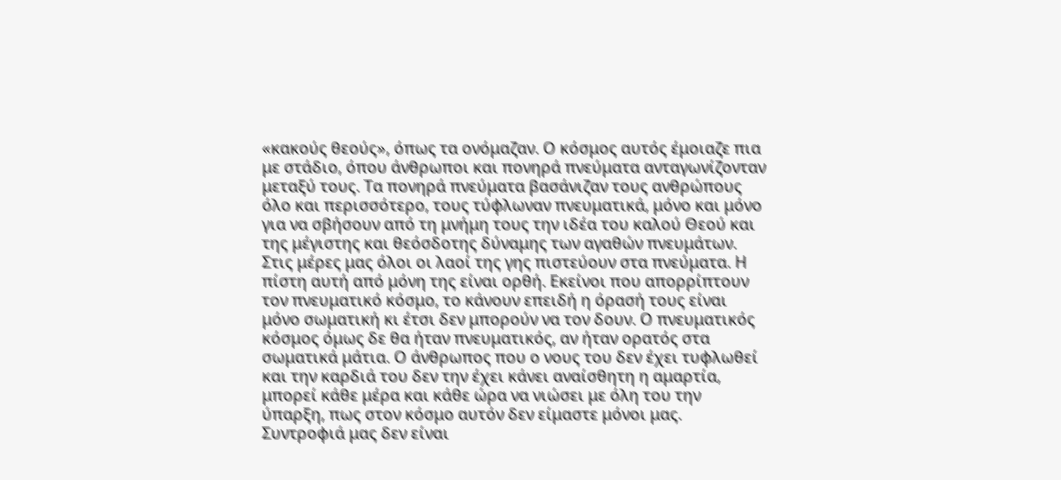«κακούς θεούς», όπως τα ονόμαζαν. Ο κόσμος αυτός έμοιαζε πια με στάδιο, όπου άνθρωποι και πονηρά πνεύματα ανταγωνίζονταν μεταξύ τους. Τα πονηρά πνεύματα βασάνιζαν τους ανθρώπους όλο και περισσότερο, τους τύφλωναν πνευματικά, μόνο και μόνο για να σβήσουν από τη μνήμη τους την ιδέα του καλού Θεού και της μέγιστης και θεόσδοτης δύναμης των αγαθών πνευμάτων. Στις μέρες μας όλοι οι λαοί της γης πιστεύουν στα πνεύματα. Η πίστη αυτή από μόνη της είναι ορθή. Εκείνοι που απορρίπτουν τον πνευματικό κόσμο, το κάνουν επειδή η όρασή τους είναι μόνο σωματική κι έτσι δεν μπορούν να τον δουν. Ο πνευματικός κόσμος όμως δε θα ήταν πνευματικός, αν ήταν ορατός στα σωματικά μάτια. Ο άνθρωπος που ο νους του δεν έχει τυφλωθεί και την καρδιά του δεν την έχει κάνει αναίσθητη η αμαρτία, μπορεί κάθε μέρα και κάθε ώρα να νιώσει με όλη του την ύπαρξη, πως στον κόσμο αυτόν δεν είμαστε μόνοι μας. Συντροφιά μας δεν είναι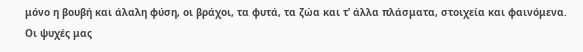μόνο η βουβή και άλαλη φύση, οι βράχοι, τα φυτά, τα ζώα και τ’ άλλα πλάσματα, στοιχεία και φαινόμενα. Οι ψυχές μας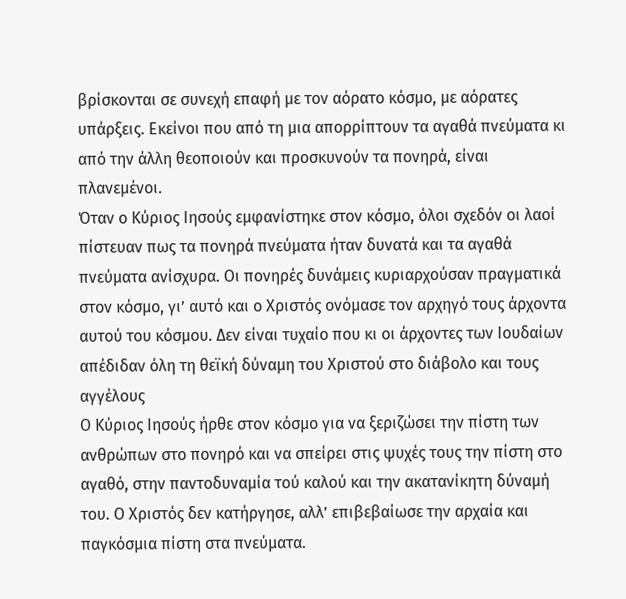βρίσκονται σε συνεχή επαφή με τον αόρατο κόσμο, με αόρατες υπάρξεις. Εκείνοι που από τη μια απορρίπτουν τα αγαθά πνεύματα κι από την άλλη θεοποιούν και προσκυνούν τα πονηρά, είναι πλανεμένοι.
Όταν ο Κύριος Ιησούς εμφανίστηκε στον κόσμο, όλοι σχεδόν οι λαοί πίστευαν πως τα πονηρά πνεύματα ήταν δυνατά και τα αγαθά πνεύματα ανίσχυρα. Οι πονηρές δυνάμεις κυριαρχούσαν πραγματικά στον κόσμο, γι’ αυτό και ο Χριστός ονόμασε τον αρχηγό τους άρχοντα αυτού του κόσμου. Δεν είναι τυχαίο που κι οι άρχοντες των Ιουδαίων απέδιδαν όλη τη θεϊκή δύναμη του Χριστού στο διάβολο και τους αγγέλους
Ο Κύριος Ιησούς ήρθε στον κόσμο για να ξεριζώσει την πίστη των ανθρώπων στο πονηρό και να σπείρει στις ψυχές τους την πίστη στο αγαθό, στην παντοδυναμία τού καλού και την ακατανίκητη δύναμή του. Ο Χριστός δεν κατήργησε, αλλ’ επιβεβαίωσε την αρχαία και παγκόσμια πίστη στα πνεύματα.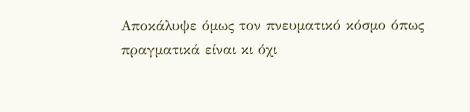Αποκάλυψε όμως τον πνευματικό κόσμο όπως πραγματικά είναι κι όχι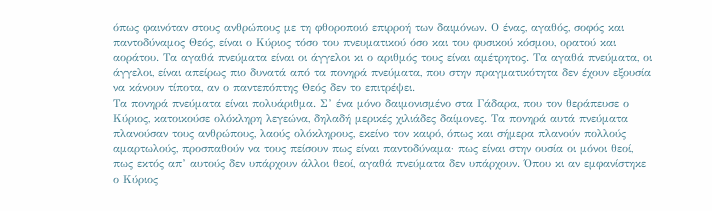όπως φαινόταν στους ανθρώπους με τη φθοροποιό επιρροή των δαιμόνων. Ο ένας, αγαθός, σοφός και παντοδύναμος Θεός, είναι ο Κύριος τόσο του πνευματικού όσο και του φυσικού κόσμου, ορατού και αοράτου. Τα αγαθά πνεύματα είναι οι άγγελοι κι ο αριθμός τους είναι αμέτρητος. Τα αγαθά πνεύματα, οι άγγελοι, είναι απείρως πιο δυνατά από τα πονηρά πνεύματα, που στην πραγματικότητα δεν έχουν εξουσία να κάνουν τίποτα, αν ο παντεπόπτης Θεός δεν το επιτρέψει.
Τα πονηρά πνεύματα είναι πολυάριθμα. Σ’ ένα μόνο δαιμονισμένο στα Γάδαρα, που τον θεράπευσε ο Κύριος, κατοικούσε ολόκληρη λεγεώνα, δηλαδή μερικές χιλιάδες δαίμονες. Τα πονηρά αυτά πνεύματα πλανούσαν τους ανθρώπους, λαούς ολόκληρους, εκείνο τον καιρό, όπως και σήμερα πλανούν πολλούς αμαρτωλούς, προσπαθούν να τους πείσουν πως είναι παντοδύναμα· πως είναι στην ουσία οι μόνοι θεοί, πως εκτός απ’ αυτούς δεν υπάρχουν άλλοι θεοί, αγαθά πνεύματα δεν υπάρχουν. Όπου κι αν εμφανίστηκε ο Κύριος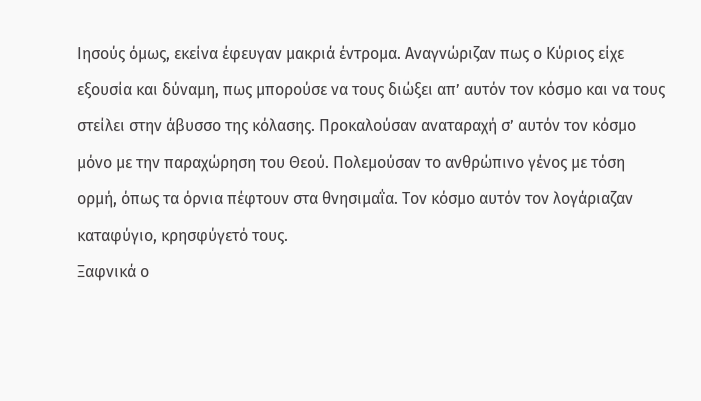Ιησούς όμως, εκείνα έφευγαν μακριά έντρομα. Αναγνώριζαν πως ο Κύριος είχε εξουσία και δύναμη, πως μπορούσε να τους διώξει απ’ αυτόν τον κόσμο και να τους στείλει στην άβυσσο της κόλασης. Προκαλούσαν αναταραχή σ’ αυτόν τον κόσμο μόνο με την παραχώρηση του Θεού. Πολεμούσαν το ανθρώπινο γένος με τόση ορμή, όπως τα όρνια πέφτουν στα θνησιμαΐα. Τον κόσμο αυτόν τον λογάριαζαν καταφύγιο, κρησφύγετό τους.
Ξαφνικά ο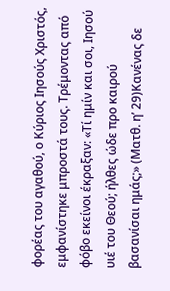φορέας του αγαθού, ο Κύριος Ιησούς Χριστός, εμφανίστηκε μπροστά τους. Τρέμοντας από φόβο εκείνοι έκραξαν: «Τί ημίν και σοι, Ιησού υιέ του Θεού; ήλθες ώδε προ καιρού βασανίσαι ημάς;» (Ματθ. η’ 29)Κανένας δε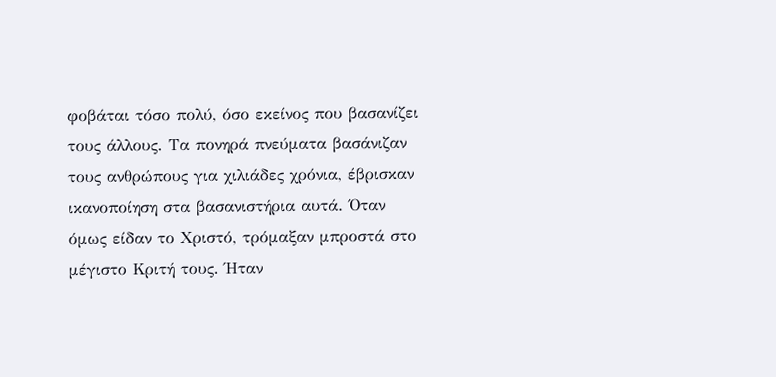φοβάται τόσο πολύ, όσο εκείνος που βασανίζει τους άλλους. Τα πονηρά πνεύματα βασάνιζαν τους ανθρώπους για χιλιάδες χρόνια, έβρισκαν ικανοποίηση στα βασανιστήρια αυτά. Όταν όμως είδαν το Χριστό, τρόμαξαν μπροστά στο μέγιστο Κριτή τους. Ήταν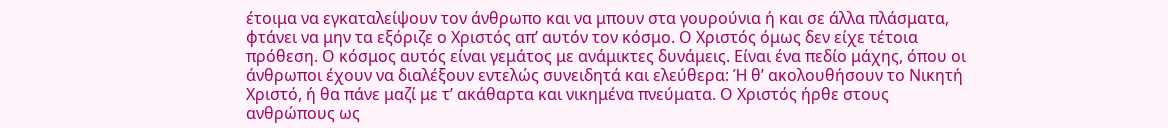έτοιμα να εγκαταλείψουν τον άνθρωπο και να μπουν στα γουρούνια ή και σε άλλα πλάσματα, φτάνει να μην τα εξόριζε ο Χριστός απ’ αυτόν τον κόσμο. Ο Χριστός όμως δεν είχε τέτοια πρόθεση. Ο κόσμος αυτός είναι γεμάτος με ανάμικτες δυνάμεις. Είναι ένα πεδίο μάχης, όπου οι άνθρωποι έχουν να διαλέξουν εντελώς συνειδητά και ελεύθερα: Ή θ’ ακολουθήσουν το Νικητή Χριστό, ή θα πάνε μαζί με τ’ ακάθαρτα και νικημένα πνεύματα. Ο Χριστός ήρθε στους ανθρώπους ως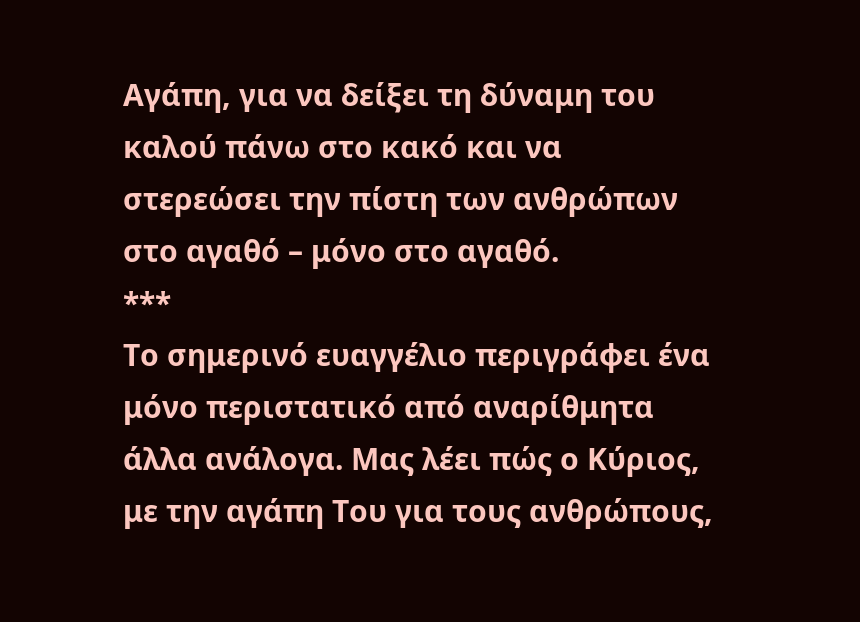Αγάπη, για να δείξει τη δύναμη του καλού πάνω στο κακό και να στερεώσει την πίστη των ανθρώπων στο αγαθό – μόνο στο αγαθό.
***
Το σημερινό ευαγγέλιο περιγράφει ένα μόνο περιστατικό από αναρίθμητα άλλα ανάλογα. Μας λέει πώς ο Κύριος, με την αγάπη Του για τους ανθρώπους,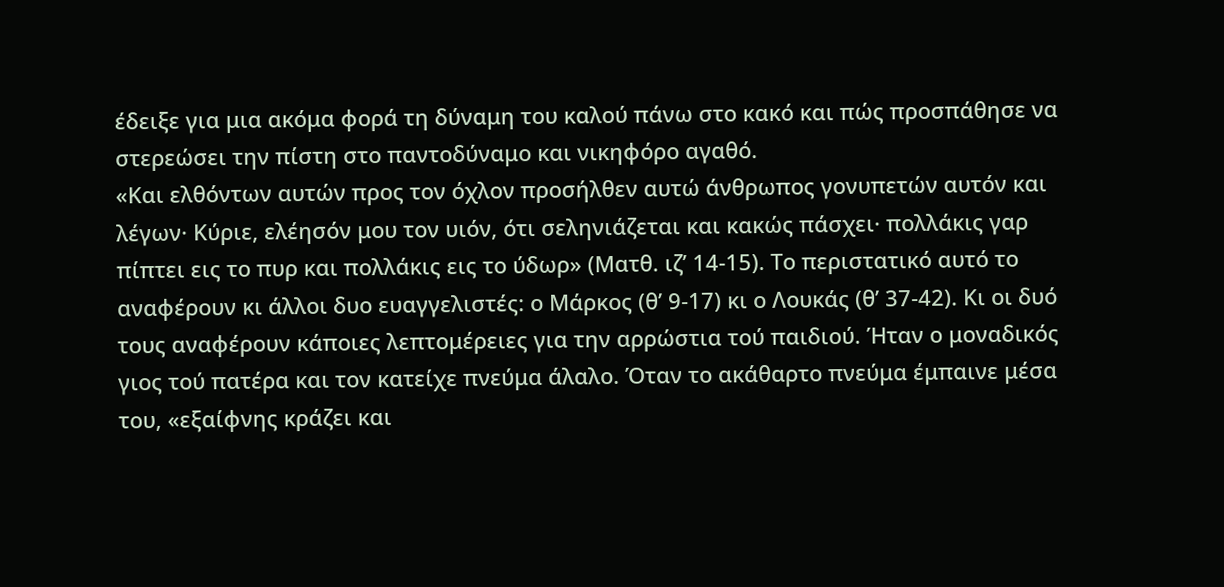έδειξε για μια ακόμα φορά τη δύναμη του καλού πάνω στο κακό και πώς προσπάθησε να στερεώσει την πίστη στο παντοδύναμο και νικηφόρο αγαθό.
«Και ελθόντων αυτών προς τον όχλον προσήλθεν αυτώ άνθρωπος γονυπετών αυτόν και λέγων· Κύριε, ελέησόν μου τον υιόν, ότι σεληνιάζεται και κακώς πάσχει· πολλάκις γαρ πίπτει εις το πυρ και πολλάκις εις το ύδωρ» (Ματθ. ιζ’ 14-15). Το περιστατικό αυτό το αναφέρουν κι άλλοι δυο ευαγγελιστές: ο Μάρκος (θ’ 9-17) κι ο Λουκάς (θ’ 37-42). Κι οι δυό τους αναφέρουν κάποιες λεπτομέρειες για την αρρώστια τού παιδιού. Ήταν ο μοναδικός γιος τού πατέρα και τον κατείχε πνεύμα άλαλο. Όταν το ακάθαρτο πνεύμα έμπαινε μέσα του, «εξαίφνης κράζει και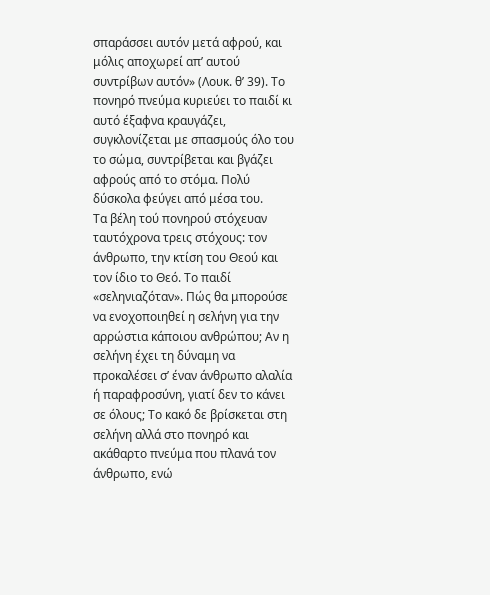σπαράσσει αυτόν μετά αφρού, και μόλις αποχωρεί απ’ αυτού συντρίβων αυτόν» (Λουκ. θ’ 39). Το πονηρό πνεύμα κυριεύει το παιδί κι αυτό έξαφνα κραυγάζει, συγκλονίζεται με σπασμούς όλο του το σώμα, συντρίβεται και βγάζει αφρούς από το στόμα. Πολύ δύσκολα φεύγει από μέσα του.
Τα βέλη τού πονηρού στόχευαν ταυτόχρονα τρεις στόχους: τον άνθρωπο, την κτίση του Θεού και τον ίδιο το Θεό. Το παιδί «σεληνιαζόταν». Πώς θα μπορούσε να ενοχοποιηθεί η σελήνη για την αρρώστια κάποιου ανθρώπου; Αν η σελήνη έχει τη δύναμη να προκαλέσει σ’ έναν άνθρωπο αλαλία ή παραφροσύνη, γιατί δεν το κάνει σε όλους; Το κακό δε βρίσκεται στη σελήνη αλλά στο πονηρό και ακάθαρτο πνεύμα που πλανά τον άνθρωπο, ενώ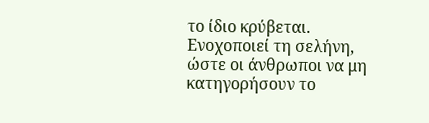το ίδιο κρύβεται. Ενοχοποιεί τη σελήνη, ώστε οι άνθρωποι να μη κατηγορήσουν το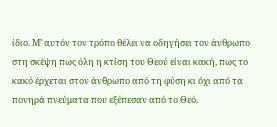ίδιο. Μ’ αυτόν τον τρόπο θέλει να οδηγήσει τον άνθρωπο στη σκέψη πως όλη η κτίση του Θεού είναι κακή, πως το κακό έρχεται στον άνθρωπο από τη φύση κι όχι από τα πονηρά πνεύματα που εξέπεσαν από το Θεό.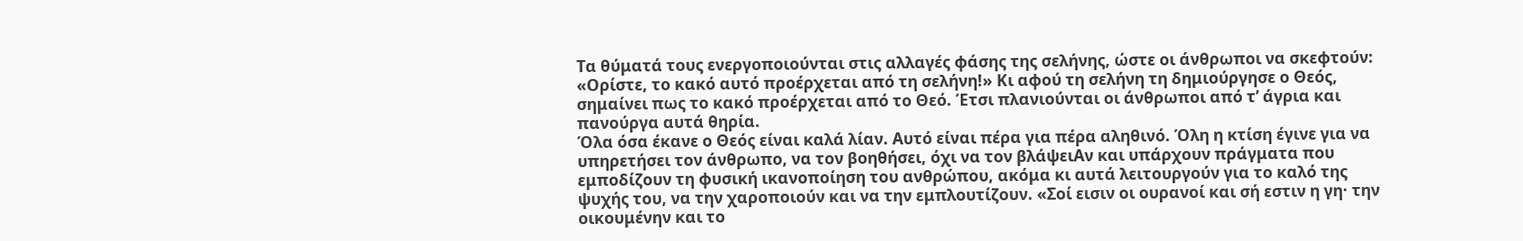Τα θύματά τους ενεργοποιούνται στις αλλαγές φάσης της σελήνης, ώστε οι άνθρωποι να σκεφτούν: «Ορίστε, το κακό αυτό προέρχεται από τη σελήνη!» Κι αφού τη σελήνη τη δημιούργησε ο Θεός, σημαίνει πως το κακό προέρχεται από το Θεό. Έτσι πλανιούνται οι άνθρωποι από τ’ άγρια και πανούργα αυτά θηρία.
Όλα όσα έκανε ο Θεός είναι καλά λίαν. Αυτό είναι πέρα για πέρα αληθινό. Όλη η κτίση έγινε για να υπηρετήσει τον άνθρωπο, να τον βοηθήσει, όχι να τον βλάψειΑν και υπάρχουν πράγματα που εμποδίζουν τη φυσική ικανοποίηση του ανθρώπου, ακόμα κι αυτά λειτουργούν για το καλό της ψυχής του, να την χαροποιούν και να την εμπλουτίζουν. «Σοί εισιν οι ουρανοί και σή εστιν η γη· την οικουμένην και το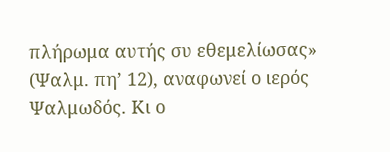πλήρωμα αυτής συ εθεμελίωσας» (Ψαλμ. πη’ 12), αναφωνεί ο ιερός Ψαλμωδός. Κι ο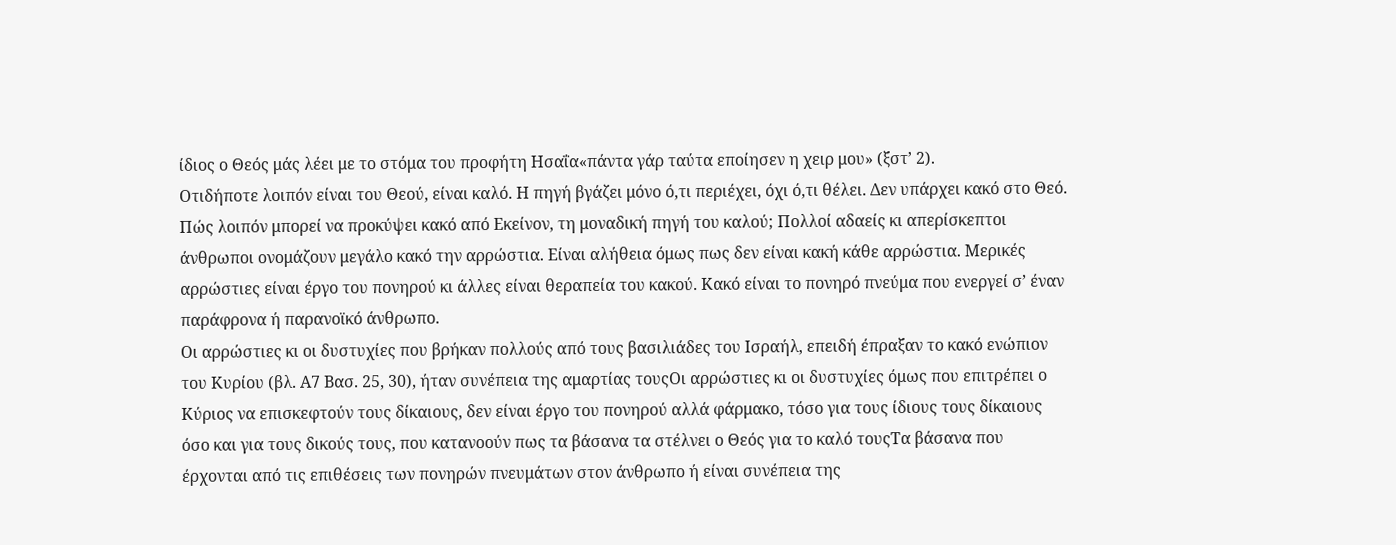ίδιος ο Θεός μάς λέει με το στόμα του προφήτη Ησαΐα«πάντα γάρ ταύτα εποίησεν η χειρ μου» (ξστ’ 2).
Οτιδήποτε λοιπόν είναι του Θεού, είναι καλό. Η πηγή βγάζει μόνο ό,τι περιέχει, όχι ό,τι θέλει. Δεν υπάρχει κακό στο Θεό. Πώς λοιπόν μπορεί να προκύψει κακό από Εκείνον, τη μοναδική πηγή του καλού; Πολλοί αδαείς κι απερίσκεπτοι άνθρωποι ονομάζουν μεγάλο κακό την αρρώστια. Είναι αλήθεια όμως πως δεν είναι κακή κάθε αρρώστια. Μερικές αρρώστιες είναι έργο του πονηρού κι άλλες είναι θεραπεία του κακού. Κακό είναι το πονηρό πνεύμα που ενεργεί σ’ έναν παράφρονα ή παρανοϊκό άνθρωπο.
Οι αρρώστιες κι οι δυστυχίες που βρήκαν πολλούς από τους βασιλιάδες του Ισραήλ, επειδή έπραξαν το κακό ενώπιον του Κυρίου (βλ. Α7 Βασ. 25, 30), ήταν συνέπεια της αμαρτίας τουςΟι αρρώστιες κι οι δυστυχίες όμως που επιτρέπει ο Κύριος να επισκεφτούν τους δίκαιους, δεν είναι έργο του πονηρού αλλά φάρμακο, τόσο για τους ίδιους τους δίκαιους όσο και για τους δικούς τους, που κατανοούν πως τα βάσανα τα στέλνει ο Θεός για το καλό τουςΤα βάσανα που έρχονται από τις επιθέσεις των πονηρών πνευμάτων στον άνθρωπο ή είναι συνέπεια της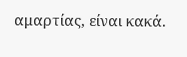αμαρτίας, είναι κακά.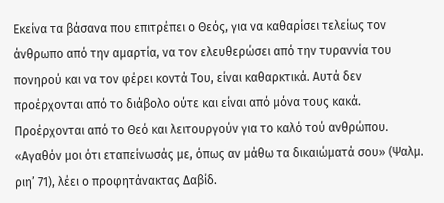Εκείνα τα βάσανα που επιτρέπει ο Θεός, για να καθαρίσει τελείως τον άνθρωπο από την αμαρτία, να τον ελευθερώσει από την τυραννία του πονηρού και να τον φέρει κοντά Του, είναι καθαρκτικά. Αυτά δεν προέρχονται από το διάβολο ούτε και είναι από μόνα τους κακά. Προέρχονται από το Θεό και λειτουργούν για το καλό τού ανθρώπου. «Αγαθόν μοι ότι εταπείνωσάς με, όπως αν μάθω τα δικαιώματά σου» (Ψαλμ. ριη’ 71), λέει ο προφητάνακτας Δαβίδ.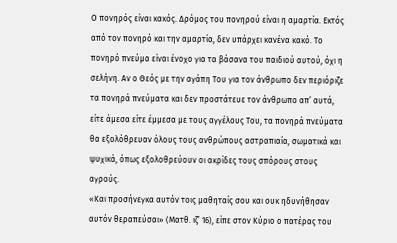Ο πονηρός είναι κακός. Δρόμος του πονηρού είναι η αμαρτία. Εκτός από τον πονηρό και την αμαρτία, δεν υπάρχει κανένα κακό. Το πονηρό πνεύμα είναι ένοχο για τα βάσανα του παιδιού αυτού, όχι η σελήνη. Αν ο Θεός με την αγάπη Του για τον άνθρωπο δεν περιόριζε τα πονηρά πνεύματα και δεν προστάτευε τον άνθρωπο απ’ αυτά, είτε άμεσα είτε έμμεσα με τους αγγέλους Του, τα πονηρά πνεύματα θα εξολόθρευαν όλους τους ανθρώπους αστραπιαία, σωματικά και ψυχικά, όπως εξολοθρεύουν οι ακρίδες τους σπόρους στους αγρούς.
«Και προσήνεγκα αυτόν τοις μαθηταίς σου και ουκ ηδυνήθησαν αυτόν θεραπεύσαι» (Ματθ. ιζ’ 16), είπε στον Κύριο ο πατέρας του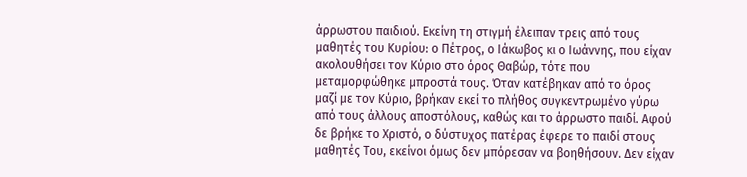άρρωστου παιδιού. Εκείνη τη στιγμή έλειπαν τρεις από τους μαθητές του Κυρίου: ο Πέτρος, ο Ιάκωβος κι ο Ιωάννης, που είχαν ακολουθήσει τον Κύριο στο όρος Θαβώρ, τότε που μεταμορφώθηκε μπροστά τους. Όταν κατέβηκαν από το όρος μαζί με τον Κύριο, βρήκαν εκεί το πλήθος συγκεντρωμένο γύρω από τους άλλους αποστόλους, καθώς και το άρρωστο παιδί. Αφού δε βρήκε το Χριστό, ο δύστυχος πατέρας έφερε το παιδί στους μαθητές Του, εκείνοι όμως δεν μπόρεσαν να βοηθήσουν. Δεν είχαν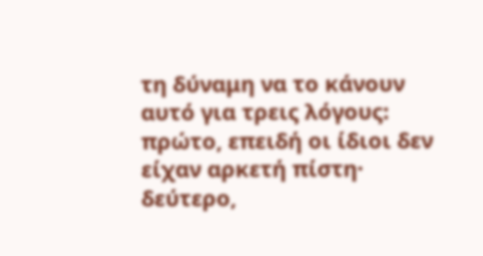τη δύναμη να το κάνουν αυτό για τρεις λόγους: πρώτο, επειδή οι ίδιοι δεν είχαν αρκετή πίστη· δεύτερο,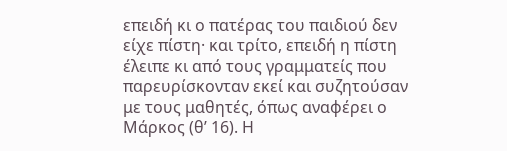επειδή κι ο πατέρας του παιδιού δεν είχε πίστη· και τρίτο, επειδή η πίστη έλειπε κι από τους γραμματείς που παρευρίσκονταν εκεί και συζητούσαν με τους μαθητές, όπως αναφέρει ο Μάρκος (θ’ 16). Η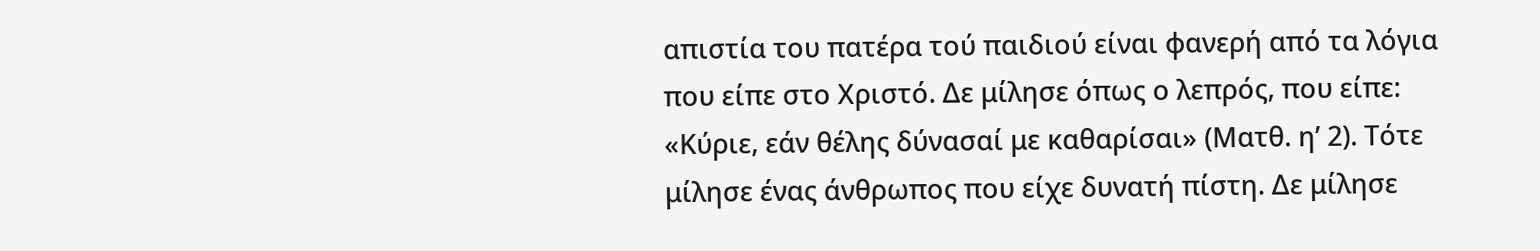απιστία του πατέρα τού παιδιού είναι φανερή από τα λόγια που είπε στο Χριστό. Δε μίλησε όπως ο λεπρός, που είπε: «Κύριε, εάν θέλης δύνασαί με καθαρίσαι» (Ματθ. η’ 2). Τότε μίλησε ένας άνθρωπος που είχε δυνατή πίστη. Δε μίλησε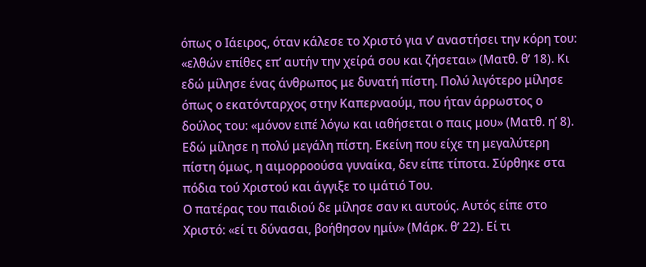όπως ο Ιάειρος, όταν κάλεσε το Χριστό για ν’ αναστήσει την κόρη του: «ελθών επίθες επ’ αυτήν την χείρά σου και ζήσεται» (Ματθ. θ’ 18). Κι εδώ μίλησε ένας άνθρωπος με δυνατή πίστη. Πολύ λιγότερο μίλησε όπως ο εκατόνταρχος στην Καπερναούμ, που ήταν άρρωστος ο δούλος του: «μόνον ειπέ λόγω και ιαθήσεται ο παις μου» (Ματθ. η’ 8). Εδώ μίλησε η πολύ μεγάλη πίστη. Εκείνη που είχε τη μεγαλύτερη πίστη όμως, η αιμορροούσα γυναίκα, δεν είπε τίποτα. Σύρθηκε στα πόδια τού Χριστού και άγγιξε το ιμάτιό Του.
Ο πατέρας του παιδιού δε μίλησε σαν κι αυτούς. Αυτός είπε στο Χριστό: «εί τι δύνασαι, βοήθησον ημίν» (Μάρκ. θ’ 22). Εί τι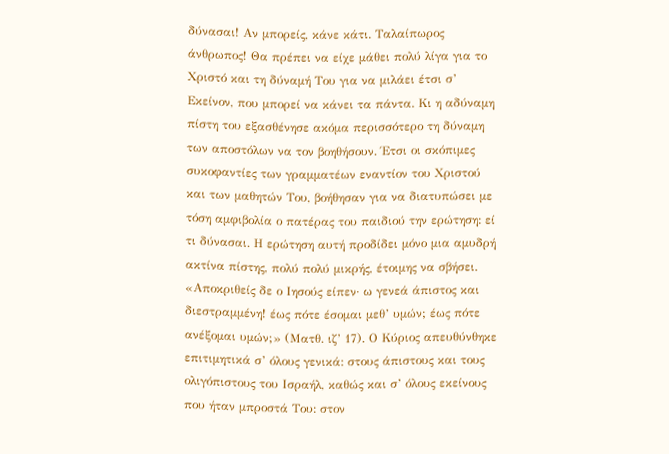δύνασαι! Αν μπορείς, κάνε κάτι. Ταλαίπωρος άνθρωπος! Θα πρέπει να είχε μάθει πολύ λίγα για το Χριστό και τη δύναμή Του για να μιλάει έτσι σ’ Εκείνον, που μπορεί να κάνει τα πάντα. Κι η αδύναμη πίστη του εξασθένησε ακόμα περισσότερο τη δύναμη των αποστόλων να τον βοηθήσουν. Έτσι οι σκόπιμες συκοφαντίες των γραμματέων εναντίον του Χριστού και των μαθητών Του, βοήθησαν για να διατυπώσει με τόση αμφιβολία ο πατέρας του παιδιού την ερώτηση: εί τι δύνασαι. Η ερώτηση αυτή προδίδει μόνο μια αμυδρή ακτίνα πίστης, πολύ πολύ μικρής, έτοιμης να σβήσει.
«Αποκριθείς δε ο Ιησούς είπεν· ω γενεά άπιστος και διεστραμμένη! έως πότε έσομαι μεθ’ υμών; έως πότε ανέξομαι υμών;» (Ματθ. ιζ’ 17). Ο Κύριος απευθύνθηκε επιτιμητικά σ’ όλους γενικά: στους άπιστους και τους ολιγόπιστους του Ισραήλ, καθώς και σ’ όλους εκείνους που ήταν μπροστά Του: στον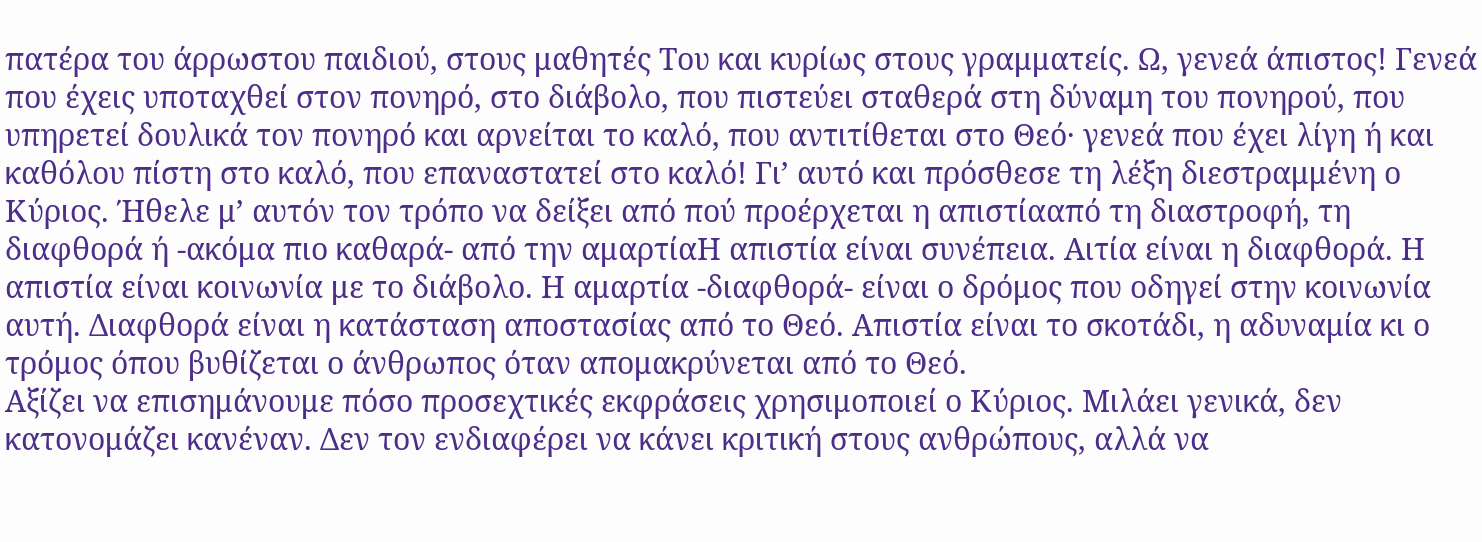πατέρα του άρρωστου παιδιού, στους μαθητές Του και κυρίως στους γραμματείς. Ω, γενεά άπιστος! Γενεά που έχεις υποταχθεί στον πονηρό, στο διάβολο, που πιστεύει σταθερά στη δύναμη του πονηρού, που υπηρετεί δουλικά τον πονηρό και αρνείται το καλό, που αντιτίθεται στο Θεό· γενεά που έχει λίγη ή και καθόλου πίστη στο καλό, που επαναστατεί στο καλό! Γι’ αυτό και πρόσθεσε τη λέξη διεστραμμένη ο Κύριος. Ήθελε μ’ αυτόν τον τρόπο να δείξει από πού προέρχεται η απιστίααπό τη διαστροφή, τη διαφθορά ή -ακόμα πιο καθαρά- από την αμαρτίαΗ απιστία είναι συνέπεια. Αιτία είναι η διαφθορά. Η απιστία είναι κοινωνία με το διάβολο. Η αμαρτία -διαφθορά- είναι ο δρόμος που οδηγεί στην κοινωνία αυτή. Διαφθορά είναι η κατάσταση αποστασίας από το Θεό. Απιστία είναι το σκοτάδι, η αδυναμία κι ο τρόμος όπου βυθίζεται ο άνθρωπος όταν απομακρύνεται από το Θεό.
Αξίζει να επισημάνουμε πόσο προσεχτικές εκφράσεις χρησιμοποιεί ο Κύριος. Μιλάει γενικά, δεν κατονομάζει κανέναν. Δεν τον ενδιαφέρει να κάνει κριτική στους ανθρώπους, αλλά να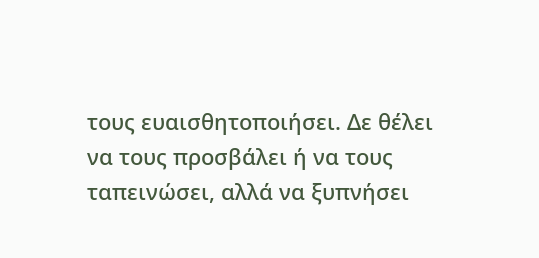τους ευαισθητοποιήσει. Δε θέλει να τους προσβάλει ή να τους ταπεινώσει, αλλά να ξυπνήσει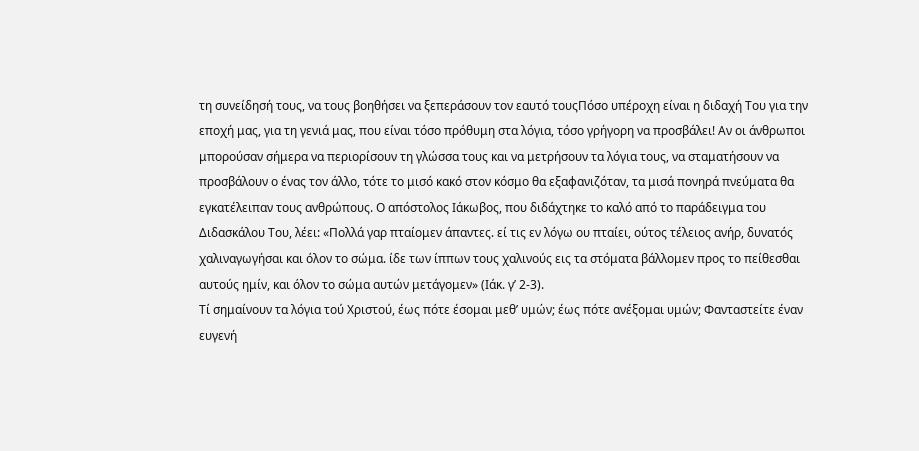τη συνείδησή τους, να τους βοηθήσει να ξεπεράσουν τον εαυτό τουςΠόσο υπέροχη είναι η διδαχή Του για την εποχή μας, για τη γενιά μας, που είναι τόσο πρόθυμη στα λόγια, τόσο γρήγορη να προσβάλει! Αν οι άνθρωποι μπορούσαν σήμερα να περιορίσουν τη γλώσσα τους και να μετρήσουν τα λόγια τους, να σταματήσουν να προσβάλουν ο ένας τον άλλο, τότε το μισό κακό στον κόσμο θα εξαφανιζόταν, τα μισά πονηρά πνεύματα θα εγκατέλειπαν τους ανθρώπους. Ο απόστολος Ιάκωβος, που διδάχτηκε το καλό από το παράδειγμα του Διδασκάλου Του, λέει: «Πολλά γαρ πταίομεν άπαντες. εί τις εν λόγω ου πταίει, ούτος τέλειος ανήρ, δυνατός χαλιναγωγήσαι και όλον το σώμα. ίδε των ίππων τους χαλινούς εις τα στόματα βάλλομεν προς το πείθεσθαι αυτούς ημίν, και όλον το σώμα αυτών μετάγομεν» (Ιάκ. γ’ 2-3).
Τί σημαίνουν τα λόγια τού Χριστού, έως πότε έσομαι μεθ’ υμών; έως πότε ανέξομαι υμών; Φανταστείτε έναν ευγενή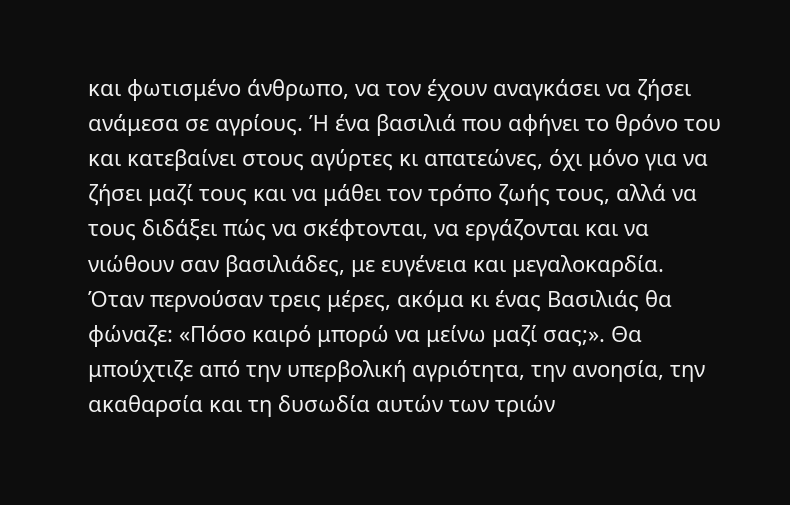και φωτισμένο άνθρωπο, να τον έχουν αναγκάσει να ζήσει ανάμεσα σε αγρίους. Ή ένα βασιλιά που αφήνει το θρόνο του και κατεβαίνει στους αγύρτες κι απατεώνες, όχι μόνο για να ζήσει μαζί τους και να μάθει τον τρόπο ζωής τους, αλλά να τους διδάξει πώς να σκέφτονται, να εργάζονται και να νιώθουν σαν βασιλιάδες, με ευγένεια και μεγαλοκαρδία. Όταν περνούσαν τρεις μέρες, ακόμα κι ένας Βασιλιάς θα φώναζε: «Πόσο καιρό μπορώ να μείνω μαζί σας;». Θα μπούχτιζε από την υπερβολική αγριότητα, την ανοησία, την ακαθαρσία και τη δυσωδία αυτών των τριών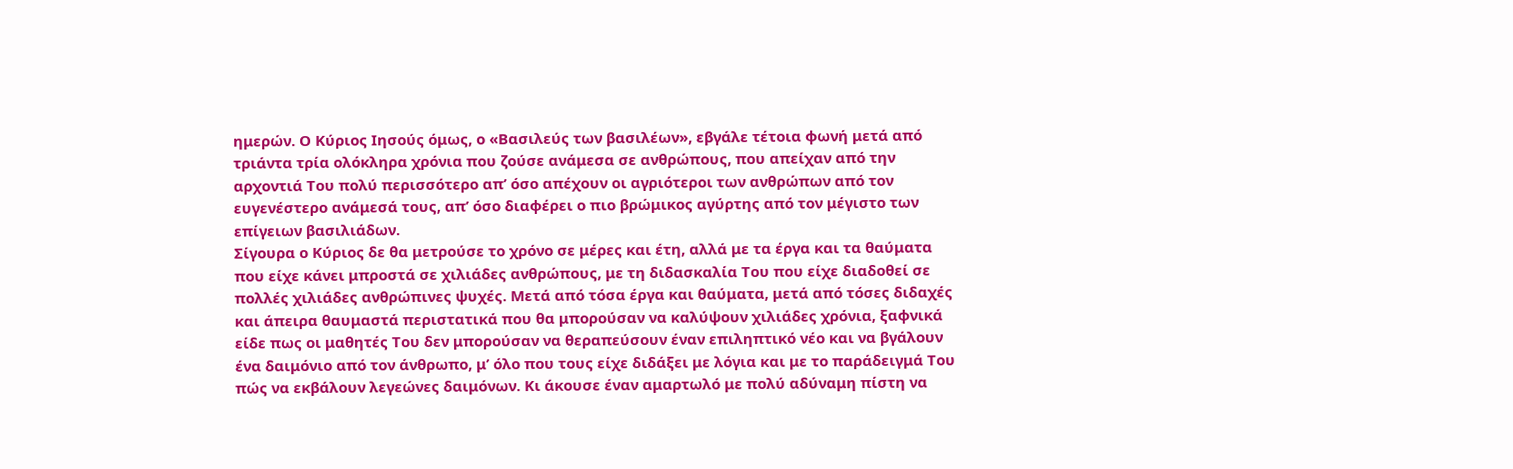ημερών. Ο Κύριος Ιησούς όμως, ο «Βασιλεύς των βασιλέων», εβγάλε τέτοια φωνή μετά από τριάντα τρία ολόκληρα χρόνια που ζούσε ανάμεσα σε ανθρώπους, που απείχαν από την αρχοντιά Του πολύ περισσότερο απ’ όσο απέχουν οι αγριότεροι των ανθρώπων από τον ευγενέστερο ανάμεσά τους, απ’ όσο διαφέρει ο πιο βρώμικος αγύρτης από τον μέγιστο των επίγειων βασιλιάδων.
Σίγουρα ο Κύριος δε θα μετρούσε το χρόνο σε μέρες και έτη, αλλά με τα έργα και τα θαύματα που είχε κάνει μπροστά σε χιλιάδες ανθρώπους, με τη διδασκαλία Του που είχε διαδοθεί σε πολλές χιλιάδες ανθρώπινες ψυχές. Μετά από τόσα έργα και θαύματα, μετά από τόσες διδαχές και άπειρα θαυμαστά περιστατικά που θα μπορούσαν να καλύψουν χιλιάδες χρόνια, ξαφνικά είδε πως οι μαθητές Του δεν μπορούσαν να θεραπεύσουν έναν επιληπτικό νέο και να βγάλουν ένα δαιμόνιο από τον άνθρωπο, μ’ όλο που τους είχε διδάξει με λόγια και με το παράδειγμά Του πώς να εκβάλουν λεγεώνες δαιμόνων. Κι άκουσε έναν αμαρτωλό με πολύ αδύναμη πίστη να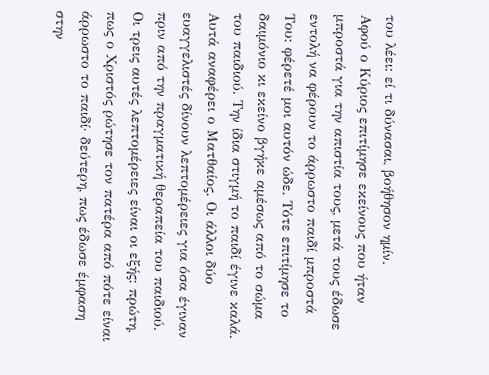του λέει: εί τι δύνασαι, βοήθησον ημίν.
Αφού ο Κύριος επιτίμησε εκείνους που ήταν μπροστά για την απιστία τους, μετά τους έδωσε εντολή να φέρουν το άρρωστο παιδί μπροστά Του: φέρετέ μοι αυτόν ώδε. Τότε επιτίμησε το δαιμόνιο κι εκείνο βγήκε αμέσως από το σώμα του παιδιού. Την ίδια στιγμή το παιδί έγινε καλά. Αυτά αναφέρει ο Ματθαίος. Οι άλλοι δύο ευαγγελιστές δίνουν λεπτομέρειες για όσα έγιναν πριν από την πραγματική θεραπεία του παιδιού. Οι τρεις αυτές λεπτομέρειες είναι οι εξής: πρώτη, πως ο Χριστός ρώτησε τον πατέρα από πότε είναι άρρωστο το παιδί· δεύτερη, πως έδωσε έμφαση στην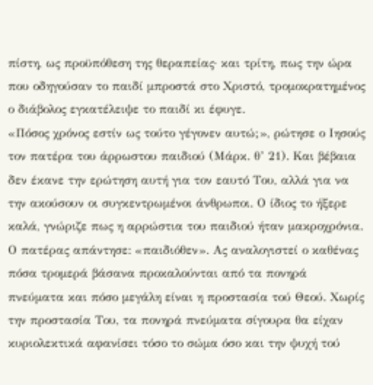πίστη, ως προϋπόθεση της θεραπείας· και τρίτη, πως την ώρα που οδηγούσαν το παιδί μπροστά στο Χριστό, τρομοκρατημένος ο διάβολος εγκατέλειψε το παιδί κι έφυγε.
«Πόσος χρόνος εστίν ως τούτο γέγονεν αυτώ;», ρώτησε ο Ιησούς τον πατέρα του άρρωστου παιδιού (Μάρκ. θ’ 21). Και βέβαια δεν έκανε την ερώτηση αυτή για τον εαυτό Του, αλλά για να την ακούσουν οι συγκεντρωμένοι άνθρωποι. Ο ίδιος το ήξερε καλά, γνώριζε πως η αρρώστια του παιδιού ήταν μακροχρόνια. Ο πατέρας απάντησε: «παιδιόθεν». Ας αναλογιστεί ο καθένας πόσα τρομερά βάσανα προκαλούνται από τα πονηρά πνεύματα και πόσο μεγάλη είναι η προστασία τού Θεού. Χωρίς την προστασία Του, τα πονηρά πνεύματα σίγουρα θα είχαν κυριολεκτικά αφανίσει τόσο το σώμα όσο και την ψυχή τού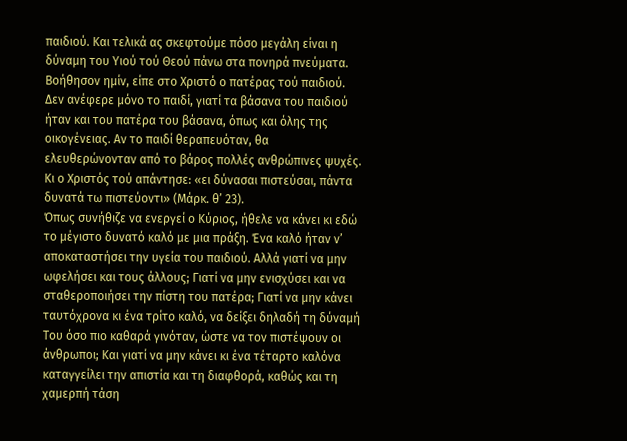παιδιού. Και τελικά ας σκεφτούμε πόσο μεγάλη είναι η δύναμη του Υιού τού Θεού πάνω στα πονηρά πνεύματα. Βοήθησον ημίν, είπε στο Χριστό ο πατέρας τού παιδιού. Δεν ανέφερε μόνο το παιδί, γιατί τα βάσανα του παιδιού ήταν και του πατέρα του βάσανα, όπως και όλης της οικογένειας. Αν το παιδί θεραπευόταν, θα ελευθερώνονταν από το βάρος πολλές ανθρώπινες ψυχές. Κι ο Χριστός τού απάντησε: «ει δύνασαι πιστεύσαι, πάντα δυνατά τω πιστεύοντι» (Μάρκ. θ’ 23).
Όπως συνήθιζε να ενεργεί ο Κύριος, ήθελε να κάνει κι εδώ το μέγιστο δυνατό καλό με μια πράξη. Ένα καλό ήταν ν’ αποκαταστήσει την υγεία του παιδιού. Αλλά γιατί να μην ωφελήσει και τους άλλους; Γιατί να μην ενισχύσει και να σταθεροποιήσει την πίστη του πατέρα; Γιατί να μην κάνει ταυτόχρονα κι ένα τρίτο καλό, να δείξει δηλαδή τη δύναμή Του όσο πιο καθαρά γινόταν, ώστε να τον πιστέψουν οι άνθρωποι; Και γιατί να μην κάνει κι ένα τέταρτο καλόνα καταγγείλει την απιστία και τη διαφθορά, καθώς και τη χαμερπή τάση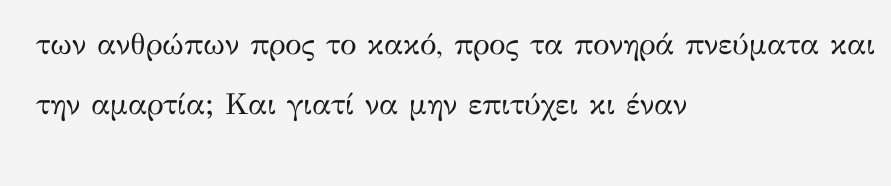των ανθρώπων προς το κακό, προς τα πονηρά πνεύματα και την αμαρτία; Και γιατί να μην επιτύχει κι έναν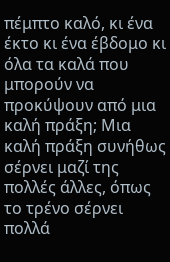πέμπτο καλό, κι ένα έκτο κι ένα έβδομο κι όλα τα καλά που μπορούν να προκύψουν από μια καλή πράξη; Μια καλή πράξη συνήθως σέρνει μαζί της πολλές άλλες, όπως το τρένο σέρνει πολλά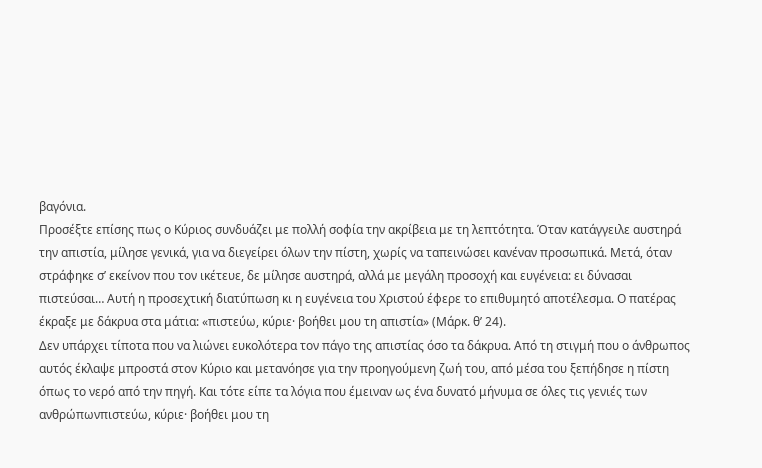βαγόνια.
Προσέξτε επίσης πως ο Κύριος συνδυάζει με πολλή σοφία την ακρίβεια με τη λεπτότητα. Όταν κατάγγειλε αυστηρά την απιστία, μίλησε γενικά, για να διεγείρει όλων την πίστη, χωρίς να ταπεινώσει κανέναν προσωπικά. Μετά, όταν στράφηκε σ’ εκείνον που τον ικέτευε, δε μίλησε αυστηρά, αλλά με μεγάλη προσοχή και ευγένεια: ει δύνασαι πιστεύσαι… Αυτή η προσεχτική διατύπωση κι η ευγένεια του Χριστού έφερε το επιθυμητό αποτέλεσμα. Ο πατέρας έκραξε με δάκρυα στα μάτια: «πιστεύω, κύριε· βοήθει μου τη απιστία» (Μάρκ. θ’ 24).
Δεν υπάρχει τίποτα που να λιώνει ευκολότερα τον πάγο της απιστίας όσο τα δάκρυα. Από τη στιγμή που ο άνθρωπος αυτός έκλαψε μπροστά στον Κύριο και μετανόησε για την προηγούμενη ζωή του, από μέσα του ξεπήδησε η πίστη όπως το νερό από την πηγή. Και τότε είπε τα λόγια που έμειναν ως ένα δυνατό μήνυμα σε όλες τις γενιές των ανθρώπωνπιστεύω, κύριε· βοήθει μου τη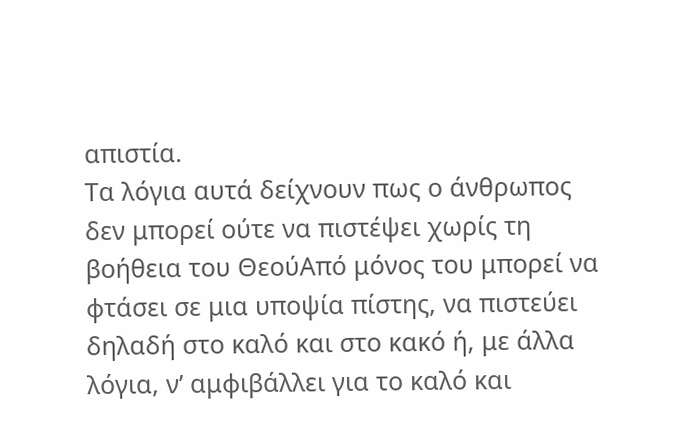απιστία.
Τα λόγια αυτά δείχνουν πως ο άνθρωπος δεν μπορεί ούτε να πιστέψει χωρίς τη βοήθεια του ΘεούΑπό μόνος του μπορεί να φτάσει σε μια υποψία πίστης, να πιστεύει δηλαδή στο καλό και στο κακό ή, με άλλα λόγια, ν’ αμφιβάλλει για το καλό και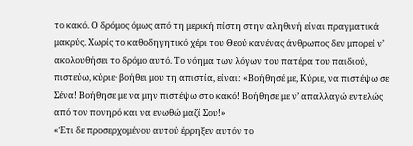το κακό. Ο δρόμος όμως από τη μερική πίστη στην αληθινή είναι πραγματικά μακρύς. Χωρίς το καθοδηγητικό χέρι του Θεού κανένας άνθρωπος δεν μπορεί ν’ ακολουθήσει το δρόμο αυτό. Το νόημα των λόγων του πατέρα του παιδιού, πιστεύω, κύριε· βοήθει μου τη απιστία, είναι: «Βοήθησέ με, Κύριε, να πιστέψω σε Σένα! Βοήθησε με να μην πιστέψω στο κακό! Βοήθησε με ν’ απαλλαγώ εντελώς από τον πονηρό και να ενωθώ μαζί Σου!»
«Έτι δε προσερχομένου αυτού έρρηξεν αυτόν το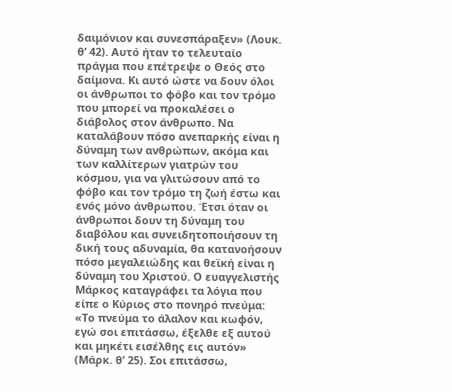δαιμόνιον και συνεσπάραξεν» (Λουκ. θ’ 42). Αυτό ήταν το τελευταίο πράγμα που επέτρεψε ο Θεός στο δαίμονα. Κι αυτό ώστε να δουν όλοι οι άνθρωποι το φόβο και τον τρόμο που μπορεί να προκαλέσει ο διάβολος στον άνθρωπο. Να καταλάβουν πόσο ανεπαρκής είναι η δύναμη των ανθρώπων, ακόμα και των καλλίτερων γιατρών του κόσμου, για να γλιτώσουν από το φόβο και τον τρόμο τη ζωή έστω και ενός μόνο άνθρωπου. Έτσι όταν οι άνθρωποι δουν τη δύναμη του διαβόλου και συνειδητοποιήσουν τη δική τους αδυναμία, θα κατανοήσουν πόσο μεγαλειώδης και θεϊκή είναι η δύναμη του Χριστού. Ο ευαγγελιστής Μάρκος καταγράφει τα λόγια που είπε ο Κύριος στο πονηρό πνεύμα: «Το πνεύμα το άλαλον και κωφόν, εγώ σοι επιτάσσω, έξελθε εξ αυτού και μηκέτι εισέλθης εις αυτόν» (Μάρκ. θ’ 25). Σοι επιτάσσω,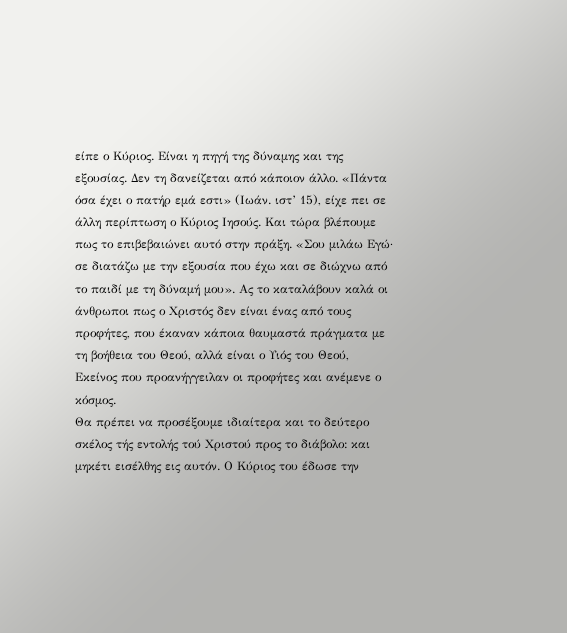είπε ο Κύριος. Είναι η πηγή της δύναμης και της εξουσίας. Δεν τη δανείζεται από κάποιον άλλο. «Πάντα όσα έχει ο πατήρ εμά εστι» (Ιωάν. ιστ’ 15), είχε πει σε άλλη περίπτωση ο Κύριος Ιησούς. Και τώρα βλέπουμε πως το επιβεβαιώνει αυτό στην πράξη. «Σου μιλάω Εγώ· σε διατάζω με την εξουσία που έχω και σε διώχνω από το παιδί με τη δύναμή μου». Ας το καταλάβουν καλά οι άνθρωποι πως ο Χριστός δεν είναι ένας από τους προφήτες, που έκαναν κάποια θαυμαστά πράγματα με τη βοήθεια του Θεού, αλλά είναι ο Υιός του Θεού, Εκείνος που προανήγγειλαν οι προφήτες και ανέμενε ο κόσμος.
Θα πρέπει να προσέξουμε ιδιαίτερα και το δεύτερο σκέλος τής εντολής τού Χριστού προς το διάβολο: και μηκέτι εισέλθης εις αυτόν. Ο Κύριος του έδωσε την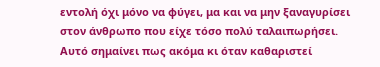εντολή όχι μόνο να φύγει, μα και να μην ξαναγυρίσει στον άνθρωπο που είχε τόσο πολύ ταλαιπωρήσει. Αυτό σημαίνει πως ακόμα κι όταν καθαριστεί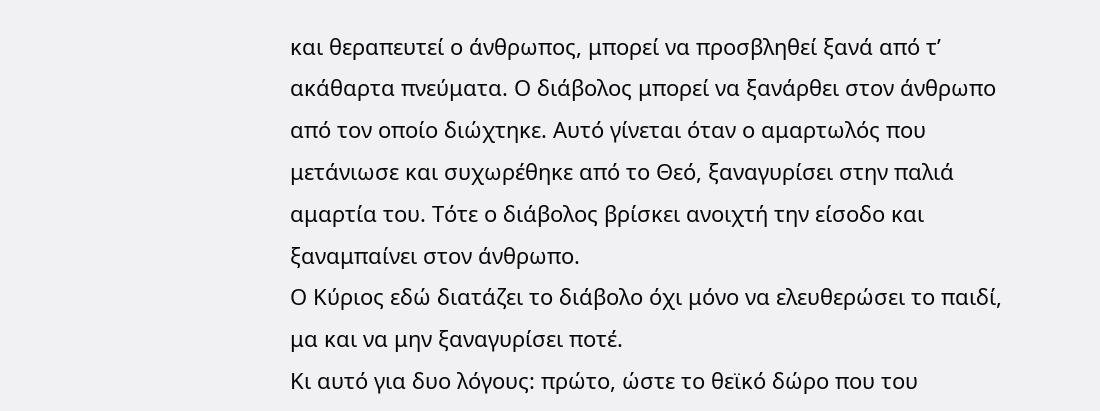και θεραπευτεί ο άνθρωπος, μπορεί να προσβληθεί ξανά από τ’ ακάθαρτα πνεύματα. Ο διάβολος μπορεί να ξανάρθει στον άνθρωπο από τον οποίο διώχτηκε. Αυτό γίνεται όταν ο αμαρτωλός που μετάνιωσε και συχωρέθηκε από το Θεό, ξαναγυρίσει στην παλιά αμαρτία του. Τότε ο διάβολος βρίσκει ανοιχτή την είσοδο και ξαναμπαίνει στον άνθρωπο.
Ο Κύριος εδώ διατάζει το διάβολο όχι μόνο να ελευθερώσει το παιδί, μα και να μην ξαναγυρίσει ποτέ.
Κι αυτό για δυο λόγους: πρώτο, ώστε το θεϊκό δώρο που του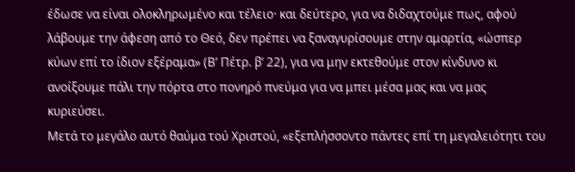έδωσε να είναι ολοκληρωμένο και τέλειο· και δεύτερο, για να διδαχτούμε πως, αφού λάβουμε την άφεση από το Θεό, δεν πρέπει να ξαναγυρίσουμε στην αμαρτία, «ώσπερ κύων επί το ίδιον εξέραμα» (Β’ Πέτρ. β’ 22), για να μην εκτεθούμε στον κίνδυνο κι ανοίξουμε πάλι την πόρτα στο πονηρό πνεύμα για να μπει μέσα μας και να μας κυριεύσει.
Μετά το μεγάλο αυτό θαύμα τού Χριστού, «εξεπλήσσοντο πάντες επί τη μεγαλειότητι του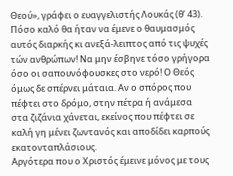Θεού», γράφει ο ευαγγελιστής Λουκάς (θ’ 43). Πόσο καλό θα ήταν να έμενε ο θαυμασμός αυτός διαρκής κι ανεξά-λειπτος από τις ψυχές τών ανθρώπων! Να μην έσβηνε τόσο γρήγορα όσο οι σαπουνόφουσκες στο νερό! Ο Θεός όμως δε σπέρνει μάταια. Αν ο σπόρος που πέφτει στο δρόμο, στην πέτρα ή ανάμεσα στα ζιζάνια χάνεται, εκείνος που πέφτει σε καλή γη μένει ζωντανός και αποδίδει καρπούς εκατονταπλάσιους.
Αργότερα που ο Χριστός έμεινε μόνος με τους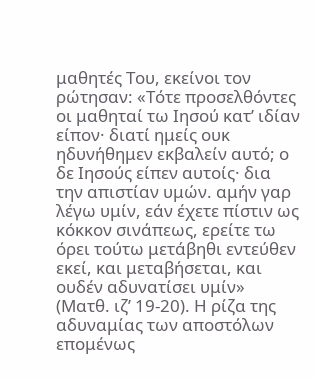μαθητές Του, εκείνοι τον ρώτησαν: «Τότε προσελθόντες οι μαθηταί τω Ιησού κατ’ ιδίαν είπον· διατί ημείς ουκ ηδυνήθημεν εκβαλείν αυτό; ο δε Ιησούς είπεν αυτοίς· δια την απιστίαν υμών. αμήν γαρ λέγω υμίν, εάν έχετε πίστιν ως κόκκον σινάπεως, ερείτε τω όρει τούτω μετάβηθι εντεύθεν εκεί, και μεταβήσεται, και ουδέν αδυνατίσει υμίν» (Ματθ. ιζ’ 19-20). Η ρίζα της αδυναμίας των αποστόλων επομένως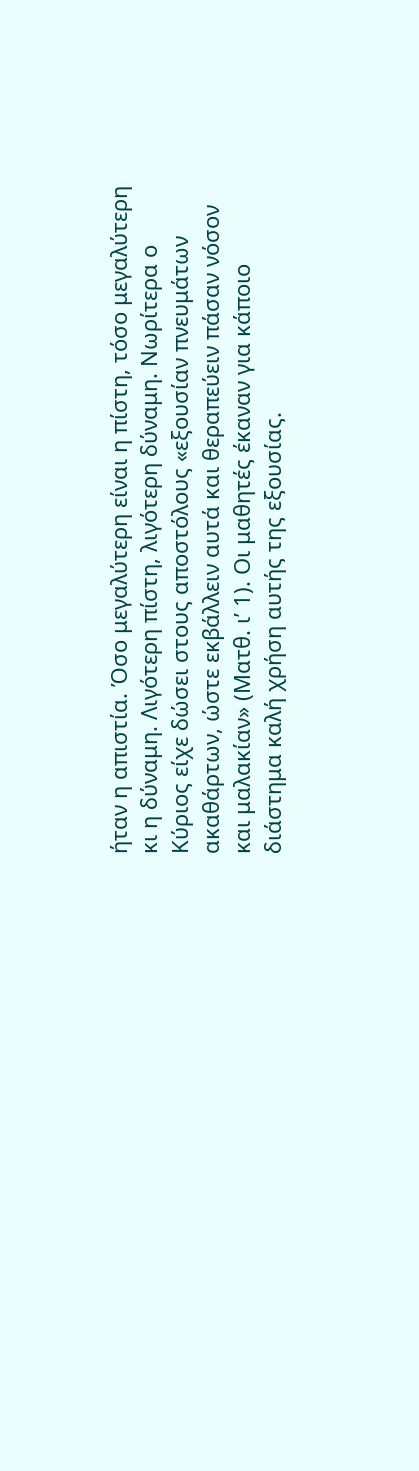ήταν η απιστία. Όσο μεγαλύτερη είναι η πίστη, τόσο μεγαλύτερη κι η δύναμη. Λιγότερη πίστη, λιγότερη δύναμη. Νωρίτερα ο Κύριος είχε δώσει στους αποστόλους «εξουσίαν πνευμάτων ακαθάρτων, ώστε εκβάλλειν αυτά και θεραπεύειν πάσαν νόσον και μαλακίαν» (Ματθ. ι’ 1). Οι μαθητές έκαναν για κάποιο διάστημα καλή χρήση αυτής της εξουσίας.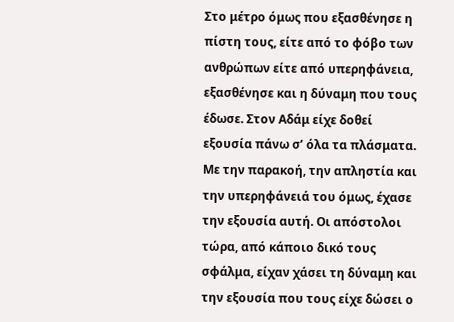Στο μέτρο όμως που εξασθένησε η πίστη τους, είτε από το φόβο των ανθρώπων είτε από υπερηφάνεια, εξασθένησε και η δύναμη που τους έδωσε. Στον Αδάμ είχε δοθεί εξουσία πάνω σ’ όλα τα πλάσματα. Με την παρακοή, την απληστία και την υπερηφάνειά του όμως, έχασε την εξουσία αυτή. Οι απόστολοι τώρα, από κάποιο δικό τους σφάλμα, είχαν χάσει τη δύναμη και την εξουσία που τους είχε δώσει ο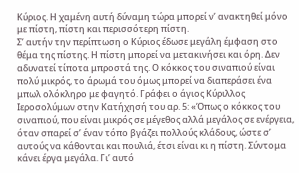Κύριος. Η χαμένη αυτή δύναμη τώρα μπορεί ν’ ανακτηθεί μόνο με πίστη, πίστη και περισσότερη πίστη.
Σ’ αυτήν την περίπτωση ο Κύριος έδωσε μεγάλη έμφαση στο θέμα της πίστης. Η πίστη μπορεί να μετακινήσει και όρη. Δεν αδυνατεί τίποτα μπροστά της. Ο κόκκος του σιναπιού είναι πολύ μικρός, το άρωμά του όμως μπορεί να διαπεράσει ένα μπωλ ολόκληρο με φαγητό. Γράφει ο άγιος Κύριλλος Ιεροσολύμων στην Κατήχησή του αρ. 5: «Όπως ο κόκκος του σιναπιού, που είναι μικρός σε μέγεθος αλλά μεγάλος σε ενέργεια, όταν σπαρεί σ’ έναν τόπο βγάζει πολλούς κλάδους, ώστε σ’ αυτούς να κάθονται και πουλιά, έτσι είναι κι η πίστη. Σύντομα κάνει έργα μεγάλα. Γι’ αυτό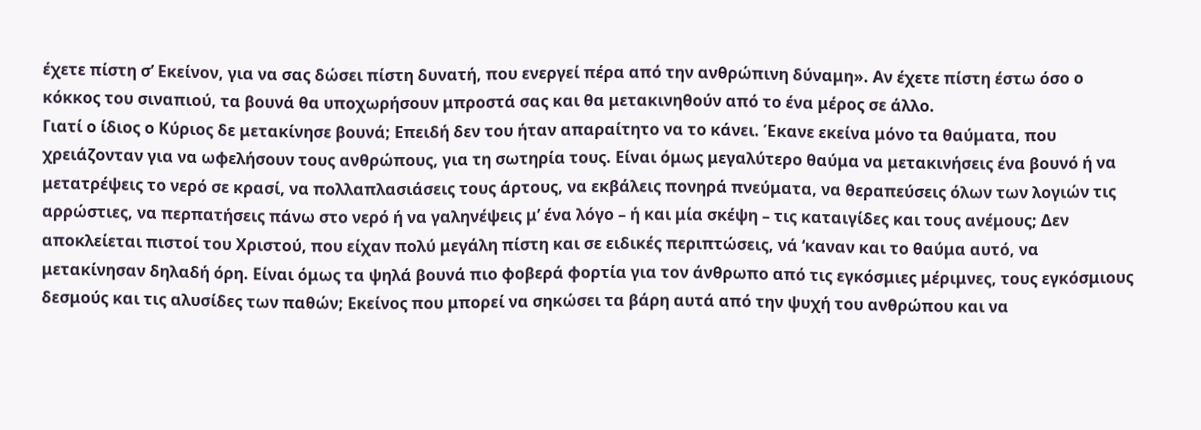έχετε πίστη σ’ Εκείνον, για να σας δώσει πίστη δυνατή, που ενεργεί πέρα από την ανθρώπινη δύναμη». Αν έχετε πίστη έστω όσο ο κόκκος του σιναπιού, τα βουνά θα υποχωρήσουν μπροστά σας και θα μετακινηθούν από το ένα μέρος σε άλλο.
Γιατί ο ίδιος ο Κύριος δε μετακίνησε βουνά; Επειδή δεν του ήταν απαραίτητο να το κάνει. Έκανε εκείνα μόνο τα θαύματα, που χρειάζονταν για να ωφελήσουν τους ανθρώπους, για τη σωτηρία τους. Είναι όμως μεγαλύτερο θαύμα να μετακινήσεις ένα βουνό ή να μετατρέψεις το νερό σε κρασί, να πολλαπλασιάσεις τους άρτους, να εκβάλεις πονηρά πνεύματα, να θεραπεύσεις όλων των λογιών τις αρρώστιες, να περπατήσεις πάνω στο νερό ή να γαληνέψεις μ’ ένα λόγο – ή και μία σκέψη – τις καταιγίδες και τους ανέμους; Δεν αποκλείεται πιστοί του Χριστού, που είχαν πολύ μεγάλη πίστη και σε ειδικές περιπτώσεις, νά ‘καναν και το θαύμα αυτό, να μετακίνησαν δηλαδή όρη. Είναι όμως τα ψηλά βουνά πιο φοβερά φορτία για τον άνθρωπο από τις εγκόσμιες μέριμνες, τους εγκόσμιους δεσμούς και τις αλυσίδες των παθών; Εκείνος που μπορεί να σηκώσει τα βάρη αυτά από την ψυχή του ανθρώπου και να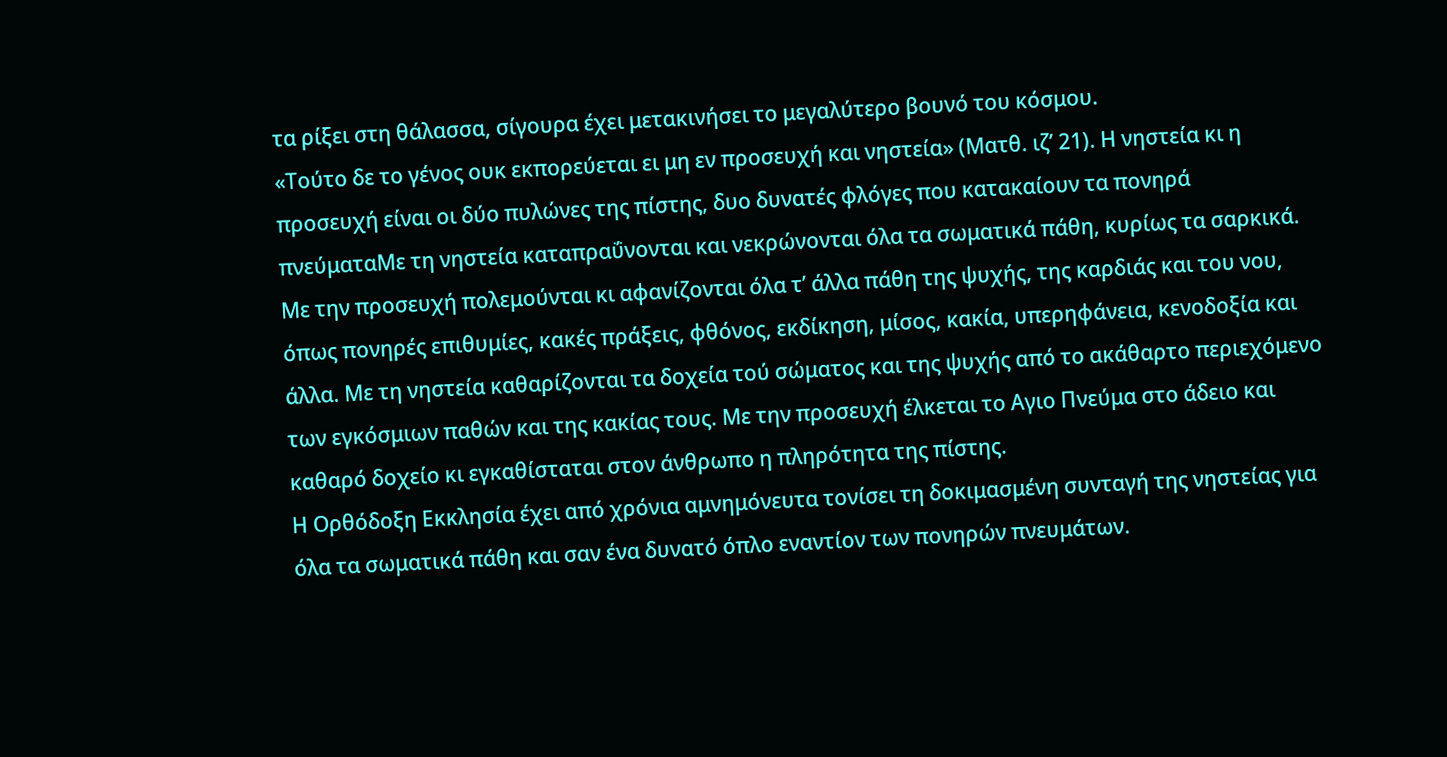τα ρίξει στη θάλασσα, σίγουρα έχει μετακινήσει το μεγαλύτερο βουνό του κόσμου.
«Τούτο δε το γένος ουκ εκπορεύεται ει μη εν προσευχή και νηστεία» (Ματθ. ιζ’ 21). Η νηστεία κι η προσευχή είναι οι δύο πυλώνες της πίστης, δυο δυνατές φλόγες που κατακαίουν τα πονηρά πνεύματαΜε τη νηστεία καταπραΰνονται και νεκρώνονται όλα τα σωματικά πάθη, κυρίως τα σαρκικά. Με την προσευχή πολεμούνται κι αφανίζονται όλα τ’ άλλα πάθη της ψυχής, της καρδιάς και του νου, όπως πονηρές επιθυμίες, κακές πράξεις, φθόνος, εκδίκηση, μίσος, κακία, υπερηφάνεια, κενοδοξία και άλλα. Με τη νηστεία καθαρίζονται τα δοχεία τού σώματος και της ψυχής από το ακάθαρτο περιεχόμενο των εγκόσμιων παθών και της κακίας τους. Με την προσευχή έλκεται το Αγιο Πνεύμα στο άδειο και καθαρό δοχείο κι εγκαθίσταται στον άνθρωπο η πληρότητα της πίστης.
Η Ορθόδοξη Εκκλησία έχει από χρόνια αμνημόνευτα τονίσει τη δοκιμασμένη συνταγή της νηστείας για όλα τα σωματικά πάθη και σαν ένα δυνατό όπλο εναντίον των πονηρών πνευμάτων.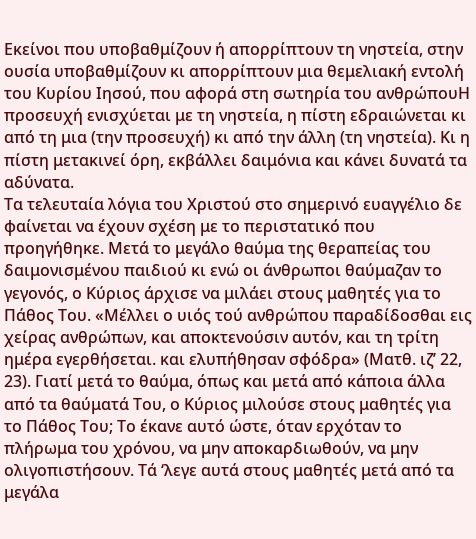Εκείνοι που υποβαθμίζουν ή απορρίπτουν τη νηστεία, στην ουσία υποβαθμίζουν κι απορρίπτουν μια θεμελιακή εντολή του Κυρίου Ιησού, που αφορά στη σωτηρία του ανθρώπουΗ προσευχή ενισχύεται με τη νηστεία, η πίστη εδραιώνεται κι από τη μια (την προσευχή) κι από την άλλη (τη νηστεία). Κι η πίστη μετακινεί όρη, εκβάλλει δαιμόνια και κάνει δυνατά τα αδύνατα.
Τα τελευταία λόγια του Χριστού στο σημερινό ευαγγέλιο δε φαίνεται να έχουν σχέση με το περιστατικό που προηγήθηκε. Μετά το μεγάλο θαύμα της θεραπείας του δαιμονισμένου παιδιού κι ενώ οι άνθρωποι θαύμαζαν το γεγονός, ο Κύριος άρχισε να μιλάει στους μαθητές για το Πάθος Του. «Μέλλει ο υιός τού ανθρώπου παραδίδοσθαι εις χείρας ανθρώπων, και αποκτενούσιν αυτόν, και τη τρίτη ημέρα εγερθήσεται. και ελυπήθησαν σφόδρα» (Ματθ. ιζ’ 22, 23). Γιατί μετά το θαύμα, όπως και μετά από κάποια άλλα από τα θαύματά Του, ο Κύριος μιλούσε στους μαθητές για το Πάθος Του; Το έκανε αυτό ώστε, όταν ερχόταν το πλήρωμα του χρόνου, να μην αποκαρδιωθούν, να μην ολιγοπιστήσουν. Τά ‘λεγε αυτά στους μαθητές μετά από τα μεγάλα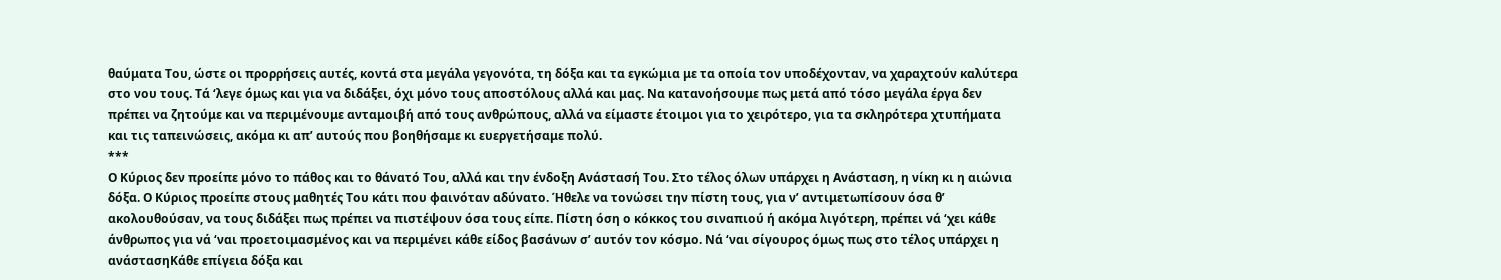θαύματα Του, ώστε οι προρρήσεις αυτές, κοντά στα μεγάλα γεγονότα, τη δόξα και τα εγκώμια με τα οποία τον υποδέχονταν, να χαραχτούν καλύτερα στο νου τους. Τά ‘λεγε όμως και για να διδάξει, όχι μόνο τους αποστόλους αλλά και μας. Να κατανοήσουμε πως μετά από τόσο μεγάλα έργα δεν πρέπει να ζητούμε και να περιμένουμε ανταμοιβή από τους ανθρώπους, αλλά να είμαστε έτοιμοι για το χειρότερο, για τα σκληρότερα χτυπήματα και τις ταπεινώσεις, ακόμα κι απ’ αυτούς που βοηθήσαμε κι ευεργετήσαμε πολύ.
***
Ο Κύριος δεν προείπε μόνο το πάθος και το θάνατό Του, αλλά και την ένδοξη Ανάστασή Του. Στο τέλος όλων υπάρχει η Ανάσταση, η νίκη κι η αιώνια δόξα. Ο Κύριος προείπε στους μαθητές Του κάτι που φαινόταν αδύνατο. Ήθελε να τονώσει την πίστη τους, για ν’ αντιμετωπίσουν όσα θ’ ακολουθούσαν, να τους διδάξει πως πρέπει να πιστέψουν όσα τους είπε. Πίστη όση ο κόκκος του σιναπιού ή ακόμα λιγότερη, πρέπει νά ‘χει κάθε άνθρωπος για νά ‘ναι προετοιμασμένος και να περιμένει κάθε είδος βασάνων σ’ αυτόν τον κόσμο. Νά ‘ναι σίγουρος όμως πως στο τέλος υπάρχει η ανάστασηΚάθε επίγεια δόξα και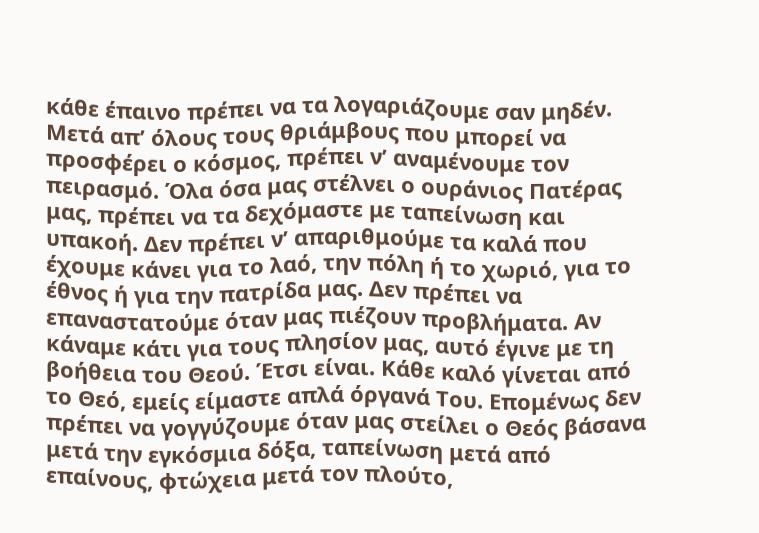κάθε έπαινο πρέπει να τα λογαριάζουμε σαν μηδέν. Μετά απ’ όλους τους θριάμβους που μπορεί να προσφέρει ο κόσμος, πρέπει ν’ αναμένουμε τον πειρασμό. Όλα όσα μας στέλνει ο ουράνιος Πατέρας μας, πρέπει να τα δεχόμαστε με ταπείνωση και υπακοή. Δεν πρέπει ν’ απαριθμούμε τα καλά που έχουμε κάνει για το λαό, την πόλη ή το χωριό, για το έθνος ή για την πατρίδα μας. Δεν πρέπει να επαναστατούμε όταν μας πιέζουν προβλήματα. Αν κάναμε κάτι για τους πλησίον μας, αυτό έγινε με τη βοήθεια του Θεού. Έτσι είναι. Κάθε καλό γίνεται από το Θεό, εμείς είμαστε απλά όργανά Του. Επομένως δεν πρέπει να γογγύζουμε όταν μας στείλει ο Θεός βάσανα μετά την εγκόσμια δόξα, ταπείνωση μετά από επαίνους, φτώχεια μετά τον πλούτο,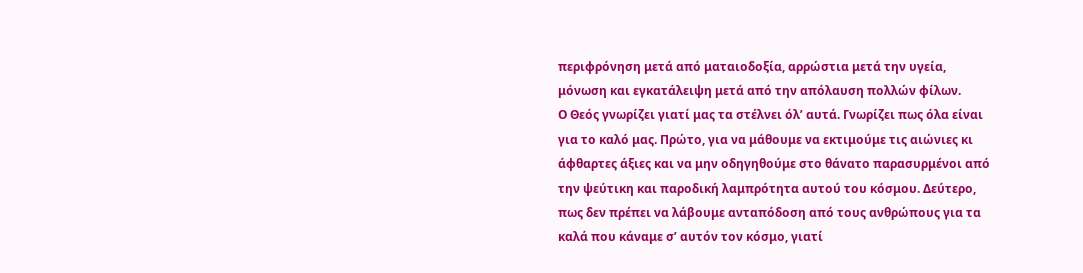περιφρόνηση μετά από ματαιοδοξία, αρρώστια μετά την υγεία, μόνωση και εγκατάλειψη μετά από την απόλαυση πολλών φίλων.
Ο Θεός γνωρίζει γιατί μας τα στέλνει όλ’ αυτά. Γνωρίζει πως όλα είναι για το καλό μας. Πρώτο, για να μάθουμε να εκτιμούμε τις αιώνιες κι άφθαρτες άξιες και να μην οδηγηθούμε στο θάνατο παρασυρμένοι από την ψεύτικη και παροδική λαμπρότητα αυτού του κόσμου. Δεύτερο, πως δεν πρέπει να λάβουμε ανταπόδοση από τους ανθρώπους για τα καλά που κάναμε σ’ αυτόν τον κόσμο, γιατί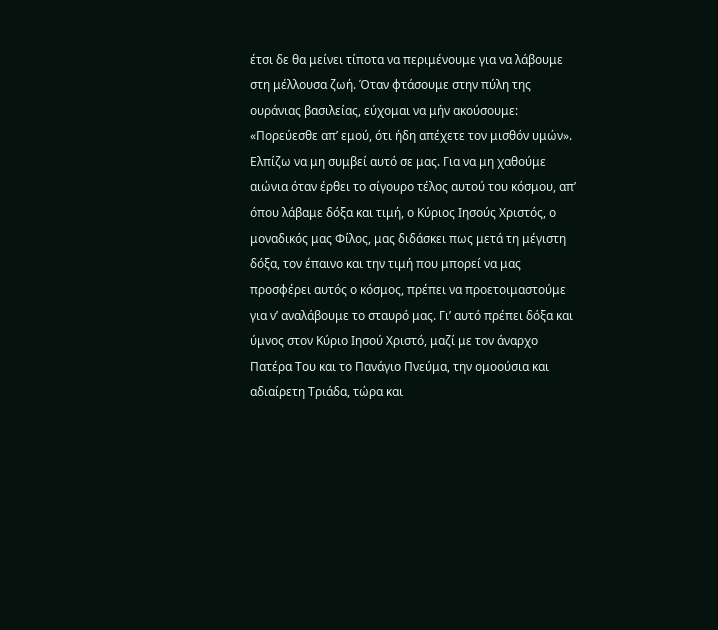έτσι δε θα μείνει τίποτα να περιμένουμε για να λάβουμε στη μέλλουσα ζωή. Όταν φτάσουμε στην πύλη της ουράνιας βασιλείας, εύχομαι να μήν ακούσουμε: «Πορεύεσθε απ’ εμού, ότι ήδη απέχετε τον μισθόν υμών».
Ελπίζω να μη συμβεί αυτό σε μας. Για να μη χαθούμε αιώνια όταν έρθει το σίγουρο τέλος αυτού του κόσμου, απ’ όπου λάβαμε δόξα και τιμή, ο Κύριος Ιησούς Χριστός, ο μοναδικός μας Φίλος, μας διδάσκει πως μετά τη μέγιστη δόξα, τον έπαινο και την τιμή που μπορεί να μας προσφέρει αυτός ο κόσμος, πρέπει να προετοιμαστούμε για ν’ αναλάβουμε το σταυρό μας. Γι’ αυτό πρέπει δόξα και ύμνος στον Κύριο Ιησού Χριστό, μαζί με τον άναρχο Πατέρα Του και το Πανάγιο Πνεύμα, την ομοούσια και αδιαίρετη Τριάδα, τώρα και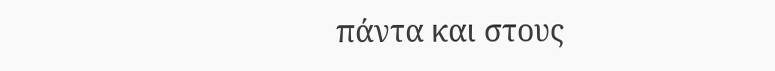πάντα και στους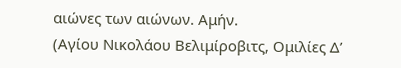αιώνες των αιώνων. Αμήν.
(Αγίου Νικολάου Βελιμίροβιτς, Ομιλίες Δ’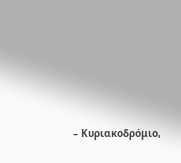– Κυριακοδρόμιο,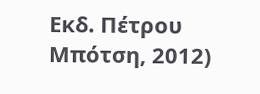Εκδ. Πέτρου Μπότση, 2012)